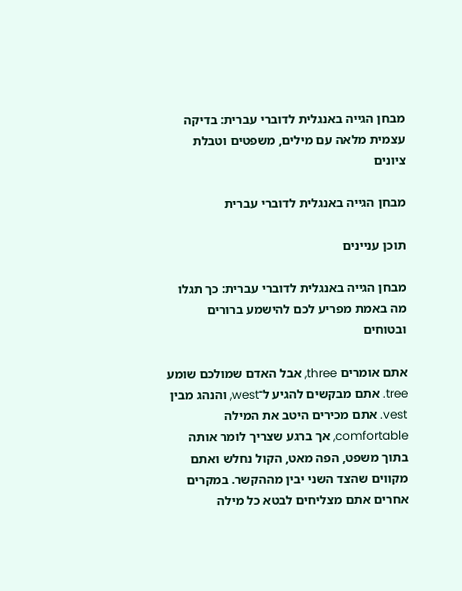מבחן הגייה באנגלית לדוברי עברית: בדיקה עצמית מלאה עם מילים, משפטים וטבלת ציונים

מבחן הגייה באנגלית לדוברי עברית

תוכן עניינים

מבחן הגייה באנגלית לדוברי עברית: כך תגלו מה באמת מפריע לכם להישמע ברורים ובטוחים

אתם אומרים three, אבל האדם שמולכם שומע tree. אתם מבקשים להגיע ל־west, והנהג מבין vest. אתם מכירים היטב את המילה comfortable, אך ברגע שצריך לומר אותה בתוך משפט, הפה מאט, הקול נחלש ואתם מקווים שהצד השני יבין מההקשר. במקרים אחרים אתם מצליחים לבטא כל מילה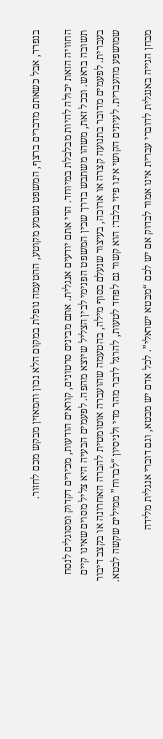בנפרד, אבל כשאתם מדברים ברצף, המשפט נשמע מקוטע, ההטעמה נופלת במקום הלא נכון והמאזין מבקש מכם לחזור.

החוויה הזאת יכולה להיות מבלבלת במיוחד. הרי אתם יודעים אנגלית. אתם מבינים סרטונים, קוראים הודעות, מכירים דקדוק ומסוגלים לנסח תשובה בראש. ובכל זאת, משהו משתבש בדרך שבין המשפט הפנימי לבין הצליל שיוצא מהפה. לפעמים הבעיה היא צליל מסוים שאינו קיים בעברית. לפעמים מדובר בתנועה קצרה או ארוכה, בעיצור שנעלם בסוף מילה, בהטעמה שהועברה אוטומטית להברה האחרונה או בקצב דיבור שמושפע מהעברית. לעיתים הקושי אינו פיזי בלבד: הוא קשור גם לפחד לטעות, להרגל לדבר מהר מדי ולניסיון “לברוח” ממילים שקשה לבטא.

מבחן הגייה באנגלית לדוברי עברית אינו אמור לבדוק אם יש לכם “מבטא ישראלי”. לכל אדם יש מבטא, וגם דוברי אנגלית מלידה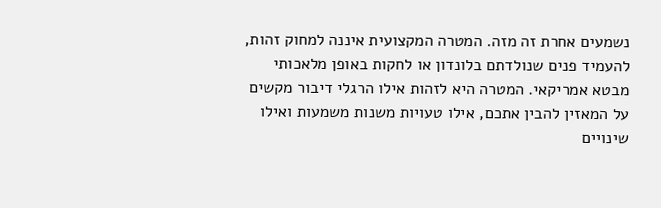נשמעים אחרת זה מזה. המטרה המקצועית איננה למחוק זהות, להעמיד פנים שנולדתם בלונדון או לחקות באופן מלאכותי מבטא אמריקאי. המטרה היא לזהות אילו הרגלי דיבור מקשים על המאזין להבין אתכם, אילו טעויות משנות משמעות ואילו שינויים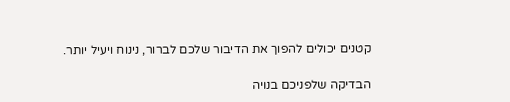קטנים יכולים להפוך את הדיבור שלכם לברור, נינוח ויעיל יותר.

הבדיקה שלפניכם בנויה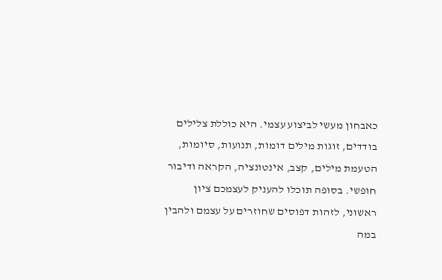כאבחון מעשי לביצוע עצמי. היא כוללת צלילים בודדים, זוגות מילים דומות, תנועות, סיומות, הטעמת מילים, קצב, אינטונציה, הקראה ודיבור חופשי. בסופה תוכלו להעניק לעצמכם ציון ראשוני, לזהות דפוסים שחוזרים על עצמם ולהבין במה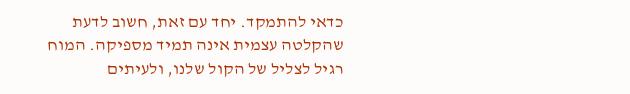כדאי להתמקד. יחד עם זאת, חשוב לדעת שהקלטה עצמית אינה תמיד מספיקה. המוח רגיל לצליל של הקול שלנו, ולעיתים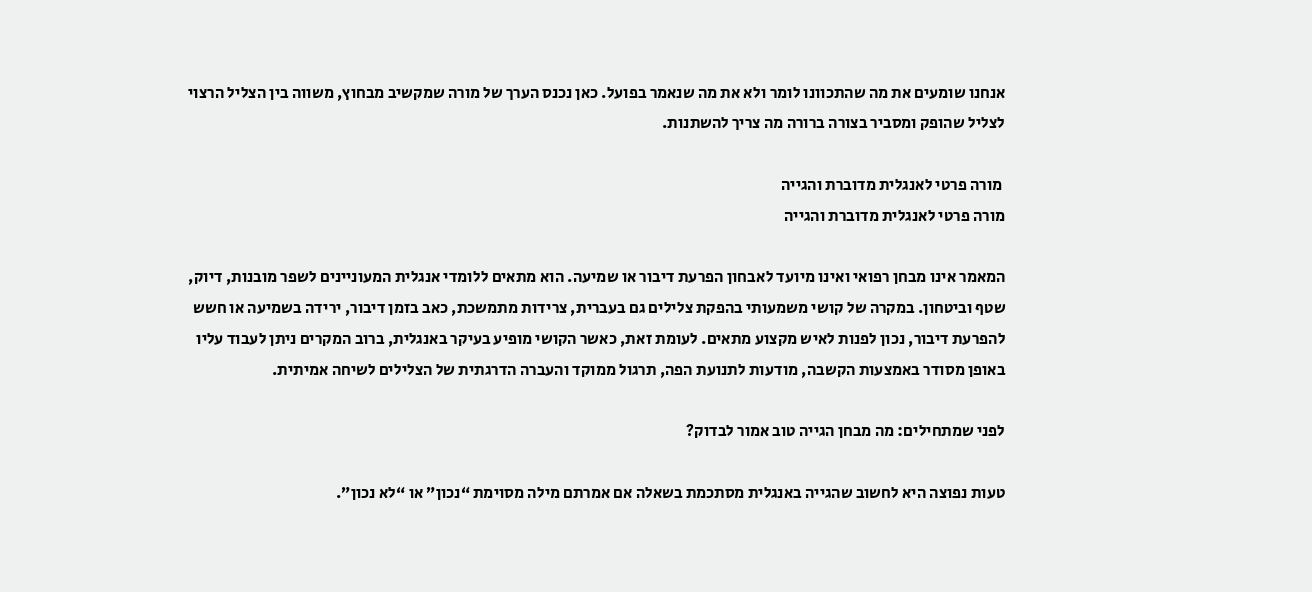אנחנו שומעים את מה שהתכוונו לומר ולא את מה שנאמר בפועל. כאן נכנס הערך של מורה שמקשיב מבחוץ, משווה בין הצליל הרצוי לצליל שהופק ומסביר בצורה ברורה מה צריך להשתנות.

 מורה פרטי לאנגלית מדוברת והגייה
מורה פרטי לאנגלית מדוברת והגייה

המאמר אינו מבחן רפואי ואינו מיועד לאבחון הפרעת דיבור או שמיעה. הוא מתאים ללומדי אנגלית המעוניינים לשפר מובנות, דיוק, שטף וביטחון. במקרה של קושי משמעותי בהפקת צלילים גם בעברית, צרידות מתמשכת, כאב בזמן דיבור, ירידה בשמיעה או חשש להפרעת דיבור, נכון לפנות לאיש מקצוע מתאים. לעומת זאת, כאשר הקושי מופיע בעיקר באנגלית, ברוב המקרים ניתן לעבוד עליו באופן מסודר באמצעות הקשבה, מודעות לתנועת הפה, תרגול ממוקד והעברה הדרגתית של הצלילים לשיחה אמיתית.

לפני שמתחילים: מה מבחן הגייה טוב אמור לבדוק?

טעות נפוצה היא לחשוב שהגייה באנגלית מסתכמת בשאלה אם אמרתם מילה מסוימת “נכון” או “לא נכון”.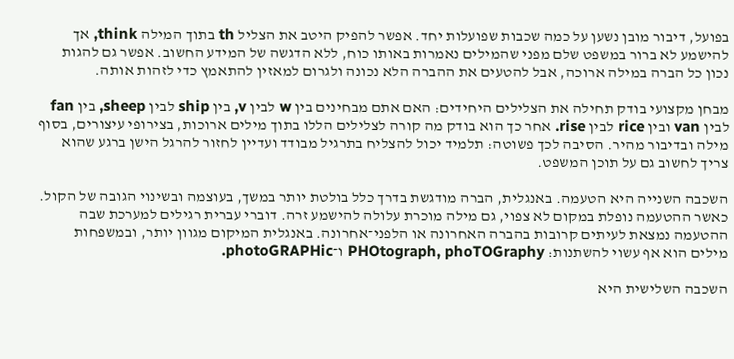בפועל, דיבור מובן נשען על כמה שכבות שפועלות יחד. אפשר להפיק היטב את הצליל th בתוך המילה think, אך להישמע לא ברור במשפט שלם מפני שהמילים נאמרות באותו כוח, ללא הדגשה של המידע החשוב. אפשר גם להגות נכון כל הברה במילה ארוכה, אבל להטעים את ההברה הלא נכונה ולגרום למאזין להתאמץ כדי לזהות אותה.

מבחן מקצועי בודק תחילה את הצלילים היחידים: האם אתם מבחינים בין w לבין v, בין ship לבין sheep, בין fan לבין van ובין rice לבין rise. אחר כך הוא בודק מה קורה לצלילים הללו בתוך מילים ארוכות, בצירופי עיצורים, בסוף מילה ובדיבור מהיר. הסיבה לכך פשוטה: תלמיד יכול להצליח בתרגיל מבודד ועדיין לחזור להרגל הישן ברגע שהוא צריך לחשוב גם על תוכן המשפט.

השכבה השנייה היא הטעמה. באנגלית, הברה מודגשת בדרך כלל בולטת יותר במשך, בעוצמה ובשינוי הגובה של הקול. כאשר ההטעמה נופלת במקום לא צפוי, גם מילה מוכרת עלולה להישמע זרה. דוברי עברית רגילים למערכת שבה ההטעמה נמצאת לעיתים קרובות בהברה האחרונה או הלפני־אחרונה. באנגלית המיקום מגוון יותר, ובמשפחות מילים הוא אף עשוי להשתנות: PHOtograph, phoTOGraphy ו־photoGRAPHic.

השכבה השלישית היא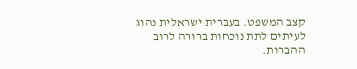קצב המשפט. בעברית ישראלית נהוג לעיתים לתת נוכחות ברורה לרוב ההברות.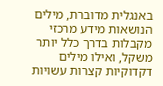באנגלית מדוברת, מילים הנושאות מידע מרכזי מקבלות בדרך כלל יותר משקל, ואילו מילים דקדוקיות קצרות עשויות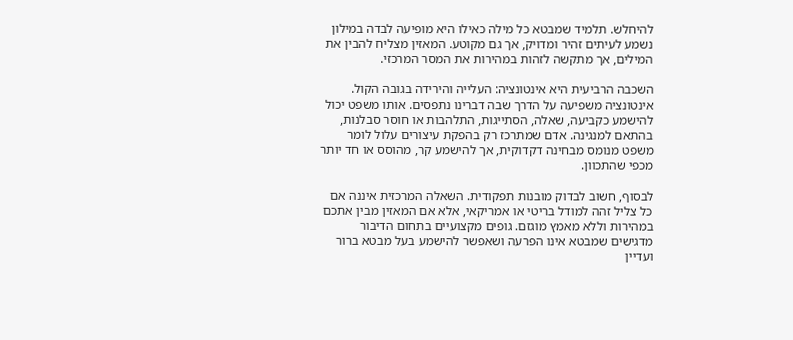להיחלש. תלמיד שמבטא כל מילה כאילו היא מופיעה לבדה במילון נשמע לעיתים זהיר ומדויק, אך גם מקוטע. המאזין מצליח להבין את המילים, אך מתקשה לזהות במהירות את המסר המרכזי.

השכבה הרביעית היא אינטונציה: העלייה והירידה בגובה הקול. אינטונציה משפיעה על הדרך שבה דברינו נתפסים. אותו משפט יכול להישמע כקביעה, שאלה, הסתייגות, התלהבות או חוסר סבלנות, בהתאם למנגינה. אדם שמתרכז רק בהפקת עיצורים עלול לומר משפט מנומס מבחינה דקדוקית, אך להישמע קר, מהוסס או חד יותר מכפי שהתכוון.

לבסוף, חשוב לבדוק מובנות תפקודית. השאלה המרכזית איננה אם כל צליל זהה למודל בריטי או אמריקאי, אלא אם המאזין מבין אתכם במהירות וללא מאמץ מוגזם. גופים מקצועיים בתחום הדיבור מדגישים שמבטא אינו הפרעה ושאפשר להישמע בעל מבטא ברור ועדיין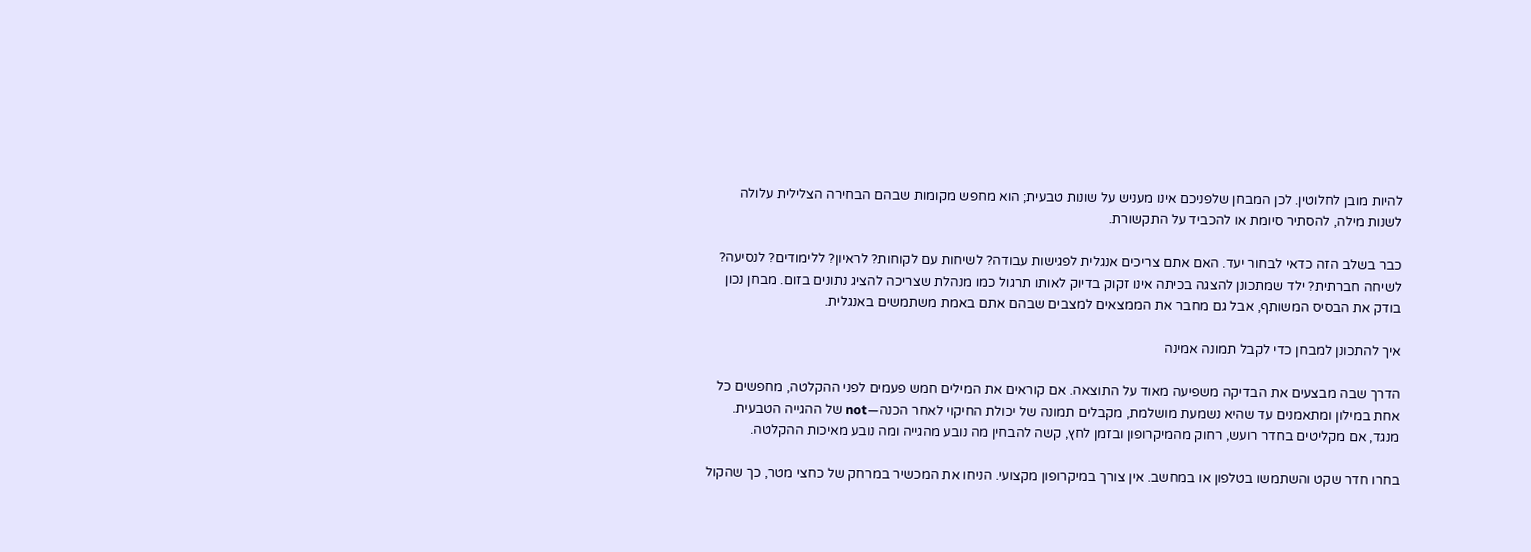להיות מובן לחלוטין. לכן המבחן שלפניכם אינו מעניש על שונות טבעית; הוא מחפש מקומות שבהם הבחירה הצלילית עלולה לשנות מילה, להסתיר סיומת או להכביד על התקשורת.

כבר בשלב הזה כדאי לבחור יעד. האם אתם צריכים אנגלית לפגישות עבודה? לשיחות עם לקוחות? לראיון? ללימודים? לנסיעה? לשיחה חברתית? ילד שמתכונן להצגה בכיתה אינו זקוק בדיוק לאותו תרגול כמו מנהלת שצריכה להציג נתונים בזום. מבחן נכון בודק את הבסיס המשותף, אבל גם מחבר את הממצאים למצבים שבהם אתם באמת משתמשים באנגלית.

איך להתכונן למבחן כדי לקבל תמונה אמינה

הדרך שבה מבצעים את הבדיקה משפיעה מאוד על התוצאה. אם קוראים את המילים חמש פעמים לפני ההקלטה, מחפשים כל אחת במילון ומתאמנים עד שהיא נשמעת מושלמת, מקבלים תמונה של יכולת החיקוי לאחר הכנה—not של ההגייה הטבעית. מנגד, אם מקליטים בחדר רועש, רחוק מהמיקרופון ובזמן לחץ, קשה להבחין מה נובע מהגייה ומה נובע מאיכות ההקלטה.

בחרו חדר שקט והשתמשו בטלפון או במחשב. אין צורך במיקרופון מקצועי. הניחו את המכשיר במרחק של כחצי מטר, כך שהקול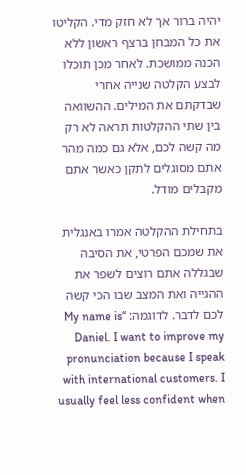יהיה ברור אך לא חזק מדי. הקליטו את כל המבחן ברצף ראשון ללא הכנה ממושכת. לאחר מכן תוכלו לבצע הקלטה שנייה אחרי שבדקתם את המילים. ההשוואה בין שתי ההקלטות תראה לא רק מה קשה לכם, אלא גם כמה מהר אתם מסוגלים לתקן כאשר אתם מקבלים מודל.

בתחילת ההקלטה אמרו באנגלית את שמכם הפרטי, את הסיבה שבגללה אתם רוצים לשפר את ההגייה ואת המצב שבו הכי קשה לכם לדבר. לדוגמה: “My name is Daniel. I want to improve my pronunciation because I speak with international customers. I usually feel less confident when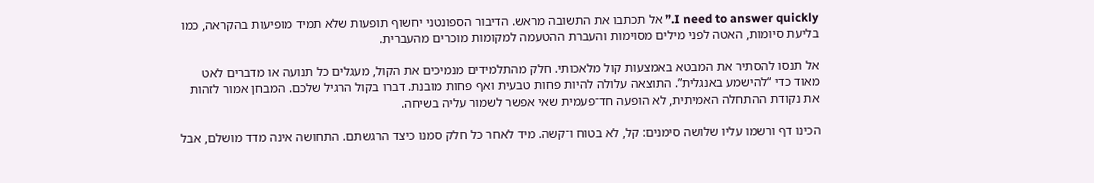I need to answer quickly.” אל תכתבו את התשובה מראש. הדיבור הספונטני יחשוף תופעות שלא תמיד מופיעות בהקראה, כמו בליעת סיומות, האטה לפני מילים מסוימות והעברת ההטעמה למקומות מוכרים מהעברית.

אל תנסו להסתיר את המבטא באמצעות קול מלאכותי. חלק מהתלמידים מנמיכים את הקול, מעגלים כל תנועה או מדברים לאט מאוד כדי “להישמע באנגלית”. התוצאה עלולה להיות פחות טבעית ואף פחות מובנת. דברו בקול הרגיל שלכם. המבחן אמור לזהות את נקודת ההתחלה האמיתית, לא הופעה חד־פעמית שאי אפשר לשמור עליה בשיחה.

הכינו דף ורשמו עליו שלושה סימנים: קל, לא בטוח ו־קשה. מיד לאחר כל חלק סמנו כיצד הרגשתם. התחושה אינה מדד מושלם, אבל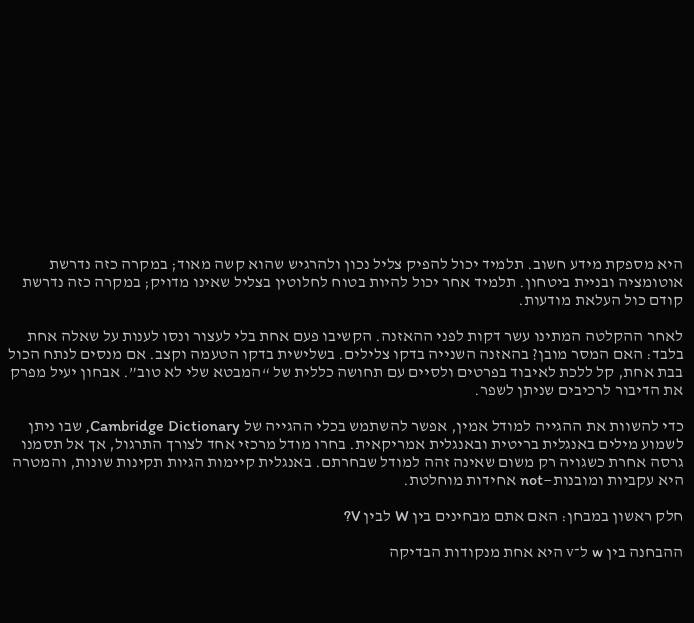היא מספקת מידע חשוב. תלמיד יכול להפיק צליל נכון ולהרגיש שהוא קשה מאוד; במקרה כזה נדרשת אוטומציה ובניית ביטחון. תלמיד אחר יכול להיות בטוח לחלוטין בצליל שאינו מדויק; במקרה כזה נדרשת קודם כול העלאת מודעות.

לאחר ההקלטה המתינו עשר דקות לפני ההאזנה. הקשיבו פעם אחת בלי לעצור ונסו לענות על שאלה אחת בלבד: האם המסר מובן? בהאזנה השנייה בדקו צלילים. בשלישית בדקו הטעמה וקצב. אם מנסים לנתח הכול בבת אחת, קל ללכת לאיבוד בפרטים ולסיים עם תחושה כללית של “המבטא שלי לא טוב”. אבחון יעיל מפרק את הדיבור לרכיבים שניתן לשפר.

כדי להשוות את ההגייה למודל אמין, אפשר להשתמש בכלי ההגייה של Cambridge Dictionary, שבו ניתן לשמוע מילים באנגלית בריטית ובאנגלית אמריקאית. בחרו מודל מרכזי אחד לצורך התרגול, אך אל תסמנו גרסה אחרת כשגויה רק משום שאינה זהה למודל שבחרתם. באנגלית קיימות הגיות תקינות שונות, והמטרה היא עקביות ומובנות—not אחידות מוחלטת.

חלק ראשון במבחן: האם אתם מבחינים בין W לבין V?

ההבחנה בין w ל־v היא אחת מנקודות הבדיקה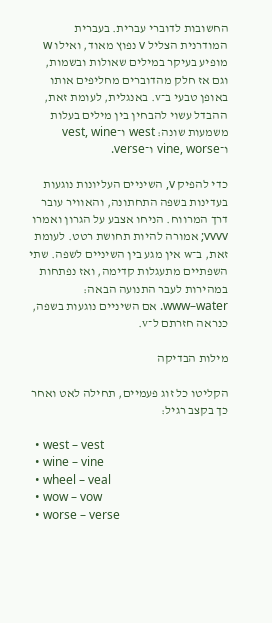החשובות לדוברי עברית. בעברית המודרנית הצליל v נפוץ מאוד, ואילו w מופיע בעיקר במילים שאולות ובשמות, וגם אז חלק מהדוברים מחליפים אותו באופן טבעי ב־v. באנגלית, לעומת זאת, ההבדל עשוי להבחין בין מילים בעלות משמעות שונה: west ו־vest, wine ו־vine, worse ו־verse.

כדי להפיק v, השיניים העליונות נוגעות בעדינות בשפה התחתונה, והאוויר עובר דרך המרווח. הניחו אצבע על הגרון ואמרו vvvv; אמורה להיות תחושת רטט. לעומת זאת, ב־w אין מגע בין השיניים לשפה. שתי השפתיים מתעגלות קדימה, ואז נפתחות במהירות לעבר התנועה הבאה: www–water. אם השיניים נוגעות בשפה, כנראה חזרתם ל־v.

מילות הבדיקה

הקליטו כל זוג פעמיים, תחילה לאט ואחר כך בקצב רגיל:

  • west – vest
  • wine – vine
  • wheel – veal
  • wow – vow
  • worse – verse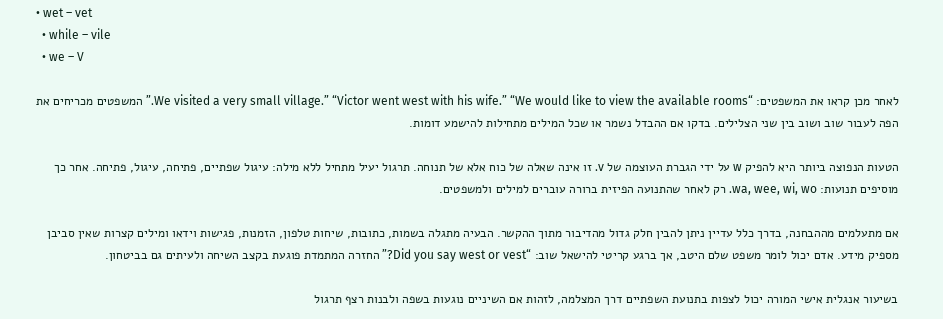• wet – vet
  • while – vile
  • we – V

לאחר מכן קראו את המשפטים: “We visited a very small village.” “Victor went west with his wife.” “We would like to view the available rooms.” המשפטים מכריחים את הפה לעבור שוב ושוב בין שני הצלילים. בדקו אם ההבדל נשמר או שכל המילים מתחילות להישמע דומות.

הטעות הנפוצה ביותר היא להפיק w על ידי הגברת העוצמה של v. זו אינה שאלה של כוח אלא של תנוחה. תרגול יעיל מתחיל ללא מילה: עיגול שפתיים, פתיחה, עיגול, פתיחה. אחר כך מוסיפים תנועות: wa, wee, wi, wo. רק לאחר שהתנועה הפיזית ברורה עוברים למילים ולמשפטים.

אם מתעלמים מההבחנה, בדרך כלל עדיין ניתן להבין חלק גדול מהדיבור מתוך ההקשר. הבעיה מתגלה בשמות, כתובות, שיחות טלפון, הזמנות, פגישות וידאו ומילים קצרות שאין סביבן מספיק מידע. אדם יכול לומר משפט שלם היטב, אך ברגע קריטי להישאל שוב: “Did you say west or vest?” החזרה המתמדת פוגעת בקצב השיחה ולעיתים גם בביטחון.

בשיעור אנגלית אישי המורה יכול לצפות בתנועת השפתיים דרך המצלמה, לזהות אם השיניים נוגעות בשפה ולבנות רצף תרגול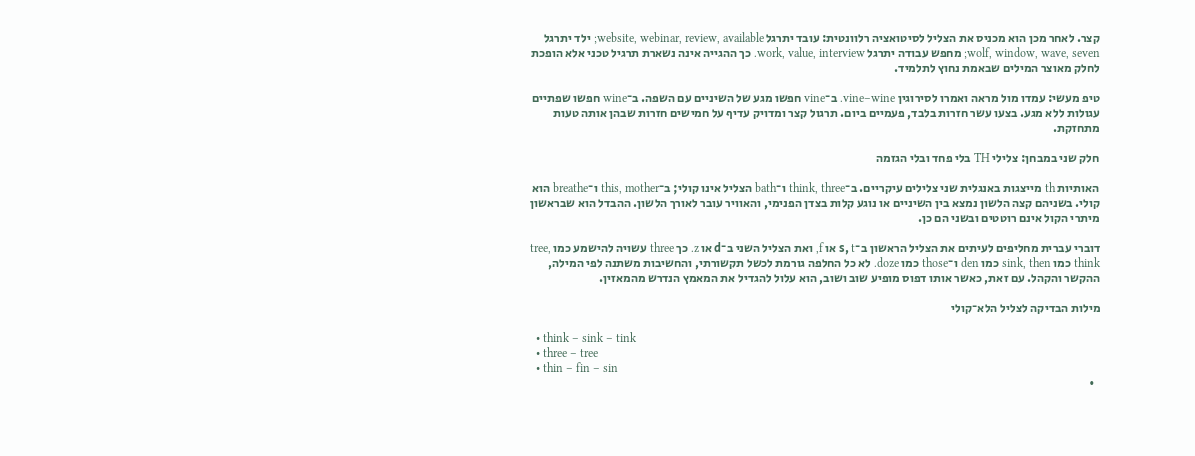קצר. לאחר מכן הוא מכניס את הצליל לסיטואציה רלוונטית: עובד יתרגל website, webinar, review, available; ילד יתרגל wolf, window, wave, seven; מחפש עבודה יתרגל work, value, interview. כך ההגייה אינה נשארת תרגיל טכני אלא הופכת לחלק מאוצר המילים שבאמת נחוץ לתלמיד.

טיפ מעשי: עמדו מול מראה ואמרו לסירוגין vine–wine. ב־vine חפשו מגע של השיניים עם השפה. ב־wine חפשו שפתיים עגולות ללא מגע. בצעו עשר חזרות בלבד, פעמיים ביום. תרגול קצר ומדויק עדיף על חמישים חזרות שבהן אותה טעות מתחזקת.

חלק שני במבחן: צלילי TH בלי פחד ובלי הגזמה

האותיות th מייצגות באנגלית שני צלילים עיקריים. ב־think, three ו־bath הצליל אינו קולי; ב־this, mother ו־breathe הוא קולי. בשניהם קצה הלשון נמצא בין השיניים או נוגע קלות בצדן הפנימי, והאוויר עובר לאורך הלשון. ההבדל הוא שבראשון מיתרי הקול אינם רוטטים ובשני הם כן.

דוברי עברית מחליפים לעיתים את הצליל הראשון ב־s, t או f, ואת הצליל השני ב־d או z. כך three עשויה להישמע כמו tree, think כמו sink, then כמו den ו־those כמו doze. לא כל החלפה גורמת לכשל תקשורתי, והחשיבות משתנה לפי המילה, ההקשר והקהל. עם זאת, כאשר אותו דפוס מופיע שוב ושוב, הוא עלול להגדיל את המאמץ הנדרש מהמאזין.

מילות הבדיקה לצליל הלא־קולי

  • think – sink – tink
  • three – tree
  • thin – fin – sin
  •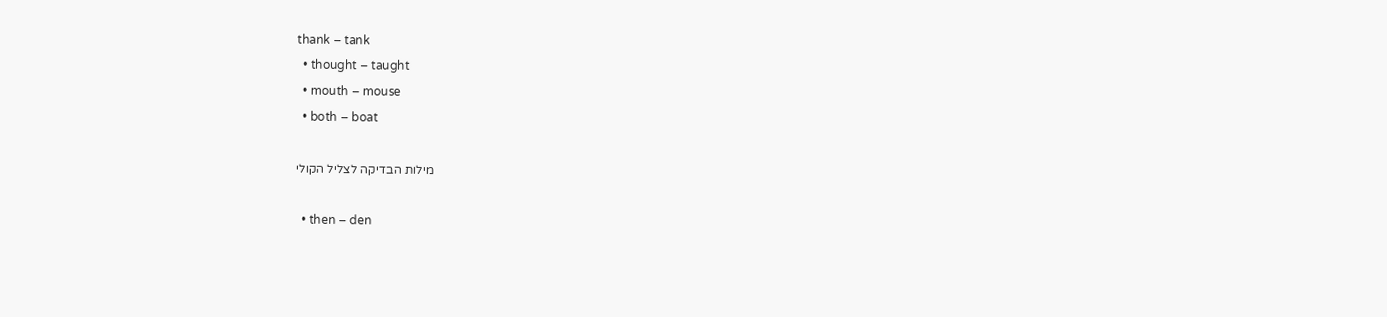thank – tank
  • thought – taught
  • mouth – mouse
  • both – boat

מילות הבדיקה לצליל הקולי

  • then – den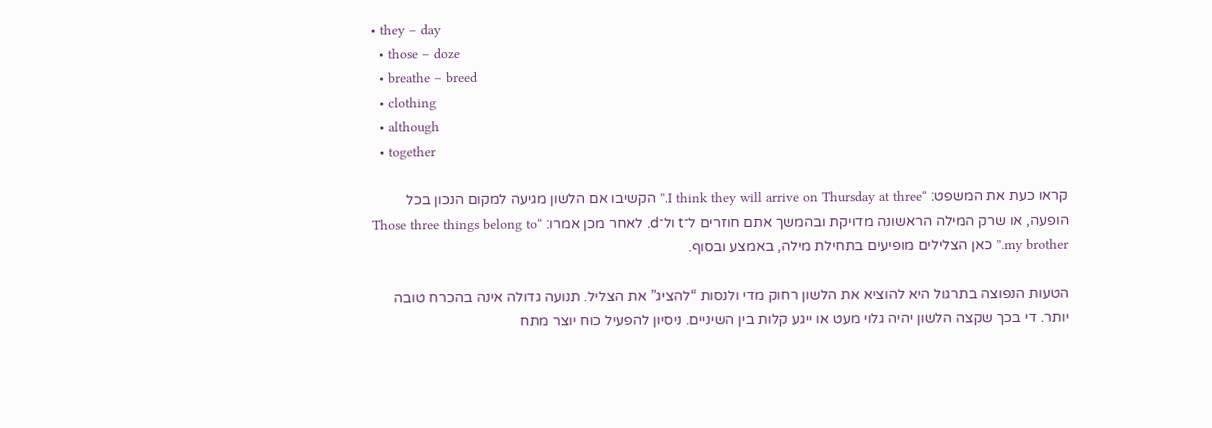• they – day
  • those – doze
  • breathe – breed
  • clothing
  • although
  • together

קראו כעת את המשפט: “I think they will arrive on Thursday at three.” הקשיבו אם הלשון מגיעה למקום הנכון בכל הופעה, או שרק המילה הראשונה מדויקת ובהמשך אתם חוזרים ל־t ול־d. לאחר מכן אמרו: “Those three things belong to my brother.” כאן הצלילים מופיעים בתחילת מילה, באמצע ובסוף.

הטעות הנפוצה בתרגול היא להוציא את הלשון רחוק מדי ולנסות “להציג” את הצליל. תנועה גדולה אינה בהכרח טובה יותר. די בכך שקצה הלשון יהיה גלוי מעט או ייגע קלות בין השיניים. ניסיון להפעיל כוח יוצר מתח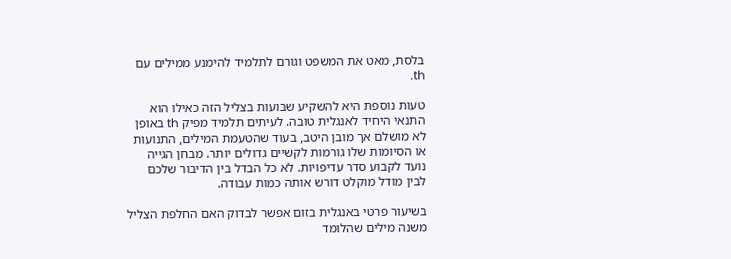בלסת, מאט את המשפט וגורם לתלמיד להימנע ממילים עם th.

טעות נוספת היא להשקיע שבועות בצליל הזה כאילו הוא התנאי היחיד לאנגלית טובה. לעיתים תלמיד מפיק th באופן לא מושלם אך מובן היטב, בעוד שהטעמת המילים, התנועות או הסיומות שלו גורמות לקשיים גדולים יותר. מבחן הגייה נועד לקבוע סדר עדיפויות. לא כל הבדל בין הדיבור שלכם לבין מודל מוקלט דורש אותה כמות עבודה.

בשיעור פרטי באנגלית בזום אפשר לבדוק האם החלפת הצליל משנה מילים שהלומד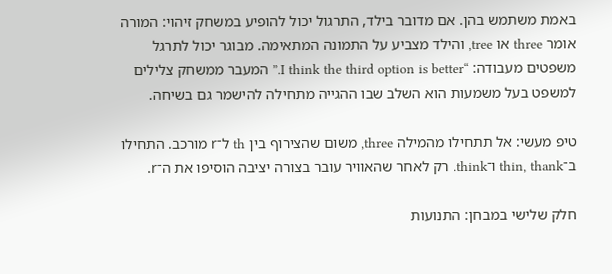באמת משתמש בהן. אם מדובר בילד, התרגול יכול להופיע במשחק זיהוי: המורה אומר three או tree, והילד מצביע על התמונה המתאימה. מבוגר יכול לתרגל משפטים מעבודה: “I think the third option is better.” המעבר ממשחק צלילים למשפט בעל משמעות הוא השלב שבו ההגייה מתחילה להישמר גם בשיחה.

טיפ מעשי: אל תתחילו מהמילה three, משום שהצירוף בין th ל־r מורכב. התחילו ב־thin, thank ו־think. רק לאחר שהאוויר עובר בצורה יציבה הוסיפו את ה־r.

חלק שלישי במבחן: התנועות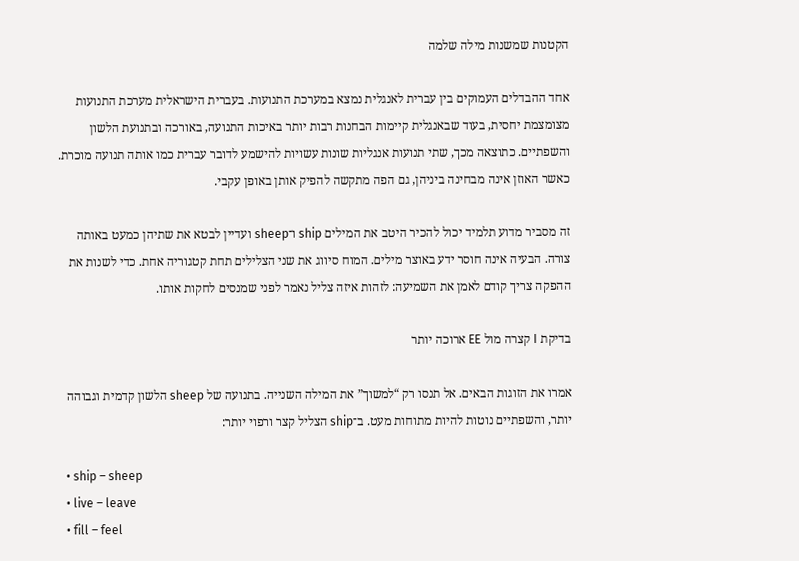הקטנות שמשנות מילה שלמה

אחד ההבדלים העמוקים בין עברית לאנגלית נמצא במערכת התנועות. בעברית הישראלית מערכת התנועות מצומצמת יחסית, בעוד שבאנגלית קיימות הבחנות רבות יותר באיכות התנועה, באורכה ובתנועת הלשון והשפתיים. כתוצאה מכך, שתי תנועות אנגליות שונות עשויות להישמע לדובר עברית כמו אותה תנועה מוכרת. כאשר האוזן אינה מבחינה ביניהן, גם הפה מתקשה להפיק אותן באופן עקבי.

זה מסביר מדוע תלמיד יכול להכיר היטב את המילים ship ו־sheep ועדיין לבטא את שתיהן כמעט באותה צורה. הבעיה אינה חוסר ידע באוצר מילים. המוח סיווג את שני הצלילים תחת קטגוריה אחת. כדי לשנות את ההפקה צריך קודם לאמן את השמיעה: לזהות איזה צליל נאמר לפני שמנסים לחקות אותו.

בדיקת I קצרה מול EE ארוכה יותר

אמרו את הזוגות הבאים. אל תנסו רק “למשוך” את המילה השנייה. בתנועה של sheep הלשון קדמית וגבוהה יותר, והשפתיים נוטות להיות מתוחות מעט. ב־ship הצליל קצר ורפוי יותר:

  • ship – sheep
  • live – leave
  • fill – feel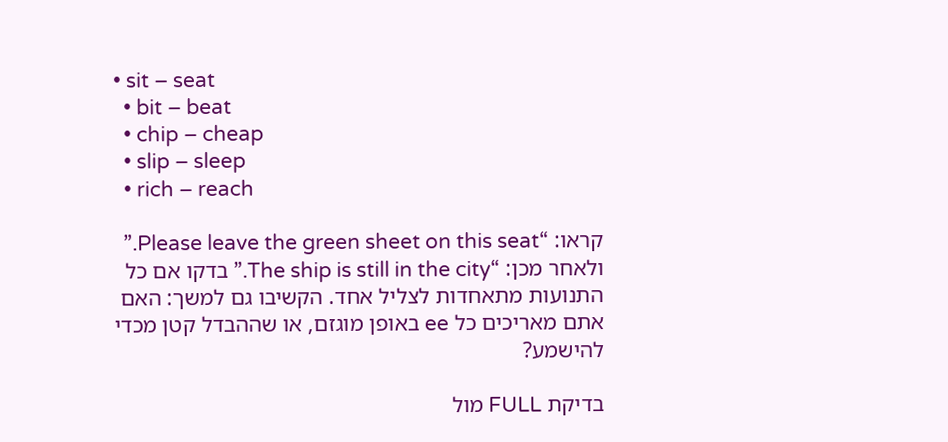• sit – seat
  • bit – beat
  • chip – cheap
  • slip – sleep
  • rich – reach

קראו: “Please leave the green sheet on this seat.” ולאחר מכן: “The ship is still in the city.” בדקו אם כל התנועות מתאחדות לצליל אחד. הקשיבו גם למשך: האם אתם מאריכים כל ee באופן מוגזם, או שההבדל קטן מכדי להישמע?

בדיקת FULL מול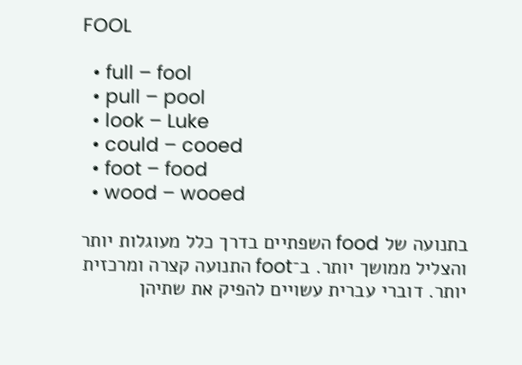FOOL

  • full – fool
  • pull – pool
  • look – Luke
  • could – cooed
  • foot – food
  • wood – wooed

בתנועה של food השפתיים בדרך כלל מעוגלות יותר והצליל ממושך יותר. ב־foot התנועה קצרה ומרכזית יותר. דוברי עברית עשויים להפיק את שתיהן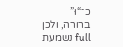כ־“וּ” ברורה, ולכן full נשמעת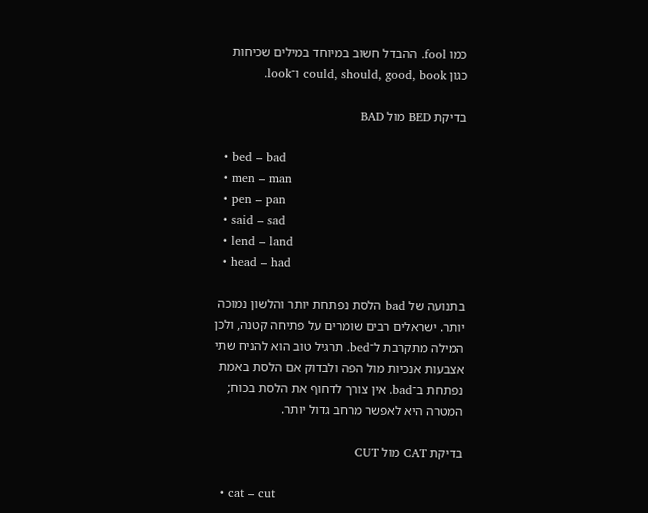כמו fool. ההבדל חשוב במיוחד במילים שכיחות כגון could, should, good, book ו־look.

בדיקת BED מול BAD

  • bed – bad
  • men – man
  • pen – pan
  • said – sad
  • lend – land
  • head – had

בתנועה של bad הלסת נפתחת יותר והלשון נמוכה יותר. ישראלים רבים שומרים על פתיחה קטנה, ולכן המילה מתקרבת ל־bed. תרגיל טוב הוא להניח שתי אצבעות אנכיות מול הפה ולבדוק אם הלסת באמת נפתחת ב־bad. אין צורך לדחוף את הלסת בכוח; המטרה היא לאפשר מרחב גדול יותר.

בדיקת CAT מול CUT

  • cat – cut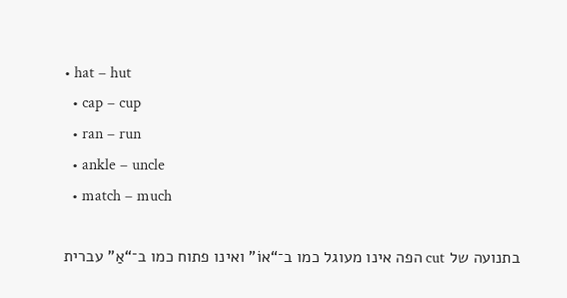• hat – hut
  • cap – cup
  • ran – run
  • ankle – uncle
  • match – much

בתנועה של cut הפה אינו מעוגל כמו ב־“אוֹ” ואינו פתוח כמו ב־“אַ” עברית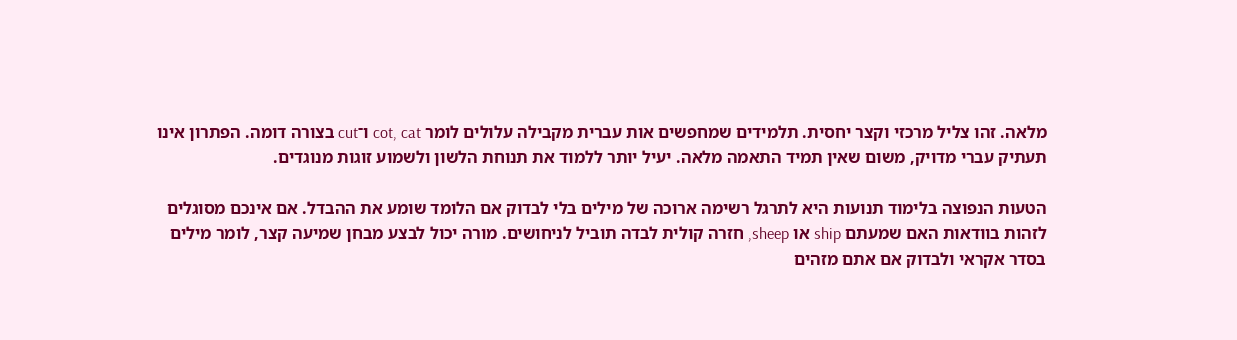מלאה. זהו צליל מרכזי וקצר יחסית. תלמידים שמחפשים אות עברית מקבילה עלולים לומר cot, cat ו־cut בצורה דומה. הפתרון אינו תעתיק עברי מדויק, משום שאין תמיד התאמה מלאה. יעיל יותר ללמוד את תנוחת הלשון ולשמוע זוגות מנוגדים.

הטעות הנפוצה בלימוד תנועות היא לתרגל רשימה ארוכה של מילים בלי לבדוק אם הלומד שומע את ההבדל. אם אינכם מסוגלים לזהות בוודאות האם שמעתם ship או sheep, חזרה קולית לבדה תוביל לניחושים. מורה יכול לבצע מבחן שמיעה קצר, לומר מילים בסדר אקראי ולבדוק אם אתם מזהים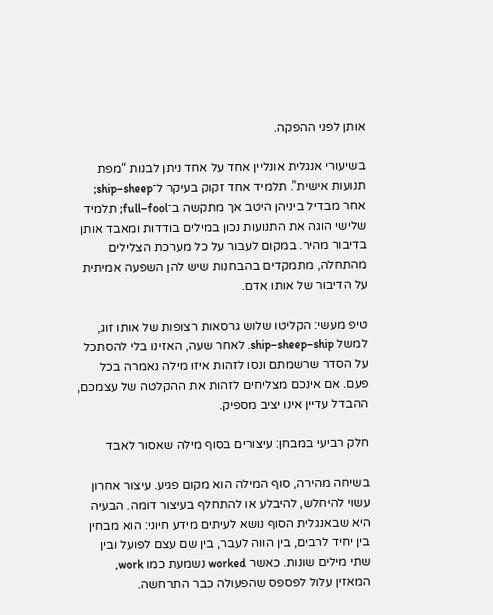אותן לפני ההפקה.

בשיעורי אנגלית אונליין אחד על אחד ניתן לבנות “מפת תנועות אישית”. תלמיד אחד זקוק בעיקר ל־ship–sheep; אחר מבדיל ביניהן היטב אך מתקשה ב־full–fool; תלמיד שלישי הוגה את התנועות נכון במילים בודדות ומאבד אותן בדיבור מהיר. במקום לעבור על כל מערכת הצלילים מהתחלה, מתמקדים בהבחנות שיש להן השפעה אמיתית על הדיבור של אותו אדם.

טיפ מעשי: הקליטו שלוש גרסאות רצופות של אותו זוג, למשל ship–sheep–ship. לאחר שעה, האזינו בלי להסתכל על הסדר שרשמתם ונסו לזהות איזו מילה נאמרה בכל פעם. אם אינכם מצליחים לזהות את ההקלטה של עצמכם, ההבדל עדיין אינו יציב מספיק.

חלק רביעי במבחן: עיצורים בסוף מילה שאסור לאבד

בשיחה מהירה, סוף המילה הוא מקום פגיע. עיצור אחרון עשוי להיחלש, להיבלע או להתחלף בעיצור דומה. הבעיה היא שבאנגלית הסוף נושא לעיתים מידע חיוני: הוא מבחין בין יחיד לרבים, בין הווה לעבר, בין שם עצם לפועל ובין שתי מילים שונות. כאשר worked נשמעת כמו work, המאזין עלול לפספס שהפעולה כבר התרחשה.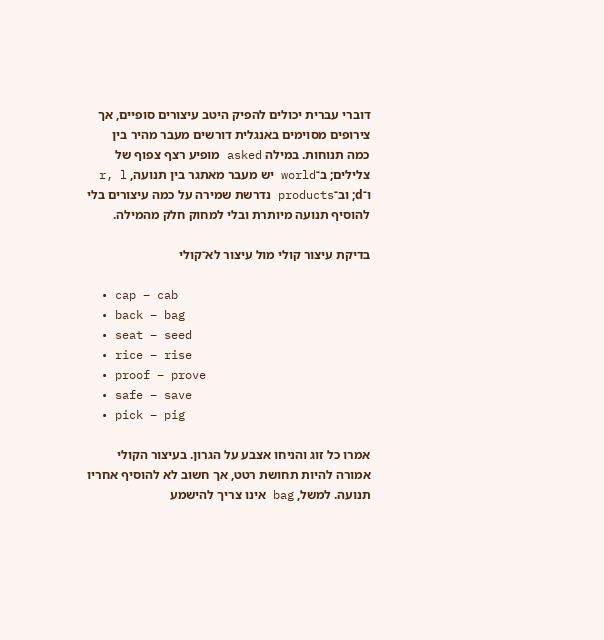דוברי עברית יכולים להפיק היטב עיצורים סופיים, אך צירופים מסוימים באנגלית דורשים מעבר מהיר בין כמה תנוחות. במילה asked מופיע רצף צפוף של צלילים; ב־world יש מעבר מאתגר בין תנועה, r, l ו־d; וב־products נדרשת שמירה על כמה עיצורים בלי להוסיף תנועה מיותרת ובלי למחוק חלק מהמילה.

בדיקת עיצור קולי מול עיצור לא־קולי

  • cap – cab
  • back – bag
  • seat – seed
  • rice – rise
  • proof – prove
  • safe – save
  • pick – pig

אמרו כל זוג והניחו אצבע על הגרון. בעיצור הקולי אמורה להיות תחושת רטט, אך חשוב לא להוסיף אחריו תנועה. למשל, bag אינו צריך להישמע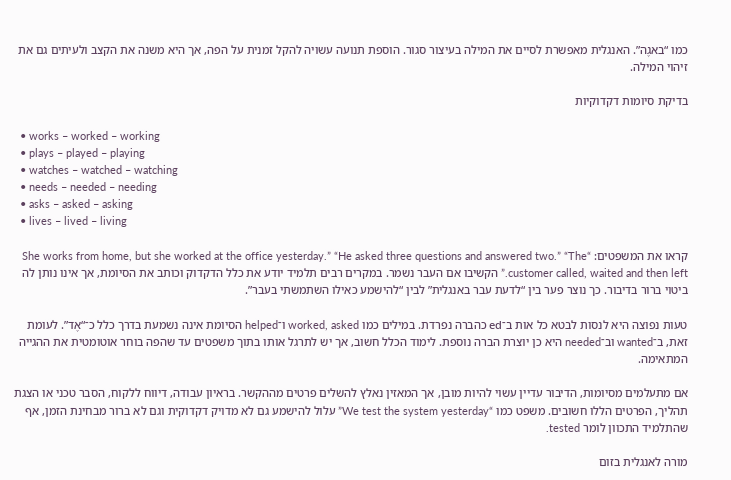כמו “באגֶה”. האנגלית מאפשרת לסיים את המילה בעיצור סגור. הוספת תנועה עשויה להקל זמנית על הפה, אך היא משנה את הקצב ולעיתים גם את זיהוי המילה.

בדיקת סיומות דקדוקיות

  • works – worked – working
  • plays – played – playing
  • watches – watched – watching
  • needs – needed – needing
  • asks – asked – asking
  • lives – lived – living

קראו את המשפטים: “She works from home, but she worked at the office yesterday.” “He asked three questions and answered two.” “The customer called, waited and then left.” הקשיבו אם העבר נשמר. במקרים רבים תלמיד יודע את כלל הדקדוק וכותב את הסיומת, אך אינו נותן לה ביטוי ברור בדיבור. כך נוצר פער בין “לדעת עבר באנגלית” לבין “להישמע כאילו השתמשתי בעבר”.

טעות נפוצה היא לנסות לבטא כל אות ב־ed כהברה נפרדת. במילים כמו worked, asked ו־helped הסיומת אינה נשמעת בדרך כלל כ־“אֶד”. לעומת זאת, ב־wanted וב־needed היא כן יוצרת הברה נוספת. לימוד הכלל חשוב, אך יש לתרגל אותו בתוך משפטים עד שהפה בוחר אוטומטית את ההגייה המתאימה.

אם מתעלמים מסיומות, הדיבור עדיין עשוי להיות מובן, אך המאזין נאלץ להשלים פרטים מההקשר. בראיון עבודה, דיווח ללקוח, הסבר טכני או הצגת תהליך, הפרטים הללו חשובים. משפט כמו “We test the system yesterday” עלול להישמע גם לא מדויק דקדוקית וגם לא ברור מבחינת הזמן, אף שהתלמיד התכוון לומר tested.

מורה לאנגלית בזום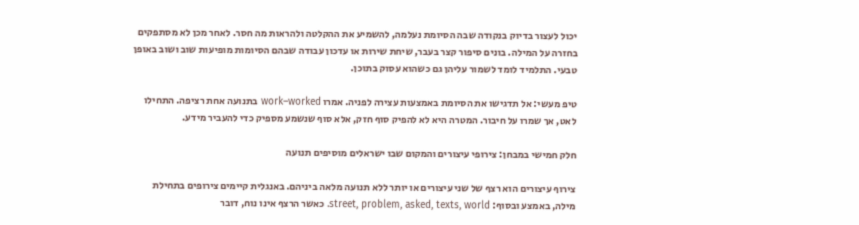יכול לעצור בדיוק בנקודה שבה הסיומת נעלמה, להשמיע את ההקלטה ולהראות מה חסר. לאחר מכן לא מסתפקים בחזרה על המילה. בונים סיפור קצר בעבר, שיחת שירות או עדכון עבודה שבהם הסיומות מופיעות שוב ושוב באופן טבעי. התלמיד לומד לשמור עליהן גם כשהוא עסוק בתוכן.

טיפ מעשי: אל תדגישו את הסיומת באמצעות עצירה לפניה. אמרו work–worked בתנועה אחת רציפה. התחילו לאט, אך שמרו על חיבור. המטרה היא לא להפיק סוף חזק, אלא סוף שנשמע מספיק כדי להעביר מידע.

חלק חמישי במבחן: צירופי עיצורים והמקום שבו ישראלים מוסיפים תנועה

צירוף עיצורים הוא רצף של שני עיצורים או יותר ללא תנועה מלאה ביניהם. באנגלית קיימים צירופים בתחילת מילה, באמצע ובסוף: street, problem, asked, texts, world. כאשר הרצף אינו נוח, דובר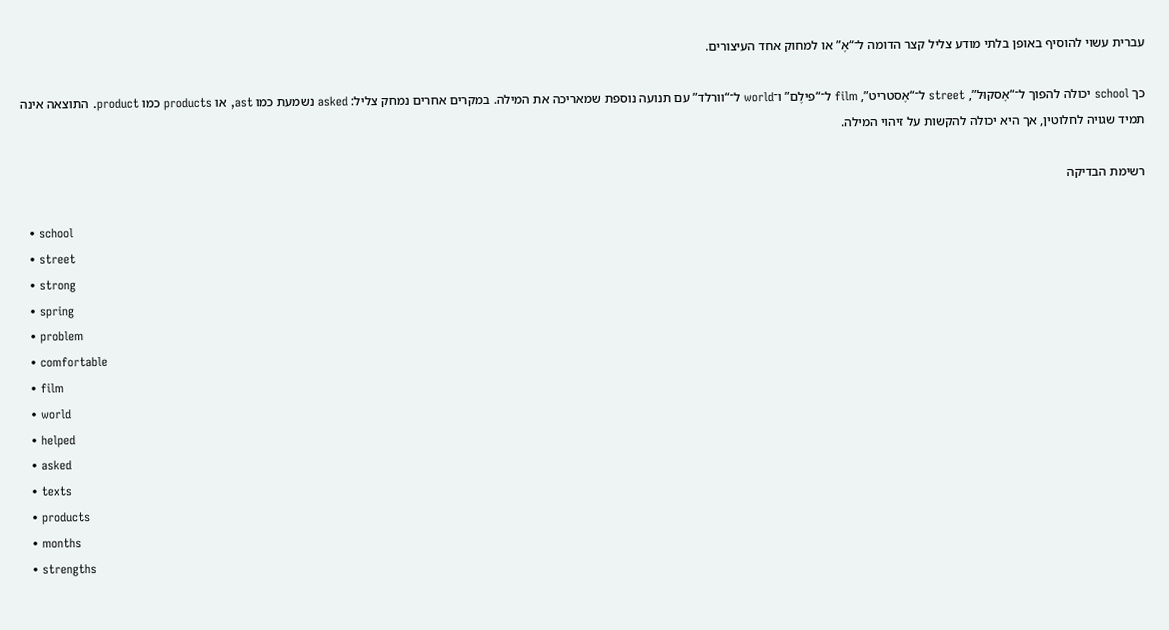עברית עשוי להוסיף באופן בלתי מודע צליל קצר הדומה ל־“אֶ” או למחוק אחד העיצורים.

כך school יכולה להפוך ל־“אֶסקוּל”, street ל־“אֶסטריט”, film ל־“פילֶם” ו־world ל־“וורלד” עם תנועה נוספת שמאריכה את המילה. במקרים אחרים נמחק צליל: asked נשמעת כמו ast, או products כמו product. התוצאה אינה תמיד שגויה לחלוטין, אך היא יכולה להקשות על זיהוי המילה.

רשימת הבדיקה

  • school
  • street
  • strong
  • spring
  • problem
  • comfortable
  • film
  • world
  • helped
  • asked
  • texts
  • products
  • months
  • strengths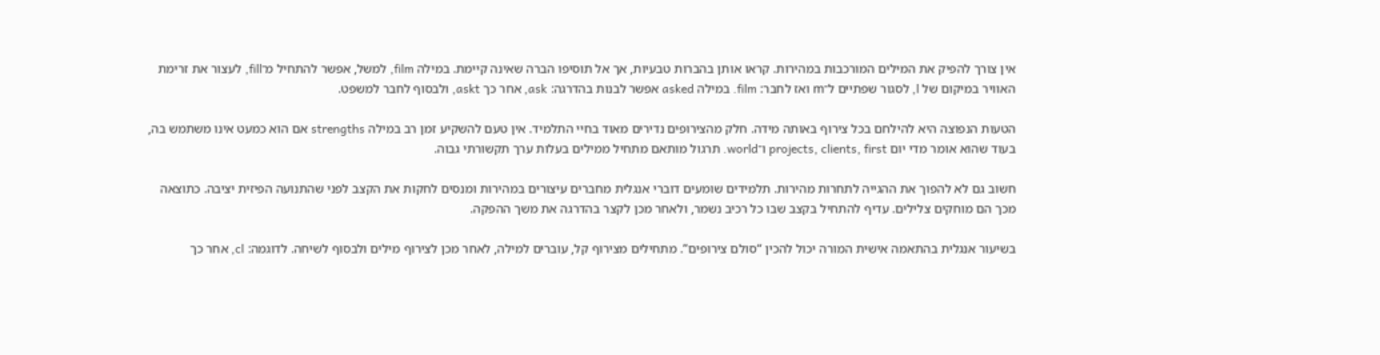אין צורך להפיק את המילים המורכבות במהירות. קראו אותן בהברות טבעיות, אך אל תוסיפו הברה שאינה קיימת. במילה film, למשל, אפשר להתחיל מ־fill, לעצור את זרימת האוויר במיקום של l, לסגור שפתיים ל־m ואז לחבר: film. במילה asked אפשר לבנות בהדרגה: ask, אחר כך askt, ולבסוף לחבר למשפט.

הטעות הנפוצה היא להילחם בכל צירוף באותה מידה. חלק מהצירופים נדירים מאוד בחיי התלמיד. אין טעם להשקיע זמן רב במילה strengths אם הוא כמעט אינו משתמש בה, בעוד שהוא אומר מדי יום projects, clients, first ו־world. תרגול מותאם מתחיל ממילים בעלות ערך תקשורתי גבוה.

חשוב גם לא להפוך את ההגייה לתחרות מהירות. תלמידים שומעים דוברי אנגלית מחברים עיצורים במהירות ומנסים לחקות את הקצב לפני שהתנועה הפיזית יציבה. כתוצאה מכך הם מוחקים צלילים. עדיף להתחיל בקצב שבו כל רכיב נשמר, ולאחר מכן לקצר בהדרגה את משך ההפקה.

בשיעור אנגלית בהתאמה אישית המורה יכול להכין “סולם צירופים”. מתחילים מצירוף קל, עוברים למילה, לאחר מכן לצירוף מילים ולבסוף לשיחה. לדוגמה: cl, אחר כך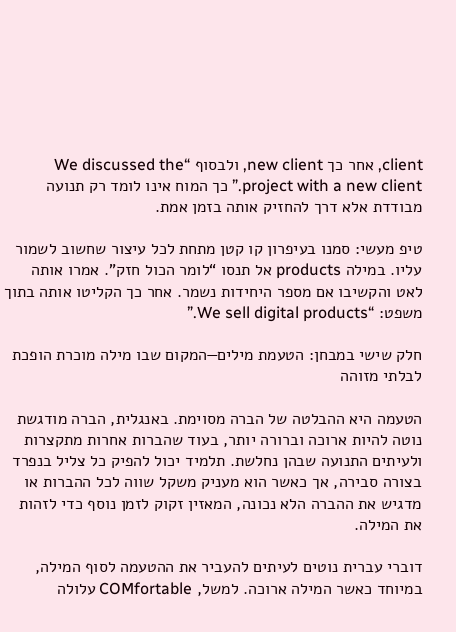client, אחר כך new client, ולבסוף “We discussed the project with a new client.” כך המוח אינו לומד רק תנועה מבודדת אלא דרך להחזיק אותה בזמן אמת.

טיפ מעשי: סמנו בעיפרון קו קטן מתחת לכל עיצור שחשוב לשמור עליו. במילה products אל תנסו “לומר הכול חזק”. אמרו אותה לאט והקשיבו אם מספר היחידות נשמר. אחר כך הקליטו אותה בתוך משפט: “We sell digital products.”

חלק שישי במבחן: הטעמת מילים—המקום שבו מילה מוכרת הופכת לבלתי מזוהה

הטעמה היא ההבלטה של הברה מסוימת. באנגלית, הברה מודגשת נוטה להיות ארוכה וברורה יותר, בעוד שהברות אחרות מתקצרות ולעיתים התנועה שבהן נחלשת. תלמיד יכול להפיק כל צליל בנפרד בצורה סבירה, אך כאשר הוא מעניק משקל שווה לכל ההברות או מדגיש את ההברה הלא נכונה, המאזין זקוק לזמן נוסף כדי לזהות את המילה.

דוברי עברית נוטים לעיתים להעביר את ההטעמה לסוף המילה, במיוחד כאשר המילה ארוכה. למשל, COMfortable עלולה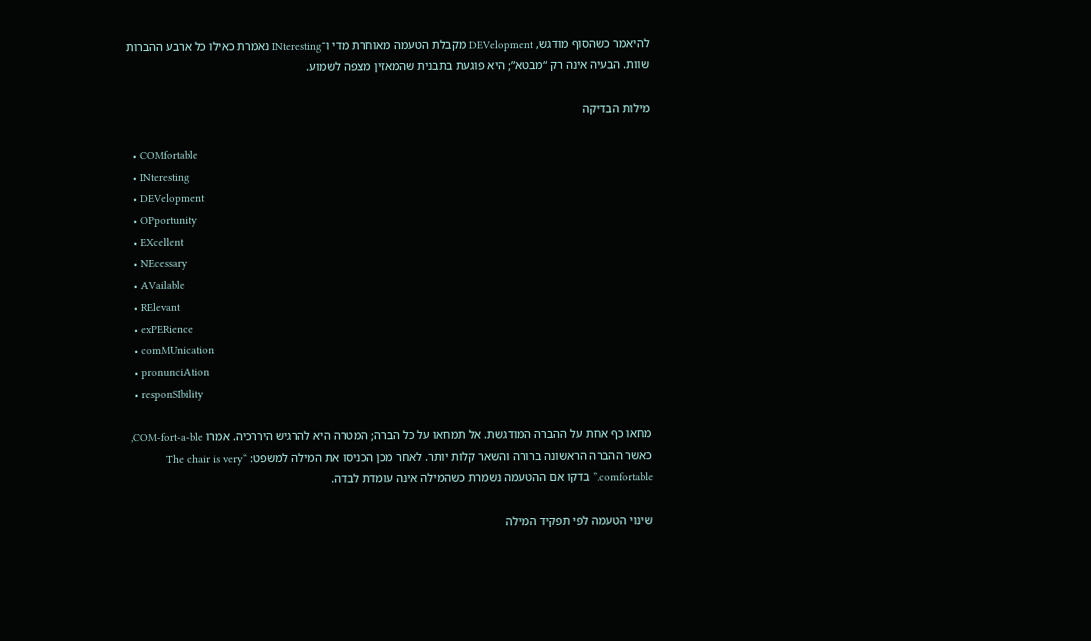להיאמר כשהסוף מודגש, DEVelopment מקבלת הטעמה מאוחרת מדי ו־INteresting נאמרת כאילו כל ארבע ההברות שוות. הבעיה אינה רק “מבטא”; היא פוגעת בתבנית שהמאזין מצפה לשמוע.

מילות הבדיקה

  • COMfortable
  • INteresting
  • DEVelopment
  • OPportunity
  • EXcellent
  • NEcessary
  • AVailable
  • RElevant
  • exPERience
  • comMUnication
  • pronunciAtion
  • responSIbility

מחאו כף אחת על ההברה המודגשת. אל תמחאו על כל הברה; המטרה היא להרגיש היררכיה. אמרו COM-fort-a-ble, כאשר ההברה הראשונה ברורה והשאר קלות יותר. לאחר מכן הכניסו את המילה למשפט: “The chair is very comfortable.” בדקו אם ההטעמה נשמרת כשהמילה אינה עומדת לבדה.

שינוי הטעמה לפי תפקיד המילה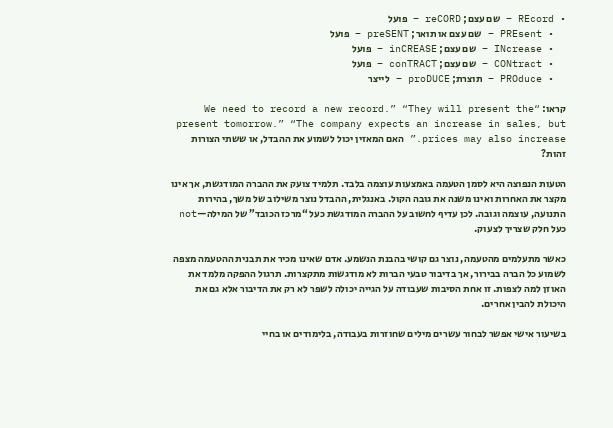• REcord – שם עצם; reCORD – פועל
  • PREsent – שם עצם או תואר; preSENT – פועל
  • INcrease – שם עצם; inCREASE – פועל
  • CONtract – שם עצם; conTRACT – פועל
  • PROduce – תוצרת; proDUCE – לייצר

קראו: “We need to record a new record.” “They will present the present tomorrow.” “The company expects an increase in sales, but prices may also increase.” האם המאזין יכול לשמוע את ההבדל, או ששתי הצורות זהות?

הטעות הנפוצה היא לסמן הטעמה באמצעות עוצמה בלבד. תלמיד צועק את ההברה המודגשת, אך אינו מקצר את האחרות ואינו משנה את גובה הקול. באנגלית, ההבדל נוצר משילוב של משך, בהירות התנועה, עוצמה וגובה. לכן עדיף לחשוב על ההברה המודגשת כעל “מרכז הכובד” של המילה—not כעל חלק שצריך לצעוק.

כאשר מתעלמים מהטעמה, נוצר גם קושי בהבנת הנשמע. אדם שאינו מכיר את תבנית ההטעמה מצפה לשמוע כל הברה בבירור, אך בדיבור טבעי הברות לא מודגשות מתקצרות. תרגול ההפקה מלמד את האוזן למה לצפות. זו אחת הסיבות שעבודה על הגייה יכולה לשפר לא רק את הדיבור אלא גם את היכולת להבין אחרים.

בשיעור אישי אפשר לבחור עשרים מילים שחוזרות בעבודה, בלימודים או בחיי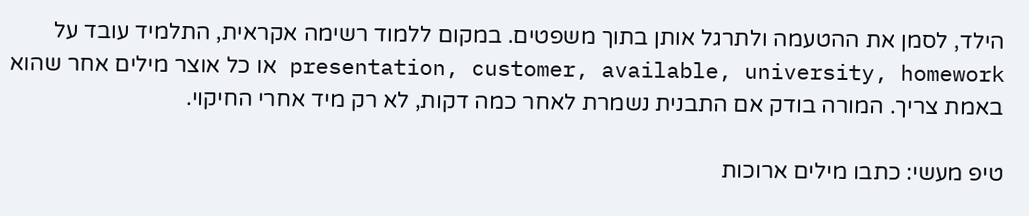הילד, לסמן את ההטעמה ולתרגל אותן בתוך משפטים. במקום ללמוד רשימה אקראית, התלמיד עובד על presentation, customer, available, university, homework או כל אוצר מילים אחר שהוא באמת צריך. המורה בודק אם התבנית נשמרת לאחר כמה דקות, לא רק מיד אחרי החיקוי.

טיפ מעשי: כתבו מילים ארוכות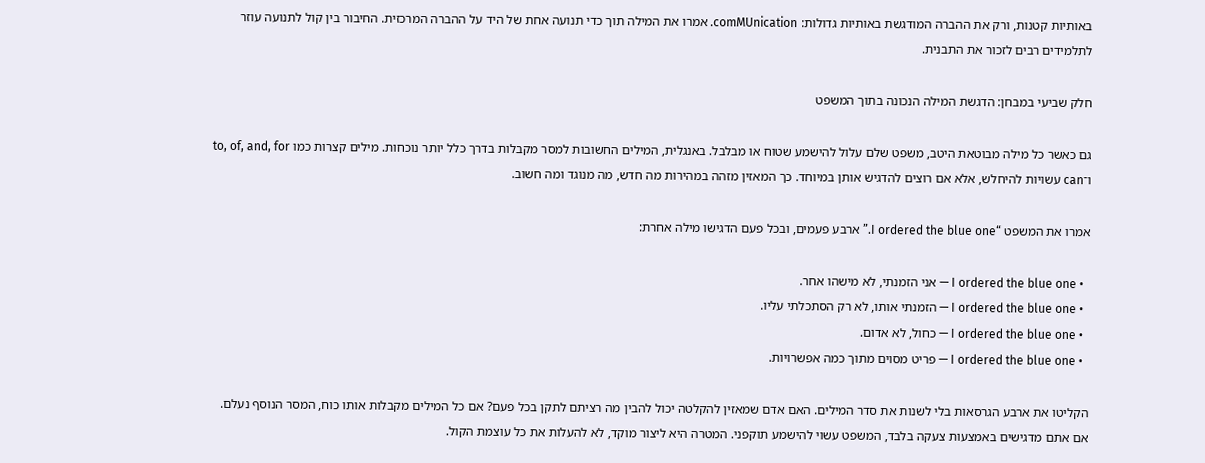באותיות קטנות, ורק את ההברה המודגשת באותיות גדולות: comMUnication. אמרו את המילה תוך כדי תנועה אחת של היד על ההברה המרכזית. החיבור בין קול לתנועה עוזר לתלמידים רבים לזכור את התבנית.

חלק שביעי במבחן: הדגשת המילה הנכונה בתוך המשפט

גם כאשר כל מילה מבוטאת היטב, משפט שלם עלול להישמע שטוח או מבלבל. באנגלית, המילים החשובות למסר מקבלות בדרך כלל יותר נוכחות. מילים קצרות כמו to, of, and, for ו־can עשויות להיחלש, אלא אם רוצים להדגיש אותן במיוחד. כך המאזין מזהה במהירות מה חדש, מה מנוגד ומה חשוב.

אמרו את המשפט “I ordered the blue one.” ארבע פעמים, ובכל פעם הדגישו מילה אחרת:

  • I ordered the blue one — אני הזמנתי, לא מישהו אחר.
  • I ordered the blue one — הזמנתי אותו, לא רק הסתכלתי עליו.
  • I ordered the blue one — כחול, לא אדום.
  • I ordered the blue one — פריט מסוים מתוך כמה אפשרויות.

הקליטו את ארבע הגרסאות בלי לשנות את סדר המילים. האם אדם שמאזין להקלטה יכול להבין מה רציתם לתקן בכל פעם? אם כל המילים מקבלות אותו כוח, המסר הנוסף נעלם. אם אתם מדגישים באמצעות צעקה בלבד, המשפט עשוי להישמע תוקפני. המטרה היא ליצור מוקד, לא להעלות את כל עוצמת הקול.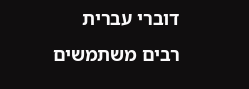דוברי עברית רבים משתמשים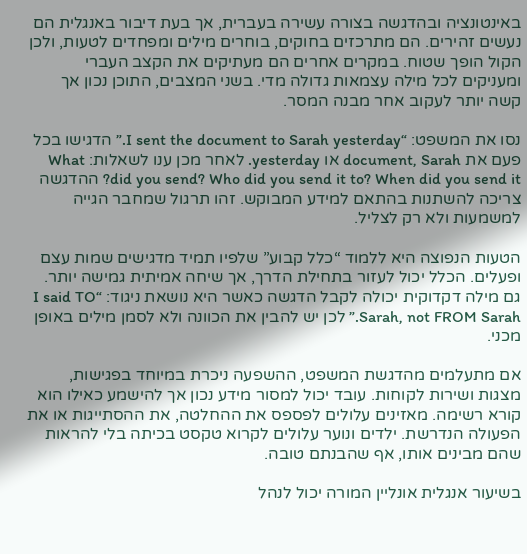באינטונציה ובהדגשה בצורה עשירה בעברית, אך בעת דיבור באנגלית הם נעשים זהירים. הם מתרכזים בחוקים, בוחרים מילים ומפחדים לטעות, ולכן הקול הופך שטוח. במקרים אחרים הם מעתיקים את הקצב העברי ומעניקים לכל מילה עצמאות גדולה מדי. בשני המצבים, התוכן נכון אך קשה יותר לעקוב אחר מבנה המסר.

נסו את המשפט: “I sent the document to Sarah yesterday.” הדגישו בכל פעם את document, Sarah או yesterday. לאחר מכן ענו לשאלות: What did you send? Who did you send it to? When did you send it? ההדגשה צריכה להשתנות בהתאם למידע המבוקש. זהו תרגול שמחבר הגייה למשמעות ולא רק לצליל.

הטעות הנפוצה היא ללמוד “כלל קבוע” שלפיו תמיד מדגישים שמות עצם ופעלים. הכלל יכול לעזור בתחילת הדרך, אך שיחה אמיתית גמישה יותר. גם מילה דקדוקית יכולה לקבל הדגשה כאשר היא נושאת ניגוד: “I said TO Sarah, not FROM Sarah.” לכן יש להבין את הכוונה ולא לסמן מילים באופן מכני.

אם מתעלמים מהדגשת המשפט, ההשפעה ניכרת במיוחד בפגישות, מצגות ושירות לקוחות. עובד יכול למסור מידע נכון אך להישמע כאילו הוא קורא רשימה. מאזינים עלולים לפספס את ההחלטה, את ההסתייגות או את הפעולה הנדרשת. ילדים ונוער עלולים לקרוא טקסט בכיתה בלי להראות שהם מבינים אותו, אף שהבנתם טובה.

בשיעור אנגלית אונליין המורה יכול לנהל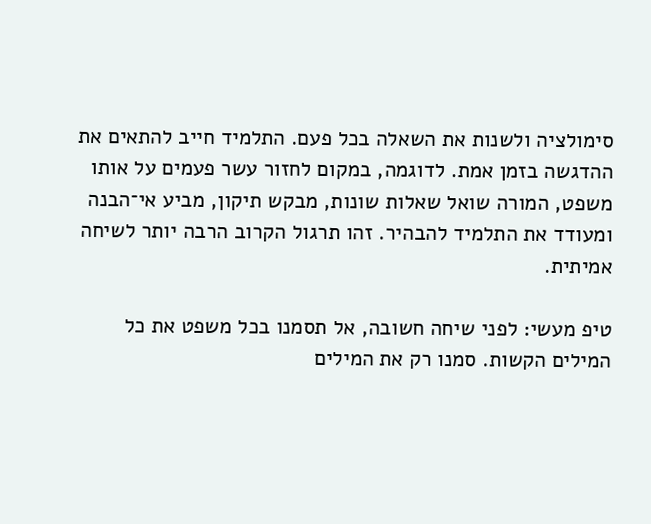סימולציה ולשנות את השאלה בכל פעם. התלמיד חייב להתאים את ההדגשה בזמן אמת. לדוגמה, במקום לחזור עשר פעמים על אותו משפט, המורה שואל שאלות שונות, מבקש תיקון, מביע אי־הבנה ומעודד את התלמיד להבהיר. זהו תרגול הקרוב הרבה יותר לשיחה אמיתית.

טיפ מעשי: לפני שיחה חשובה, אל תסמנו בכל משפט את כל המילים הקשות. סמנו רק את המילים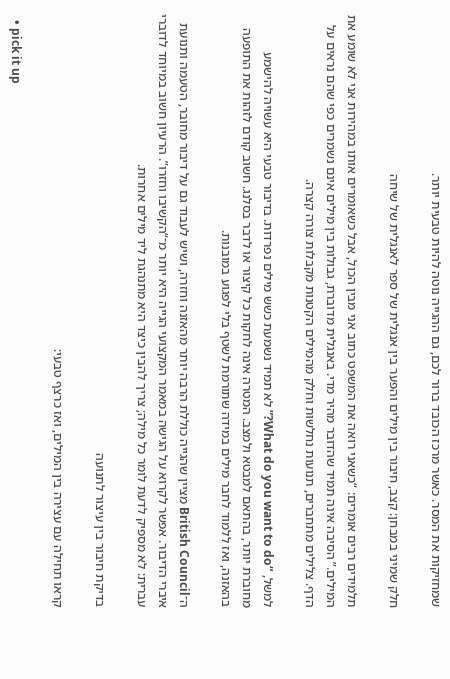שמחזיקות את המסר. כאשר מרכז הכובד ברור לכם, גם ההגייה נוטה להיות טבעית יותר.

חלק שמיני במבחן: קצב, חיבור בין מילים והפער בין אנגלית של ספר לאנגלית של שיחה

תלמידים רבים אומרים: “כשאני רואה את המשפט כתוב אני מבין הכול, אבל כשאומרים אותו במהירות אני לא שומע את המילים.” הסיבה אינה תמיד שהדובר מהיר מדי. באנגלית מדוברת, גבולות בין מילים אינם נשמרים כפי שהם נראים על הדף. צלילים מתחברים, תנועות נחלשות וחלק מהמילים הקטנות מקבלות צורה קצרה.

למשל, “What do you want to do?” לא תמיד נשמעת כשש מילים נפרדות. בדיבור טבעי היא עשויה להישמע מחוברת יותר, בהתאם למבטא ולמצב. המטרה אינה לחקות כל קיצור או לדבר בסלנג. חשוב קודם לזהות את התופעה בהאזנה, ואז ללמוד לחבר מילים במידה שתורמת לשטף בלי לפגוע במובנות.

ה־British Council מציין שהגייה כוללת הרבה יותר מהאזנה וחזרה, ושיש לעבוד גם על דיבור מחובר, הטעמה ותנועת איברי הדיבור. אפשר לקרוא על הגישה במאמר המקצועי הגייה היא יותר מ־“הקשיבו וחזרו”. הרעיון חשוב במיוחד לדוברי עברית: לא מספיק לדעת לומר כל מילה; צריך להבין כיצד היא מתנהגת ליד מילים אחרות.

בדיקת חיבור בין עיצור לתנועה

קראו תחילה עם עצירה בין המילים, ואז כרצף טבעי:

  • pick it up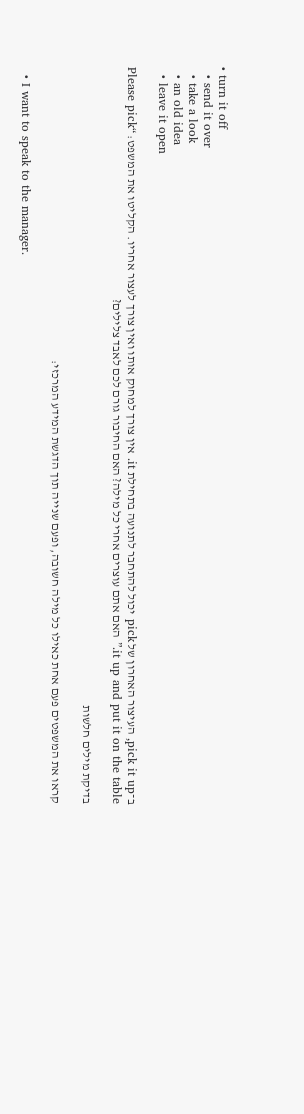• turn it off
  • send it over
  • take a look
  • an old idea
  • leave it open

ב־pick it up, העיצור האחרון של pick יכול להתחבר לתנועה בתחילת it. אין צורך למחוק אותו ואין צורך לעצור אחריו. הקליטו את המשפט: “Please pick it up and put it on the table.” האם אתם עוצרים אחרי כל מילה? האם החיבור גורם לכם לאבד צלילים?

בדיקת מילים חלשות

קראו את המשפטים פעם אחת כאילו כל מילה חשובה, ופעם שנייה תוך הדגשת המידע המרכזי:

  • I want to speak to the manager.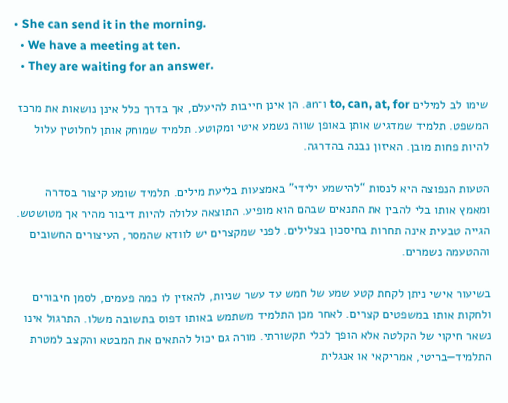• She can send it in the morning.
  • We have a meeting at ten.
  • They are waiting for an answer.

שימו לב למילים to, can, at, for ו־an. הן אינן חייבות להיעלם, אך בדרך כלל אינן נושאות את מרכז המשפט. תלמיד שמדגיש אותן באופן שווה נשמע איטי ומקוטע. תלמיד שמוחק אותן לחלוטין עלול להיות פחות מובן. האיזון נבנה בהדרגה.

הטעות הנפוצה היא לנסות “להישמע ילידי” באמצעות בליעת מילים. תלמיד שומע קיצור בסדרה ומאמץ אותו בלי להבין את התנאים שבהם הוא מופיע. התוצאה עלולה להיות דיבור מהיר אך מטושטש. הגייה טבעית אינה תחרות בחיסכון בצלילים. לפני שמקצרים יש לוודא שהמסר, העיצורים החשובים וההטעמה נשמרים.

בשיעור אישי ניתן לקחת קטע שמע של חמש עד עשר שניות, להאזין לו כמה פעמים, לסמן חיבורים ולחקות אותו במשפטים קצרים. לאחר מכן התלמיד משתמש באותו דפוס בתשובה משלו. התרגול אינו נשאר חיקוי של הקלטה אלא הופך לכלי תקשורתי. מורה גם יכול להתאים את המבטא והקצב למטרת התלמיד—בריטי, אמריקאי או אנגלית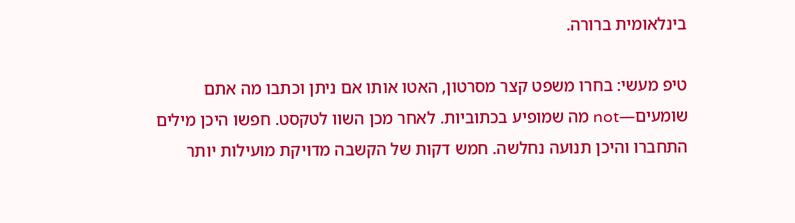בינלאומית ברורה.

טיפ מעשי: בחרו משפט קצר מסרטון, האטו אותו אם ניתן וכתבו מה אתם שומעים—not מה שמופיע בכתוביות. לאחר מכן השוו לטקסט. חפשו היכן מילים התחברו והיכן תנועה נחלשה. חמש דקות של הקשבה מדויקת מועילות יותר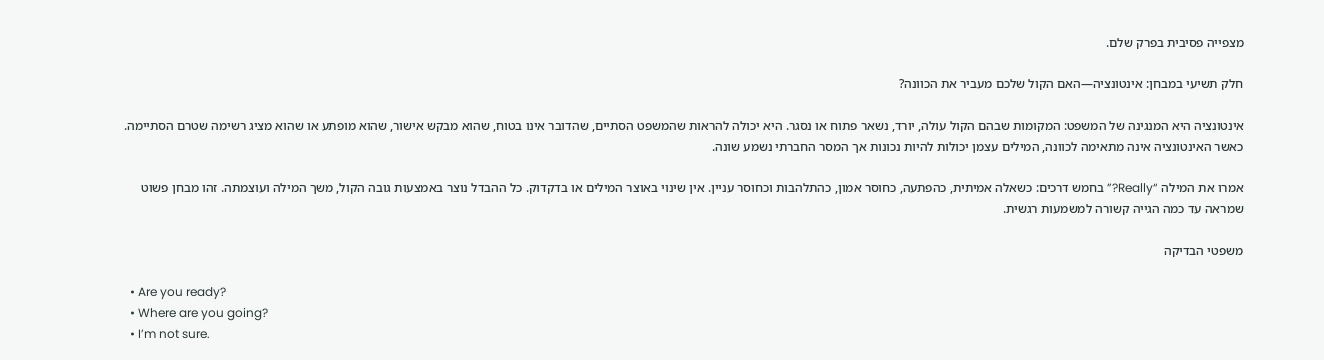מצפייה פסיבית בפרק שלם.

חלק תשיעי במבחן: אינטונציה—האם הקול שלכם מעביר את הכוונה?

אינטונציה היא המנגינה של המשפט: המקומות שבהם הקול עולה, יורד, נשאר פתוח או נסגר. היא יכולה להראות שהמשפט הסתיים, שהדובר אינו בטוח, שהוא מבקש אישור, שהוא מופתע או שהוא מציג רשימה שטרם הסתיימה. כאשר האינטונציה אינה מתאימה לכוונה, המילים עצמן יכולות להיות נכונות אך המסר החברתי נשמע שונה.

אמרו את המילה “Really?” בחמש דרכים: כשאלה אמיתית, כהפתעה, כחוסר אמון, כהתלהבות וכחוסר עניין. אין שינוי באוצר המילים או בדקדוק. כל ההבדל נוצר באמצעות גובה הקול, משך המילה ועוצמתה. זהו מבחן פשוט שמראה עד כמה הגייה קשורה למשמעות רגשית.

משפטי הבדיקה

  • Are you ready?
  • Where are you going?
  • I’m not sure.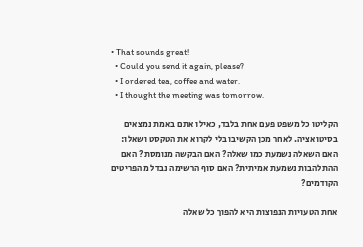• That sounds great!
  • Could you send it again, please?
  • I ordered tea, coffee and water.
  • I thought the meeting was tomorrow.

הקליטו כל משפט פעם אחת בלבד, כאילו אתם באמת נמצאים בסיטואציה. לאחר מכן הקשיבו בלי לקרוא את הטקסט ושאלו: האם השאלה נשמעת כמו שאלה? האם הבקשה מנומסת? האם ההתלהבות נשמעת אמיתית? האם סוף הרשימה נבדל מהפריטים הקודמים?

אחת הטעויות הנפוצות היא להפוך כל שאלה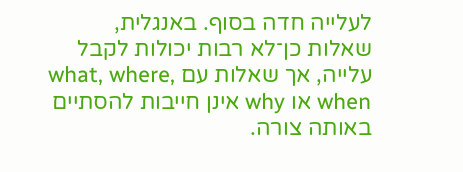לעלייה חדה בסוף. באנגלית, שאלות כן־לא רבות יכולות לקבל עלייה, אך שאלות עם what, where, when או why אינן חייבות להסתיים באותה צורה.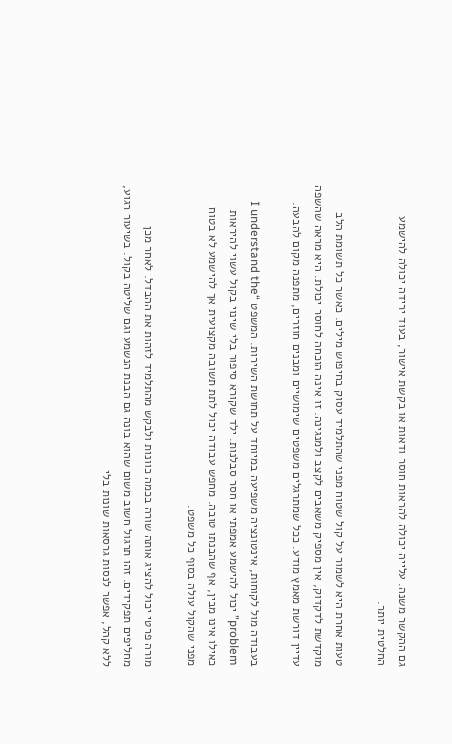גם ההקשר משנה. עלייה יכולה להראות חוסר ודאות או בקשת אישור, בעוד ירידה יכולה להישמע החלטית יותר.

טעות אחרת היא לשמור על קול שטוח מפני שהתלמיד עסוק בחיפוש מילים. כאשר כל תשומת הלב מוקדשת לדקדוק, אין מספיק משאבים לקצב ולמנגינה. זו אינה הוכחה לחוסר יכולת. היא מראה שהשפה עדיין דורשת מאמץ מודע. ככל שמתרגלים משפטים שימושיים ומבנים חוזרים, מתפנה מקום להבעה.

בעבודה מול לקוחות, אינטונציה משפיעה במיוחד על תחושת השירות. המשפט “I understand the problem” יכול להישמע אמפתי או חסר סבלנות. ילד שקורא סיפור בלי שינוי בקול עשוי להיראות כאילו אינו מבין, אף שהבנתו טובה. מחפש עבודה יכול לתת תשובה מקצועית אך להישמע לא בטוח מפני שהקול עולה בסוף כל משפט.

מורה פרטי יכול להציג אותה שורה בכמה כוונות ולבקש מהתלמיד לזהות את ההבדל. לאחר מכן מחליפים תפקידים. זהו תרגול חשוב משום שהוא בונה גם הבנת הנשמע וגם שליטה בקול. בשיעור רגוע, ללא קהל, אפשר לנסות גרסאות שונות בלי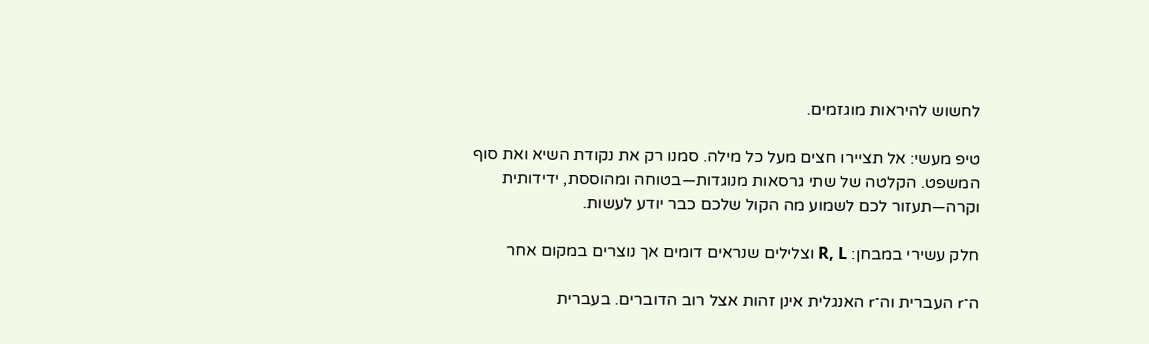לחשוש להיראות מוגזמים.

טיפ מעשי: אל תציירו חצים מעל כל מילה. סמנו רק את נקודת השיא ואת סוף המשפט. הקלטה של שתי גרסאות מנוגדות—בטוחה ומהוססת, ידידותית וקרה—תעזור לכם לשמוע מה הקול שלכם כבר יודע לעשות.

חלק עשירי במבחן: R, L וצלילים שנראים דומים אך נוצרים במקום אחר

ה־r העברית וה־r האנגלית אינן זהות אצל רוב הדוברים. בעברית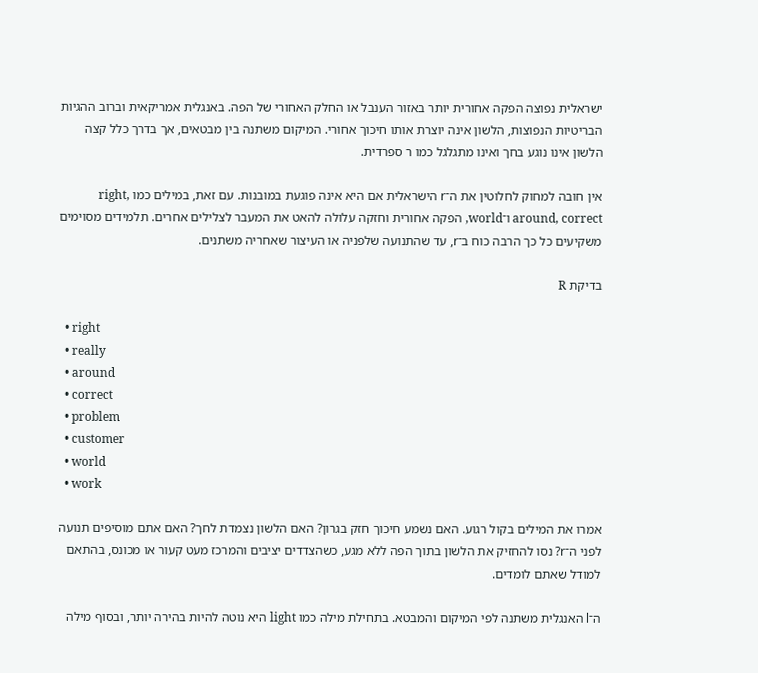ישראלית נפוצה הפקה אחורית יותר באזור הענבל או החלק האחורי של הפה. באנגלית אמריקאית וברוב ההגיות הבריטיות הנפוצות, הלשון אינה יוצרת אותו חיכוך אחורי. המיקום משתנה בין מבטאים, אך בדרך כלל קצה הלשון אינו נוגע בחך ואינו מתגלגל כמו ר ספרדית.

אין חובה למחוק לחלוטין את ה־r הישראלית אם היא אינה פוגעת במובנות. עם זאת, במילים כמו right, around, correct ו־world, הפקה אחורית וחזקה עלולה להאט את המעבר לצלילים אחרים. תלמידים מסוימים משקיעים כל כך הרבה כוח ב־r, עד שהתנועה שלפניה או העיצור שאחריה משתנים.

בדיקת R

  • right
  • really
  • around
  • correct
  • problem
  • customer
  • world
  • work

אמרו את המילים בקול רגוע. האם נשמע חיכוך חזק בגרון? האם הלשון נצמדת לחך? האם אתם מוסיפים תנועה לפני ה־r? נסו להחזיק את הלשון בתוך הפה ללא מגע, כשהצדדים יציבים והמרכז מעט קעור או מכונס, בהתאם למודל שאתם לומדים.

ה־l האנגלית משתנה לפי המיקום והמבטא. בתחילת מילה כמו light היא נוטה להיות בהירה יותר, ובסוף מילה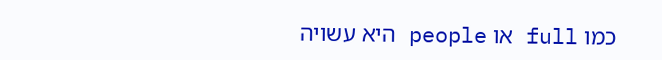כמו full או people היא עשויה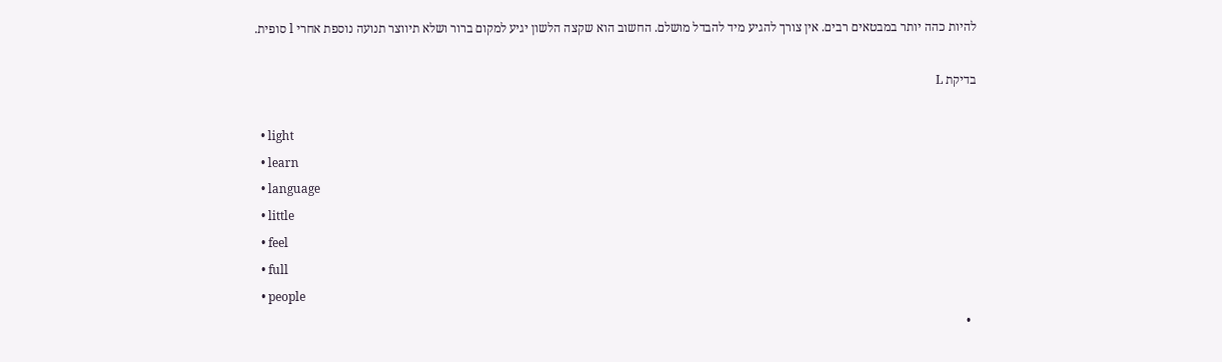להיות כהה יותר במבטאים רבים. אין צורך להגיע מיד להבדל מושלם. החשוב הוא שקצה הלשון יגיע למקום ברור ושלא תיווצר תנועה נוספת אחרי l סופית.

בדיקת L

  • light
  • learn
  • language
  • little
  • feel
  • full
  • people
  •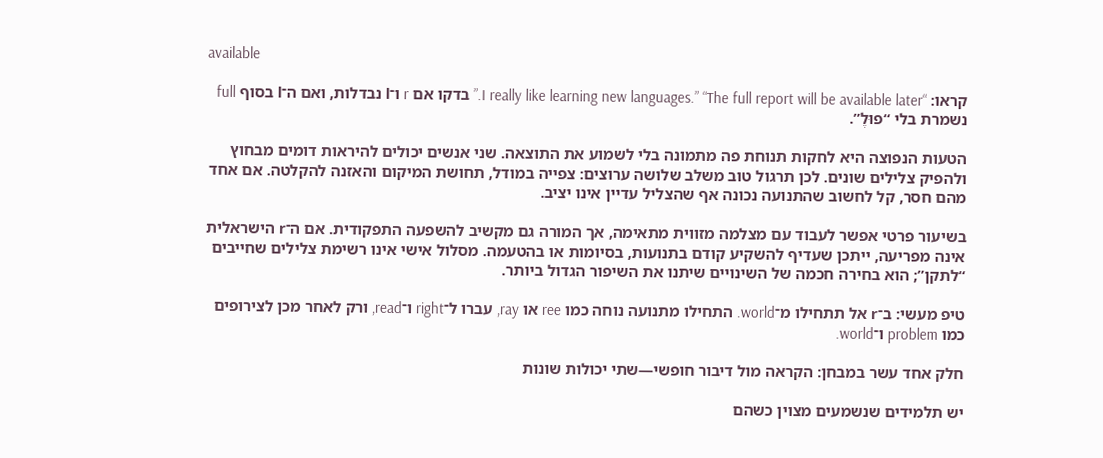available

קראו: “I really like learning new languages.” “The full report will be available later.” בדקו אם r ו־l נבדלות, ואם ה־l בסוף full נשמרת בלי “פוּלֶ”.

הטעות הנפוצה היא לחקות תנוחת פה מתמונה בלי לשמוע את התוצאה. שני אנשים יכולים להיראות דומים מבחוץ ולהפיק צלילים שונים. לכן תרגול טוב משלב שלושה ערוצים: צפייה במודל, תחושת המיקום והאזנה להקלטה. אם אחד מהם חסר, קל לחשוב שהתנועה נכונה אף שהצליל עדיין אינו יציב.

בשיעור פרטי אפשר לעבוד עם מצלמה מזווית מתאימה, אך המורה גם מקשיב להשפעה התפקודית. אם ה־r הישראלית אינה מפריעה, ייתכן שעדיף להשקיע קודם בתנועות, בסיומות או בהטעמה. מסלול אישי אינו רשימת צלילים שחייבים “לתקן”; הוא בחירה חכמה של השינויים שיתנו את השיפור הגדול ביותר.

טיפ מעשי: ב־r אל תתחילו מ־world. התחילו מתנועה נוחה כמו ree או ray, עברו ל־right ו־read, ורק לאחר מכן לצירופים כמו problem ו־world.

חלק אחד עשר במבחן: הקראה מול דיבור חופשי—שתי יכולות שונות

יש תלמידים שנשמעים מצוין כשהם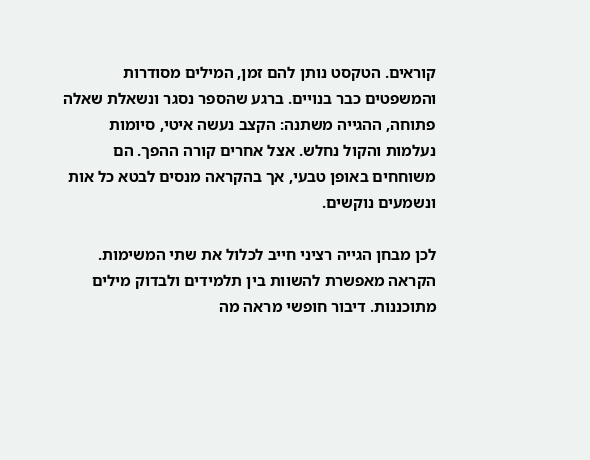קוראים. הטקסט נותן להם זמן, המילים מסודרות והמשפטים כבר בנויים. ברגע שהספר נסגר ונשאלת שאלה פתוחה, ההגייה משתנה: הקצב נעשה איטי, סיומות נעלמות והקול נחלש. אצל אחרים קורה ההפך. הם משוחחים באופן טבעי, אך בהקראה מנסים לבטא כל אות ונשמעים נוקשים.

לכן מבחן הגייה רציני חייב לכלול את שתי המשימות. הקראה מאפשרת להשוות בין תלמידים ולבדוק מילים מתוכננות. דיבור חופשי מראה מה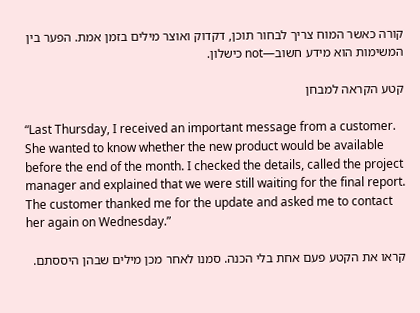קורה כאשר המוח צריך לבחור תוכן, דקדוק ואוצר מילים בזמן אמת. הפער בין המשימות הוא מידע חשוב—not כישלון.

קטע הקראה למבחן

“Last Thursday, I received an important message from a customer. She wanted to know whether the new product would be available before the end of the month. I checked the details, called the project manager and explained that we were still waiting for the final report. The customer thanked me for the update and asked me to contact her again on Wednesday.”

קראו את הקטע פעם אחת בלי הכנה. סמנו לאחר מכן מילים שבהן היססתם.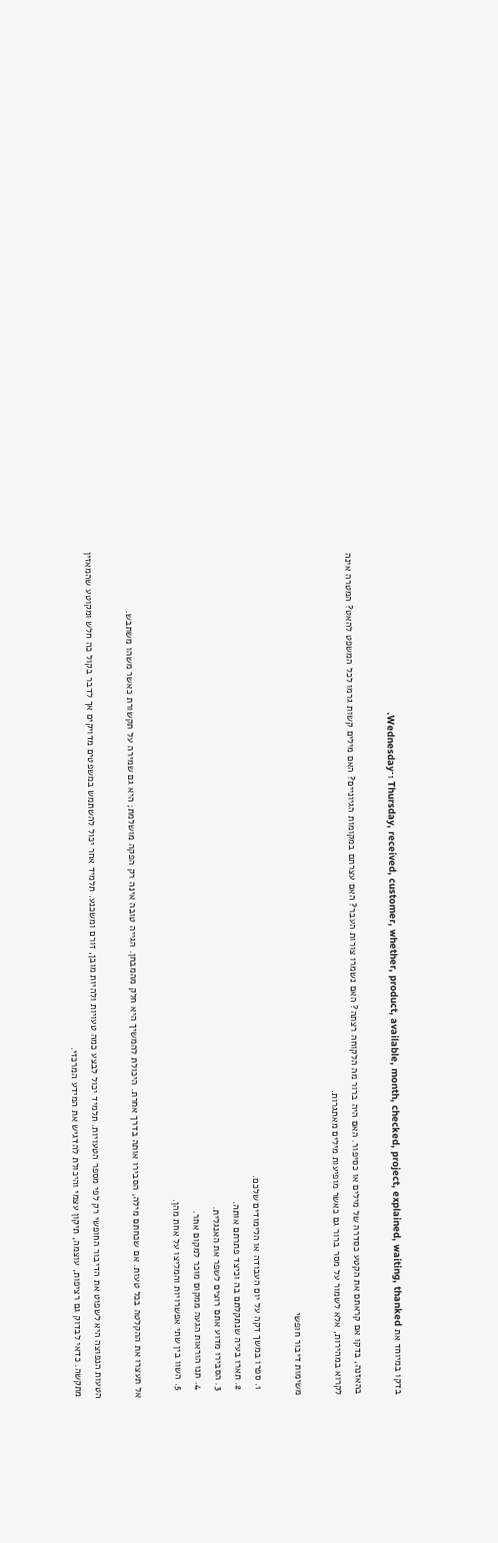בדקו במיוחד את Thursday, received, customer, whether, product, available, month, checked, project, explained, waiting, thanked ו־Wednesday.

בהאזנה, בדקו אם קראתם את הקטע כסדרה של מילים או כסיפור. האם היה ברור מה הלקוחה רצתה? האם נשמרו צורות העבר? האם עצרתם במקומות הגיוניים? האם מילים קשות גרמו לכל המשפט להאט? המטרה אינה לקרוא במהירות, אלא לשמור על מסר ברור גם כאשר מופיעות מילים מאתגרות.

משימות דיבור חופשי

  1. ספרו במשך דקה על יום העבודה או הלימודים שלכם.
  2. תארו בעיה שנתקלתם בה וכיצד פתרתם אותה.
  3. הסבירו מדוע אתם רוצים לשפר את האנגלית.
  4. תנו הוראות הגעה ממקום מוכר למקום אחר.
  5. השוו בין שתי אפשרויות והמליצו על אחת מהן.

אל תעצרו את ההקלטה בכל טעות. אם שכחתם מילה, הסבירו אותה בדרך אחרת. היכולת להמשיך היא חלק מהמבחן. הגייה טובה אינה רק הפקה מושלמת; היא גם שמירה על תקשורת כאשר משהו משתבש.

הטעות הנפוצה היא לשפוט את הדיבור החופשי רק לפי מספר הטעויות. תלמיד יכול לבצע כמה טעויות ולהיות מובן, זורם ומשכנע. תלמיד אחר יכול להשתמש במשפטים מדויקים אך לדבר בקול כה חלש ומקוטע שהמאזין מתקשה. כדאי לבדוק גם רציפות, עוצמה, תיקון עצמי והיכולת להדגיש את המידע המרכזי.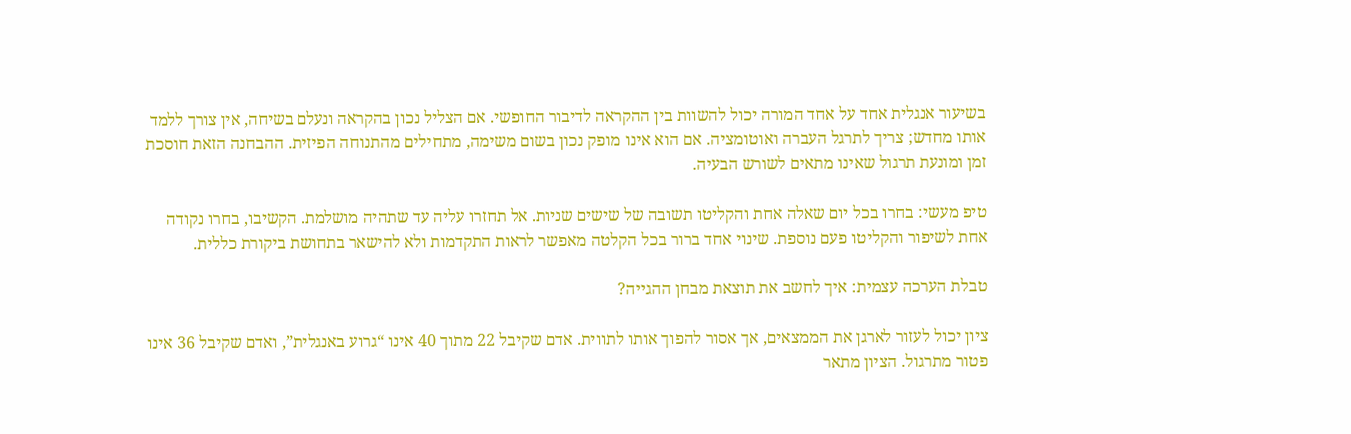בשיעור אנגלית אחד על אחד המורה יכול להשוות בין ההקראה לדיבור החופשי. אם הצליל נכון בהקראה ונעלם בשיחה, אין צורך ללמד אותו מחדש; צריך לתרגל העברה ואוטומציה. אם הוא אינו מופק נכון בשום משימה, מתחילים מהתנוחה הפיזית. ההבחנה הזאת חוסכת זמן ומונעת תרגול שאינו מתאים לשורש הבעיה.

טיפ מעשי: בחרו בכל יום שאלה אחת והקליטו תשובה של שישים שניות. אל תחזרו עליה עד שתהיה מושלמת. הקשיבו, בחרו נקודה אחת לשיפור והקליטו פעם נוספת. שינוי אחד ברור בכל הקלטה מאפשר לראות התקדמות ולא להישאר בתחושת ביקורת כללית.

טבלת הערכה עצמית: איך לחשב את תוצאת מבחן ההגייה?

ציון יכול לעזור לארגן את הממצאים, אך אסור להפוך אותו לתווית. אדם שקיבל 22 מתוך 40 אינו “גרוע באנגלית”, ואדם שקיבל 36 אינו פטור מתרגול. הציון מתאר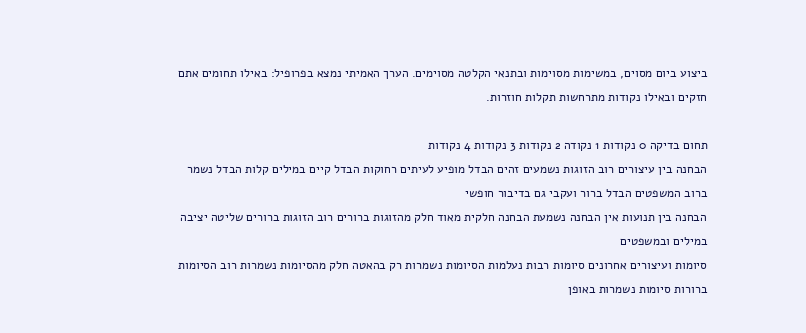ביצוע ביום מסוים, במשימות מסוימות ובתנאי הקלטה מסוימים. הערך האמיתי נמצא בפרופיל: באילו תחומים אתם חזקים ובאילו נקודות מתרחשות תקלות חוזרות.

תחום בדיקה 0 נקודות 1 נקודה 2 נקודות 3 נקודות 4 נקודות
הבחנה בין עיצורים רוב הזוגות נשמעים זהים הבדל מופיע לעיתים רחוקות הבדל קיים במילים קלות הבדל נשמר ברוב המשפטים הבדל ברור ועקבי גם בדיבור חופשי
הבחנה בין תנועות אין הבחנה נשמעת הבחנה חלקית מאוד חלק מהזוגות ברורים רוב הזוגות ברורים שליטה יציבה במילים ובמשפטים
סיומות ועיצורים אחרונים סיומות רבות נעלמות הסיומות נשמרות רק בהאטה חלק מהסיומות נשמרות רוב הסיומות ברורות סיומות נשמרות באופן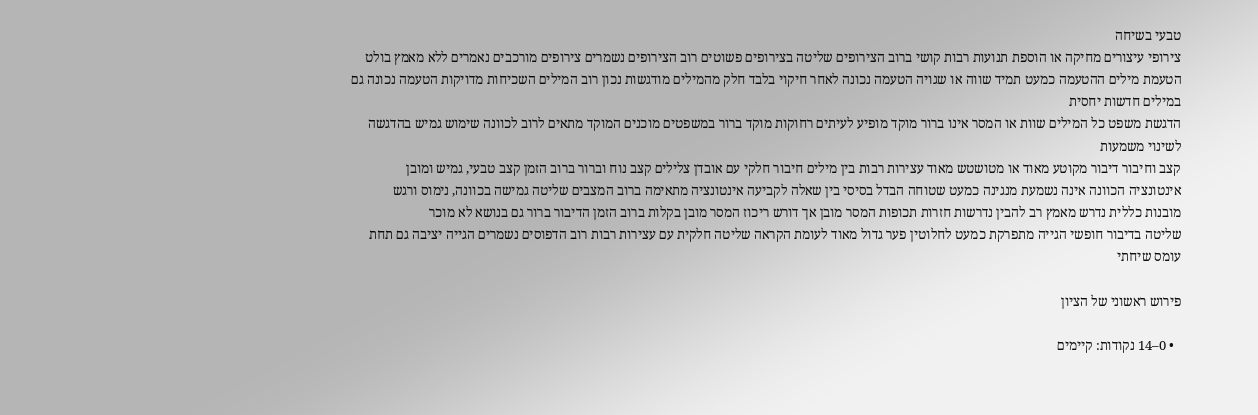טבעי בשיחה
צירופי עיצורים מחיקה או הוספת תנועות רבות קושי ברוב הצירופים שליטה בצירופים פשוטים רוב הצירופים נשמרים צירופים מורכבים נאמרים ללא מאמץ בולט
הטעמת מילים ההטעמה כמעט תמיד שווה או שגויה הטעמה נכונה לאחר חיקוי בלבד חלק מהמילים מודגשות נכון רוב המילים השכיחות מדויקות הטעמה נכונה גם במילים חדשות יחסית
הדגשת משפט כל המילים שוות או המסר אינו ברור מוקד מופיע לעיתים רחוקות מוקד ברור במשפטים מוכנים המוקד מתאים לרוב לכוונה שימוש גמיש בהדגשה לשינוי משמעות
קצב וחיבור דיבור מקוטע מאוד או מטושטש מאוד עצירות רבות בין מילים חיבור חלקי עם אובדן צלילים קצב נוח וברור ברוב הזמן קצב טבעי, גמיש ומובן
אינטונציה הכוונה אינה נשמעת מנגינה כמעט שטוחה הבדל בסיסי בין שאלה לקביעה אינטונציה מתאימה ברוב המצבים שליטה גמישה בכוונה, נימוס ורגש
מובנות כללית נדרש מאמץ רב להבין נדרשות חזרות תכופות המסר מובן אך דורש ריכוז המסר מובן בקלות ברוב הזמן הדיבור ברור גם בנושא לא מוכר
שליטה בדיבור חופשי הגייה מתפרקת כמעט לחלוטין פער גדול מאוד לעומת הקראה שליטה חלקית עם עצירות רבות רוב הדפוסים נשמרים הגייה יציבה גם תחת עומס שיחתי

פירוש ראשוני של הציון

  • 0–14 נקודות: קיימים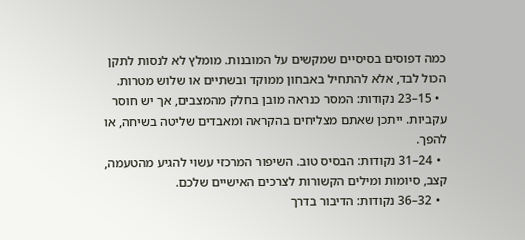כמה דפוסים בסיסיים שמקשים על המובנות. מומלץ לא לנסות לתקן הכול לבד, אלא להתחיל באבחון ממוקד ובשתיים או שלוש מטרות.
  • 15–23 נקודות: המסר כנראה מובן בחלק מהמצבים, אך יש חוסר עקביות. ייתכן שאתם מצליחים בהקראה ומאבדים שליטה בשיחה, או להפך.
  • 24–31 נקודות: הבסיס טוב. השיפור המרכזי עשוי להגיע מהטעמה, קצב, סיומות ומילים הקשורות לצרכים האישיים שלכם.
  • 32–36 נקודות: הדיבור בדרך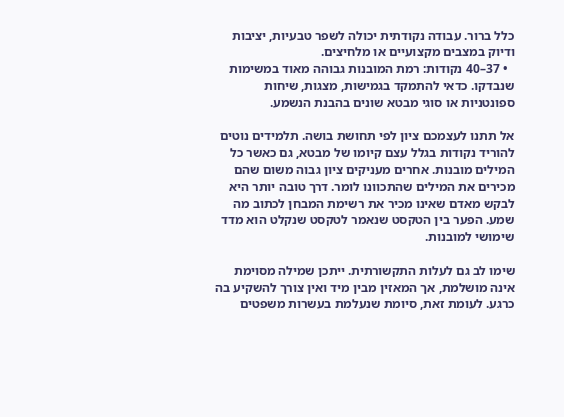כלל ברור. עבודה נקודתית יכולה לשפר טבעיות, יציבות ודיוק במצבים מקצועיים או מלחיצים.
  • 37–40 נקודות: רמת המובנות גבוהה מאוד במשימות שנבדקו. כדאי להתמקד בגמישות, מצגות, שיחות ספונטניות או סוגי מבטא שונים בהבנת הנשמע.

אל תתנו לעצמכם ציון לפי תחושת בושה. תלמידים נוטים להוריד נקודות בגלל עצם קיומו של מבטא, גם כאשר כל המילים מובנות. אחרים מעניקים ציון גבוה משום שהם מכירים את המילים שהתכוונו לומר. דרך טובה יותר היא לבקש מאדם שאינו מכיר את רשימת המבחן לכתוב מה שמע. הפער בין הטקסט שנאמר לטקסט שנקלט הוא מדד שימושי למובנות.

שימו לב גם לעלות התקשורתית. ייתכן שמילה מסוימת אינה מושלמת, אך המאזין מבין מיד ואין צורך להשקיע בה כרגע. לעומת זאת, סיומת שנעלמת בעשרות משפטים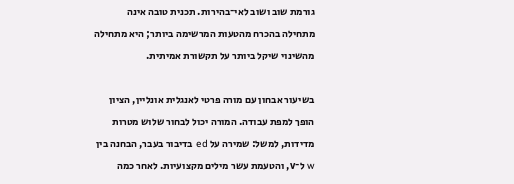גורמת שוב ושוב לאי־בהירות. תכנית טובה אינה מתחילה בהכרח מהטעות המרשימה ביותר; היא מתחילה מהשינוי שיקל ביותר על תקשורת אמיתית.

בשיעור אבחון עם מורה פרטי לאנגלית אונליין, הציון הופך למפת עבודה. המורה יכול לבחור שלוש מטרות מדידות, למשל: שמירה על ed בדיבור בעבר, הבחנה בין w ל־v, והטעמת עשר מילים מקצועיות. לאחר כמה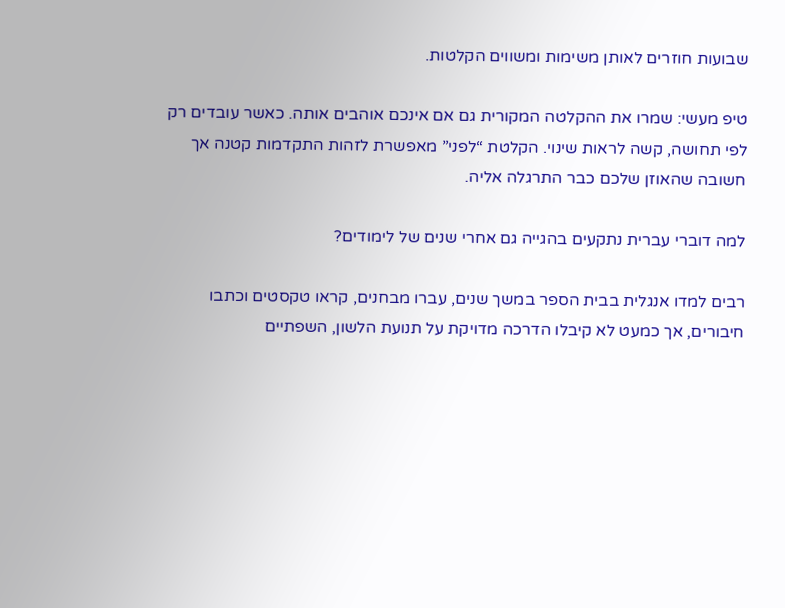שבועות חוזרים לאותן משימות ומשווים הקלטות.

טיפ מעשי: שמרו את ההקלטה המקורית גם אם אינכם אוהבים אותה. כאשר עובדים רק לפי תחושה, קשה לראות שינוי. הקלטת “לפני” מאפשרת לזהות התקדמות קטנה אך חשובה שהאוזן שלכם כבר התרגלה אליה.

למה דוברי עברית נתקעים בהגייה גם אחרי שנים של לימודים?

רבים למדו אנגלית בבית הספר במשך שנים, עברו מבחנים, קראו טקסטים וכתבו חיבורים, אך כמעט לא קיבלו הדרכה מדויקת על תנועת הלשון, השפתיים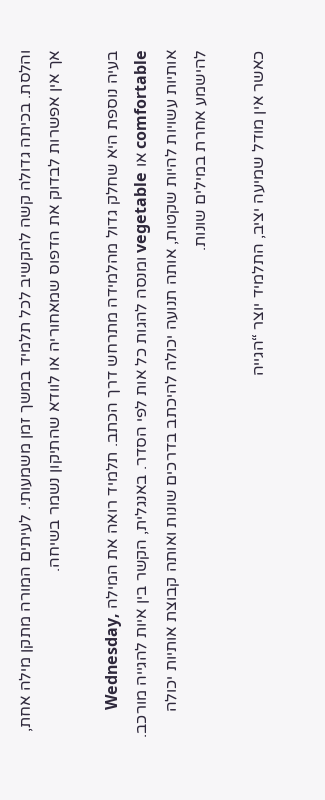והלסת. בכיתה גדולה קשה להקשיב לכל תלמיד במשך זמן משמעותי. לעיתים המורה מתקן מילה אחת, אך אין אפשרות לבדוק את הדפוס שמאחוריה או לוודא שהתיקון נשמר בשיחה.

בעיה נוספת היא שחלק גדול מהלמידה מתרחש דרך הכתב. תלמיד רואה את המילה Wednesday, comfortable או vegetable ומנסה להגות כל אות לפי הסדר. באנגלית, הקשר בין איות להגייה מורכב. אותיות עשויות להיות שקטות, אותה תנועה יכולה להיכתב בדרכים שונות ואותה קבוצת אותיות יכולה להישמע אחרת במילים שונות.

כאשר אין מודל שמיעה יציב, התלמיד יוצר “הגייה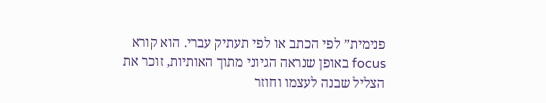פנימית” לפי הכתב או לפי תעתיק עברי. הוא קורא focus באופן שנראה הגיוני מתוך האותיות, זוכר את הצליל שבנה לעצמו וחוזר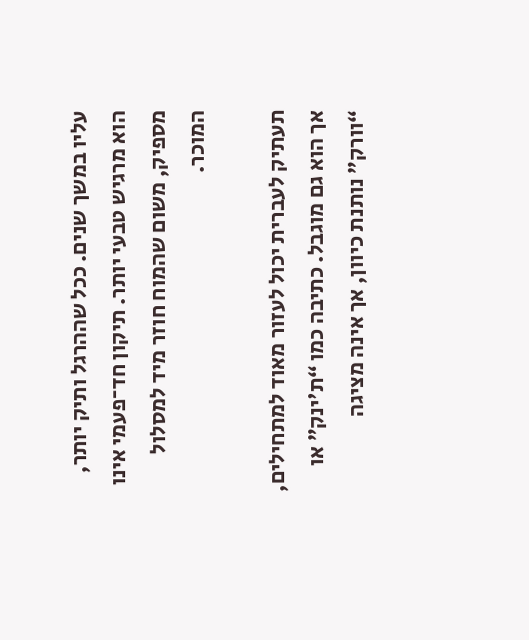עליו במשך שנים. ככל שההרגל ותיק יותר, הוא מרגיש טבעי יותר. תיקון חד־פעמי אינו מספיק, משום שהמוח חוזר מיד למסלול המוכר.

תעתיק לעברית יכול לעזור מאוד למתחילים, אך הוא גם מוגבל. כתיבה כמו “ת'ינק” או “וורק” נותנת כיוון, אך אינה מציגה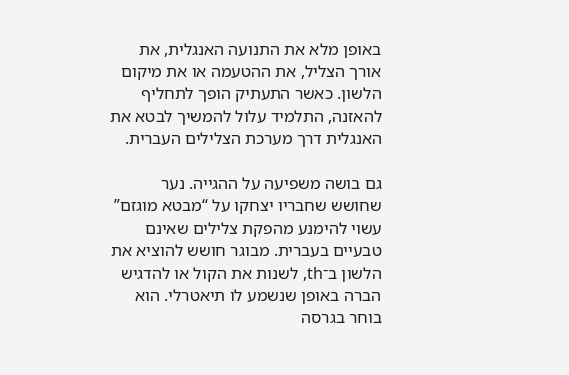באופן מלא את התנועה האנגלית, את אורך הצליל, את ההטעמה או את מיקום הלשון. כאשר התעתיק הופך לתחליף להאזנה, התלמיד עלול להמשיך לבטא את האנגלית דרך מערכת הצלילים העברית.

גם בושה משפיעה על ההגייה. נער שחושש שחבריו יצחקו על “מבטא מוגזם” עשוי להימנע מהפקת צלילים שאינם טבעיים בעברית. מבוגר חושש להוציא את הלשון ב־th, לשנות את הקול או להדגיש הברה באופן שנשמע לו תיאטרלי. הוא בוחר בגרסה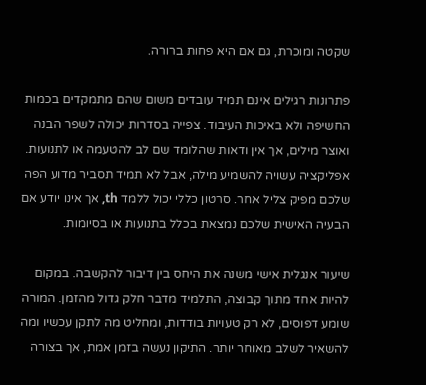שקטה ומוכרת, גם אם היא פחות ברורה.

פתרונות רגילים אינם תמיד עובדים משום שהם מתמקדים בכמות החשיפה ולא באיכות העיבוד. צפייה בסדרות יכולה לשפר הבנה ואוצר מילים, אך אין ודאות שהלומד שם לב להטעמה או לתנועות. אפליקציה עשויה להשמיע מילה, אבל לא תמיד תסביר מדוע הפה שלכם מפיק צליל אחר. סרטון כללי יכול ללמד th, אך אינו יודע אם הבעיה האישית שלכם נמצאת בכלל בתנועות או בסיומות.

שיעור אנגלית אישי משנה את היחס בין דיבור להקשבה. במקום להיות אחד מתוך קבוצה, התלמיד מדבר חלק גדול מהזמן. המורה שומע דפוסים, לא רק טעויות בודדות, ומחליט מה לתקן עכשיו ומה להשאיר לשלב מאוחר יותר. התיקון נעשה בזמן אמת, אך בצורה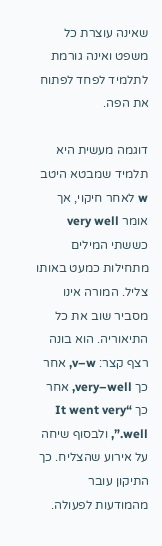שאינה עוצרת כל משפט ואינה גורמת לתלמיד לפחד לפתוח את הפה.

דוגמה מעשית היא תלמיד שמבטא היטב w לאחר חיקוי, אך אומר very well כששתי המילים מתחילות כמעט באותו צליל. המורה אינו מסביר שוב את כל התיאוריה. הוא בונה רצף קצר: v–w, אחר כך very–well, אחר כך “It went very well.”, ולבסוף שיחה על אירוע שהצליח. כך התיקון עובר מהמודעות לפעולה.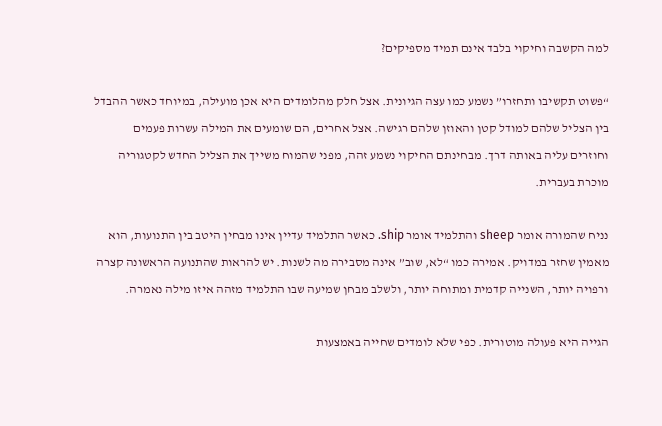למה הקשבה וחיקוי בלבד אינם תמיד מספיקים?

“פשוט תקשיבו ותחזרו” נשמע כמו עצה הגיונית. אצל חלק מהלומדים היא אכן מועילה, במיוחד כאשר ההבדל בין הצליל שלהם למודל קטן והאוזן שלהם רגישה. אצל אחרים, הם שומעים את המילה עשרות פעמים וחוזרים עליה באותה דרך. מבחינתם החיקוי נשמע זהה, מפני שהמוח משייך את הצליל החדש לקטגוריה מוכרת בעברית.

נניח שהמורה אומר sheep והתלמיד אומר ship. כאשר התלמיד עדיין אינו מבחין היטב בין התנועות, הוא מאמין שחזר במדויק. אמירה כמו “לא, שוב” אינה מסבירה מה לשנות. יש להראות שהתנועה הראשונה קצרה ורפויה יותר, השנייה קדמית ומתוחה יותר, ולשלב מבחן שמיעה שבו התלמיד מזהה איזו מילה נאמרה.

הגייה היא פעולה מוטורית. כפי שלא לומדים שחייה באמצעות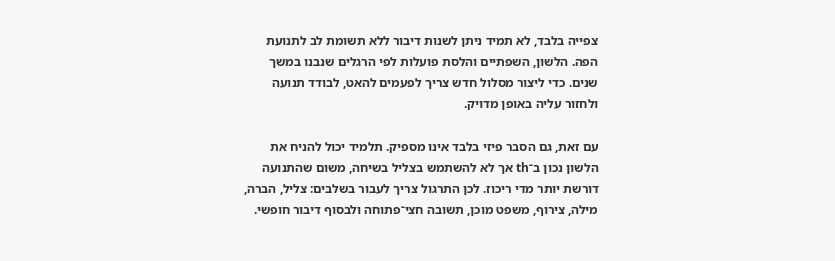צפייה בלבד, לא תמיד ניתן לשנות דיבור ללא תשומת לב לתנועת הפה. הלשון, השפתיים והלסת פועלות לפי הרגלים שנבנו במשך שנים. כדי ליצור מסלול חדש צריך לפעמים להאט, לבודד תנועה ולחזור עליה באופן מדויק.

עם זאת, גם הסבר פיזי בלבד אינו מספיק. תלמיד יכול להניח את הלשון נכון ב־th אך לא להשתמש בצליל בשיחה, משום שהתנועה דורשת יותר מדי ריכוז. לכן התרגול צריך לעבור בשלבים: צליל, הברה, מילה, צירוף, משפט מוכן, תשובה חצי־פתוחה ולבסוף דיבור חופשי.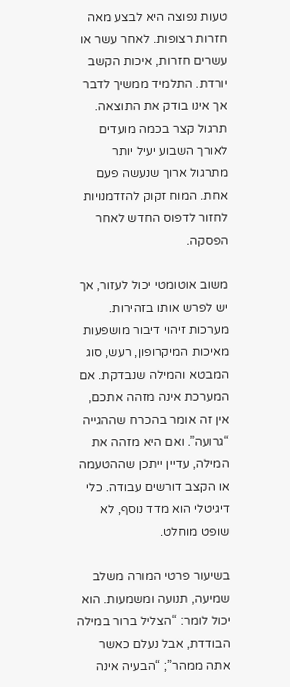טעות נפוצה היא לבצע מאה חזרות רצופות. לאחר עשר או עשרים חזרות, איכות הקשב יורדת. התלמיד ממשיך לדבר אך אינו בודק את התוצאה. תרגול קצר בכמה מועדים לאורך השבוע יעיל יותר מתרגול ארוך שנעשה פעם אחת. המוח זקוק להזדמנויות לחזור לדפוס החדש לאחר הפסקה.

משוב אוטומטי יכול לעזור, אך יש לפרש אותו בזהירות. מערכות זיהוי דיבור מושפעות מאיכות המיקרופון, רעש, סוג המבטא והמילה שנבדקת. אם המערכת אינה מזהה אתכם, אין זה אומר בהכרח שההגייה “גרועה”. ואם היא מזהה את המילה, עדיין ייתכן שההטעמה או הקצב דורשים עבודה. כלי דיגיטלי הוא מדד נוסף, לא שופט מוחלט.

בשיעור פרטי המורה משלב שמיעה, תנועה ומשמעות. הוא יכול לומר: “הצליל ברור במילה הבודדת, אבל נעלם כאשר אתה ממהר”; “הבעיה אינה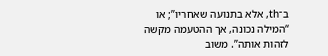ב־th, אלא בתנועה שאחריו”; או “המילה נכונה, אך ההטעמה מקשה לזהות אותה”. משוב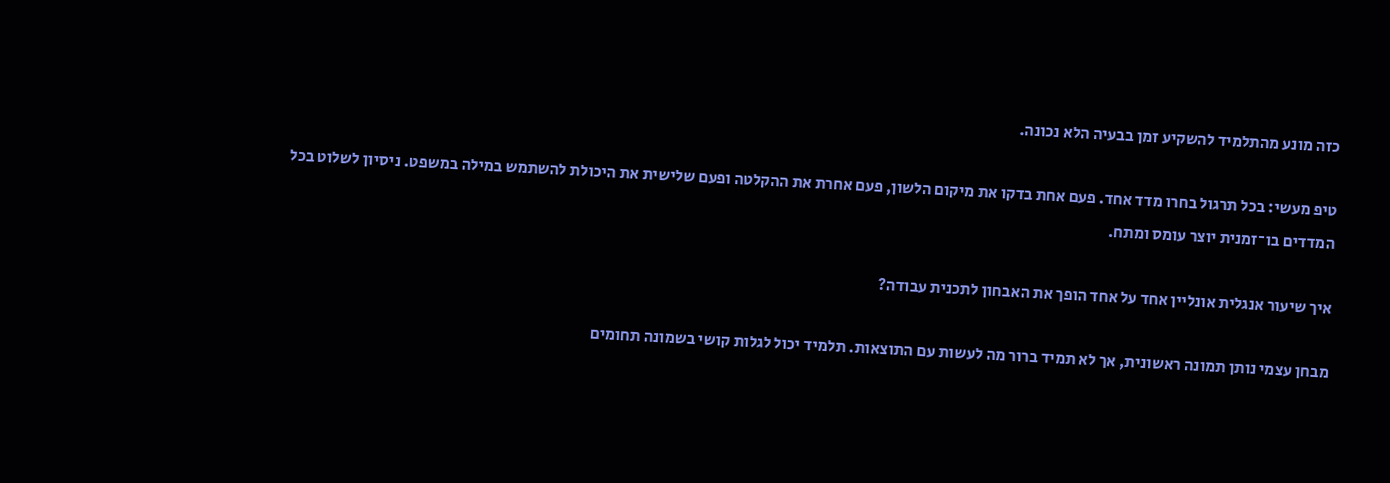כזה מונע מהתלמיד להשקיע זמן בבעיה הלא נכונה.

טיפ מעשי: בכל תרגול בחרו מדד אחד. פעם אחת בדקו את מיקום הלשון, פעם אחרת את ההקלטה ופעם שלישית את היכולת להשתמש במילה במשפט. ניסיון לשלוט בכל המדדים בו־זמנית יוצר עומס ומתח.

איך שיעור אנגלית אונליין אחד על אחד הופך את האבחון לתכנית עבודה?

מבחן עצמי נותן תמונה ראשונית, אך לא תמיד ברור מה לעשות עם התוצאות. תלמיד יכול לגלות קושי בשמונה תחומים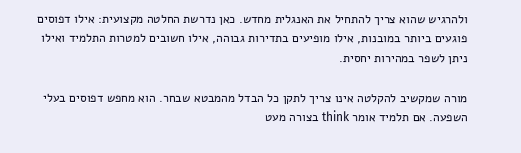ולהרגיש שהוא צריך להתחיל את האנגלית מחדש. כאן נדרשת החלטה מקצועית: אילו דפוסים פוגעים ביותר במובנות, אילו מופיעים בתדירות גבוהה, אילו חשובים למטרות התלמיד ואילו ניתן לשפר במהירות יחסית.

מורה שמקשיב להקלטה אינו צריך לתקן כל הבדל מהמבטא שבחר. הוא מחפש דפוסים בעלי השפעה. אם תלמיד אומר think בצורה מעט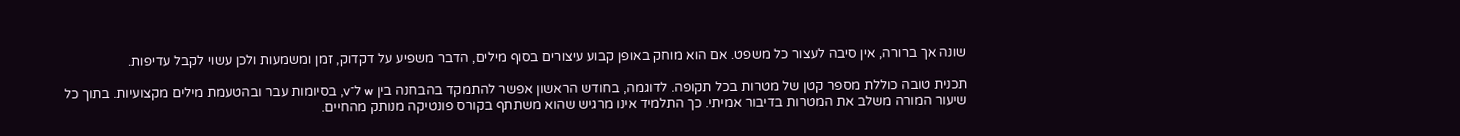שונה אך ברורה, אין סיבה לעצור כל משפט. אם הוא מוחק באופן קבוע עיצורים בסוף מילים, הדבר משפיע על דקדוק, זמן ומשמעות ולכן עשוי לקבל עדיפות.

תכנית טובה כוללת מספר קטן של מטרות בכל תקופה. לדוגמה, בחודש הראשון אפשר להתמקד בהבחנה בין w ל־v, בסיומות עבר ובהטעמת מילים מקצועיות. בתוך כל שיעור המורה משלב את המטרות בדיבור אמיתי. כך התלמיד אינו מרגיש שהוא משתתף בקורס פונטיקה מנותק מהחיים.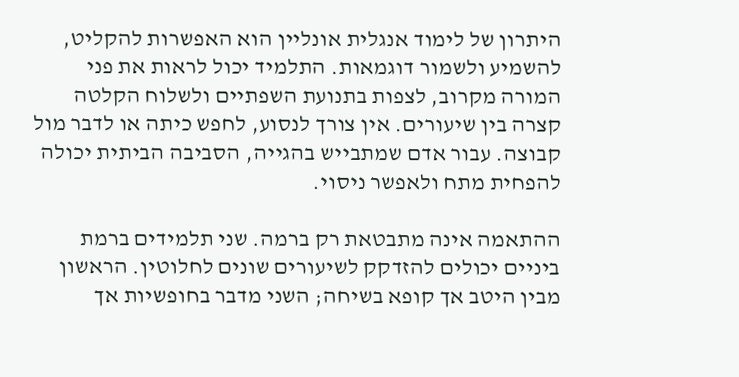היתרון של לימוד אנגלית אונליין הוא האפשרות להקליט, להשמיע ולשמור דוגמאות. התלמיד יכול לראות את פני המורה מקרוב, לצפות בתנועת השפתיים ולשלוח הקלטה קצרה בין שיעורים. אין צורך לנסוע, לחפש כיתה או לדבר מול קבוצה. עבור אדם שמתבייש בהגייה, הסביבה הביתית יכולה להפחית מתח ולאפשר ניסוי.

ההתאמה אינה מתבטאת רק ברמה. שני תלמידים ברמת ביניים יכולים להזדקק לשיעורים שונים לחלוטין. הראשון מבין היטב אך קופא בשיחה; השני מדבר בחופשיות אך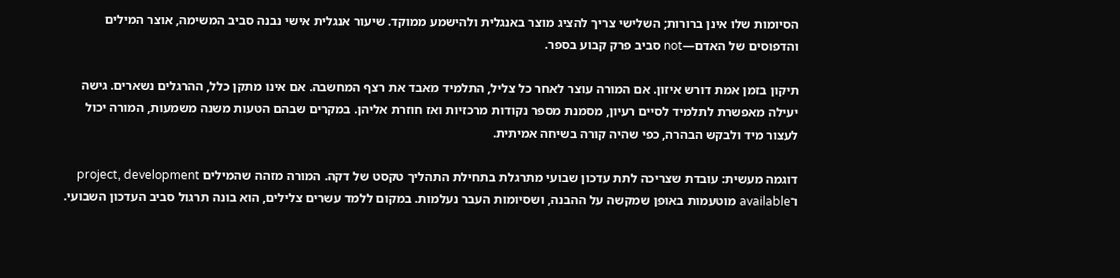הסיומות שלו אינן ברורות; השלישי צריך להציג מוצר באנגלית ולהישמע ממוקד. שיעור אנגלית אישי נבנה סביב המשימה, אוצר המילים והדפוסים של האדם—not סביב פרק קבוע בספר.

תיקון בזמן אמת דורש איזון. אם המורה עוצר לאחר כל צליל, התלמיד מאבד את רצף המחשבה. אם אינו מתקן כלל, ההרגלים נשארים. גישה יעילה מאפשרת לתלמיד לסיים רעיון, מסמנת מספר נקודות מרכזיות ואז חוזרת אליהן. במקרים שבהם הטעות משנה משמעות, המורה יכול לעצור מיד ולבקש הבהרה, כפי שהיה קורה בשיחה אמיתית.

דוגמה מעשית: עובדת שצריכה לתת עדכון שבועי מתרגלת בתחילת התהליך טקסט של דקה. המורה מזהה שהמילים project, development ו־available מוטעמות באופן שמקשה על ההבנה, ושסיומות העבר נעלמות. במקום ללמד עשרים צלילים, הוא בונה תרגול סביב העדכון השבועי.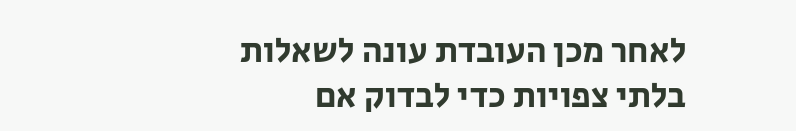לאחר מכן העובדת עונה לשאלות בלתי צפויות כדי לבדוק אם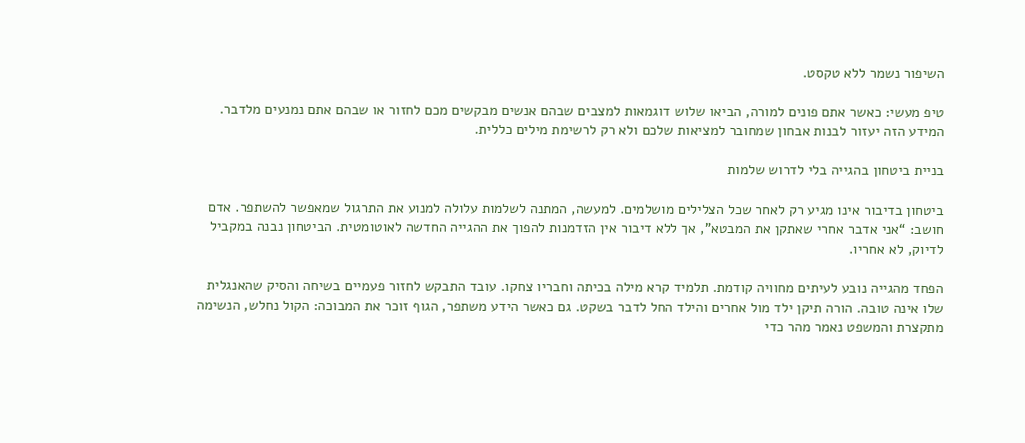השיפור נשמר ללא טקסט.

טיפ מעשי: כאשר אתם פונים למורה, הביאו שלוש דוגמאות למצבים שבהם אנשים מבקשים מכם לחזור או שבהם אתם נמנעים מלדבר. המידע הזה יעזור לבנות אבחון שמחובר למציאות שלכם ולא רק לרשימת מילים כללית.

בניית ביטחון בהגייה בלי לדרוש שלמות

ביטחון בדיבור אינו מגיע רק לאחר שכל הצלילים מושלמים. למעשה, המתנה לשלמות עלולה למנוע את התרגול שמאפשר להשתפר. אדם חושב: “אני אדבר אחרי שאתקן את המבטא”, אך ללא דיבור אין הזדמנות להפוך את ההגייה החדשה לאוטומטית. הביטחון נבנה במקביל לדיוק, לא אחריו.

הפחד מהגייה נובע לעיתים מחוויה קודמת. תלמיד קרא מילה בכיתה וחבריו צחקו. עובד התבקש לחזור פעמיים בשיחה והסיק שהאנגלית שלו אינה טובה. הורה תיקן ילד מול אחרים והילד החל לדבר בשקט. גם כאשר הידע משתפר, הגוף זוכר את המבוכה: הקול נחלש, הנשימה מתקצרת והמשפט נאמר מהר כדי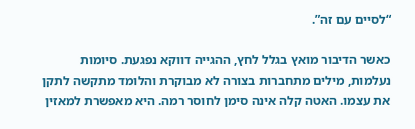“לסיים עם זה”.

כאשר הדיבור מואץ בגלל לחץ, ההגייה דווקא נפגעת. סיומות נעלמות, מילים מתחברות בצורה לא מבוקרת והלומד מתקשה לתקן את עצמו. האטה קלה אינה סימן לחוסר רמה. היא מאפשרת למאזין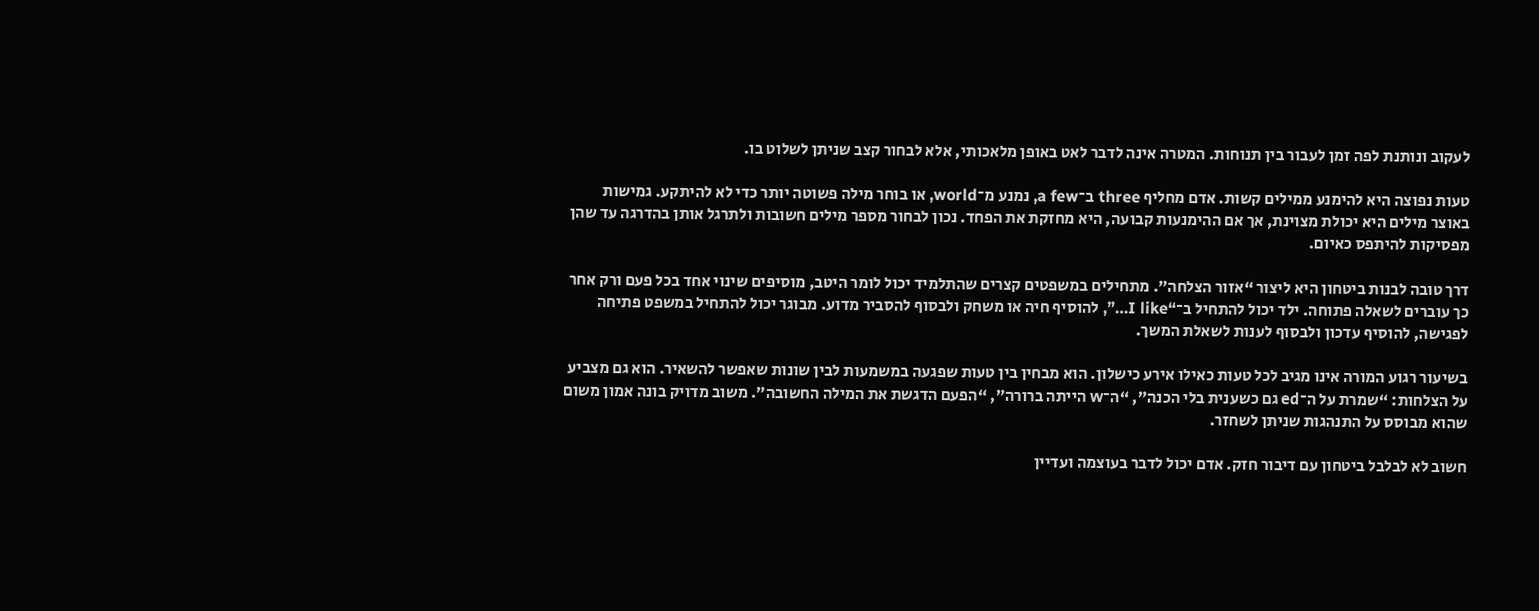לעקוב ונותנת לפה זמן לעבור בין תנוחות. המטרה אינה לדבר לאט באופן מלאכותי, אלא לבחור קצב שניתן לשלוט בו.

טעות נפוצה היא להימנע ממילים קשות. אדם מחליף three ב־a few, נמנע מ־world, או בוחר מילה פשוטה יותר כדי לא להיתקע. גמישות באוצר מילים היא יכולת מצוינת, אך אם ההימנעות קבועה, היא מחזקת את הפחד. נכון לבחור מספר מילים חשובות ולתרגל אותן בהדרגה עד שהן מפסיקות להיתפס כאיום.

דרך טובה לבנות ביטחון היא ליצור “אזור הצלחה”. מתחילים במשפטים קצרים שהתלמיד יכול לומר היטב, מוסיפים שינוי אחד בכל פעם ורק אחר כך עוברים לשאלה פתוחה. ילד יכול להתחיל ב־“I like…”, להוסיף חיה או משחק ולבסוף להסביר מדוע. מבוגר יכול להתחיל במשפט פתיחה לפגישה, להוסיף עדכון ולבסוף לענות לשאלת המשך.

בשיעור רגוע המורה אינו מגיב לכל טעות כאילו אירע כישלון. הוא מבחין בין טעות שפגעה במשמעות לבין שונות שאפשר להשאיר. הוא גם מצביע על הצלחות: “שמרת על ה־ed גם כשענית בלי הכנה”, “ה־w הייתה ברורה”, “הפעם הדגשת את המילה החשובה”. משוב מדויק בונה אמון משום שהוא מבוסס על התנהגות שניתן לשחזר.

חשוב לא לבלבל ביטחון עם דיבור חזק. אדם יכול לדבר בעוצמה ועדיין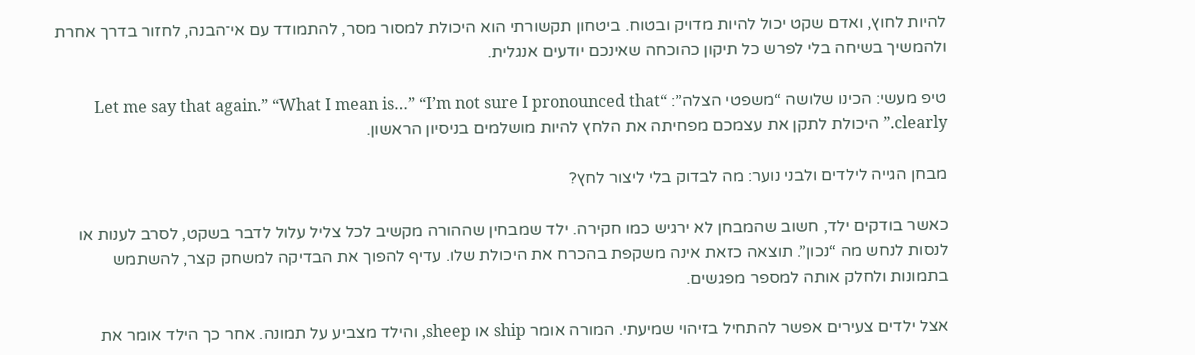להיות לחוץ, ואדם שקט יכול להיות מדויק ובטוח. ביטחון תקשורתי הוא היכולת למסור מסר, להתמודד עם אי־הבנה, לחזור בדרך אחרת ולהמשיך בשיחה בלי לפרש כל תיקון כהוכחה שאינכם יודעים אנגלית.

טיפ מעשי: הכינו שלושה “משפטי הצלה”: “Let me say that again.” “What I mean is…” “I’m not sure I pronounced that clearly.” היכולת לתקן את עצמכם מפחיתה את הלחץ להיות מושלמים בניסיון הראשון.

מבחן הגייה לילדים ולבני נוער: מה לבדוק בלי ליצור לחץ?

כאשר בודקים ילד, חשוב שהמבחן לא ירגיש כמו חקירה. ילד שמבחין שההורה מקשיב לכל צליל עלול לדבר בשקט, לסרב לענות או לנסות לנחש מה “נכון”. תוצאה כזאת אינה משקפת בהכרח את היכולת שלו. עדיף להפוך את הבדיקה למשחק קצר, להשתמש בתמונות ולחלק אותה למספר מפגשים.

אצל ילדים צעירים אפשר להתחיל בזיהוי שמיעתי. המורה אומר ship או sheep, והילד מצביע על תמונה. אחר כך הילד אומר את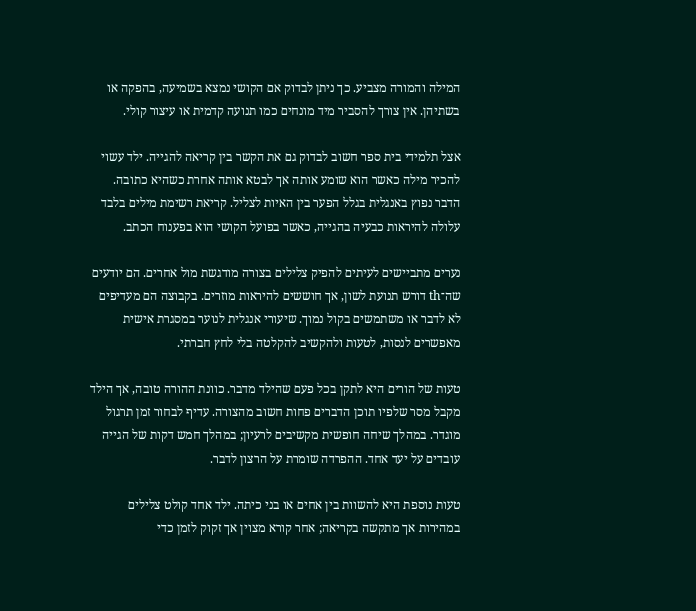המילה והמורה מצביע. כך ניתן לבדוק אם הקושי נמצא בשמיעה, בהפקה או בשתיהן. אין צורך להסביר מיד מונחים כמו תנועה קדמית או עיצור קולי.

אצל תלמידי בית ספר חשוב לבדוק גם את הקשר בין קריאה להגייה. ילד עשוי להכיר מילה כאשר הוא שומע אותה אך לבטא אותה אחרת כשהיא כתובה. הדבר נפוץ באנגלית בגלל הפער בין האיות לצליל. קריאת רשימת מילים בלבד עלולה להיראות כבעיה בהגייה, כאשר בפועל הקושי הוא בפענוח הכתב.

נערים מתביישים לעיתים להפיק צלילים בצורה מודגשת מול אחרים. הם יודעים שה־th דורש תנועת לשון, אך חוששים להיראות מוזרים. בקבוצה הם מעדיפים לא לדבר או משתמשים בקול נמוך. שיעורי אנגלית לנוער במסגרת אישית מאפשרים לנסות, לטעות ולהקשיב להקלטה בלי לחץ חברתי.

טעות של הורים היא לתקן בכל פעם שהילד מדבר. כוונת ההורה טובה, אך הילד מקבל מסר שלפיו תוכן הדברים פחות חשוב מהצורה. עדיף לבחור זמן תרגול מוגדר. במהלך שיחה חופשית מקשיבים לרעיון; במהלך חמש דקות של הגייה עובדים על יעד אחד. ההפרדה שומרת על הרצון לדבר.

טעות נוספת היא להשוות בין אחים או בני כיתה. ילד אחד קולט צלילים במהירות אך מתקשה בקריאה; אחר קורא מצוין אך זקוק לזמן כדי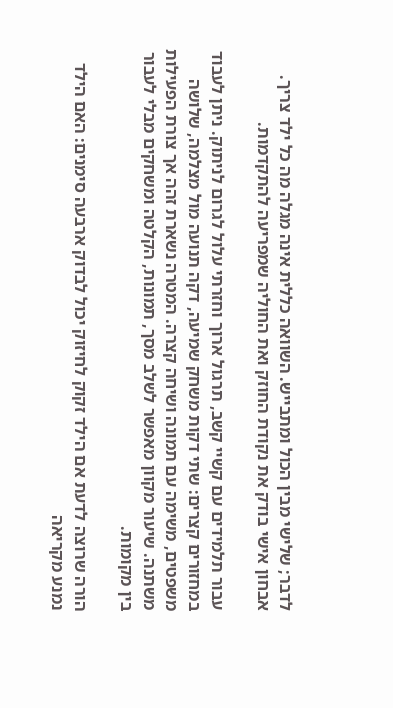לדבר; שלישי מבין הכול ומתבייש. השוואה כללית אינה מגלה מה כל ילד צריך. אבחון אישי בודק את נקודת החוזק ואת החוליה שמפריעה להתקדמות.

עבור תלמידים עם קשיי קשב, תרגול ארוך וחזרתי עלול לגרום לניתוק. ניתן לעבוד במחזורים קצרים: שתי דקות משחק שמיעה, דקה תנועה מול מצלמה, שלושה משפטים, משימה עם תמונה ושיחה קצרה. המטרה נשארת זהה אך צורת הפעילות משתנה. שיעור מקוון מאפשר לשלב מסך, תמונות, הקלטה ומשחקים מבלי לעבור בין מקומות.

הורה שרוצה לדעת אם הילד זקוק לחיזוק יכול לבדוק ארבעה סימנים: האם הילד נמנע מקריאה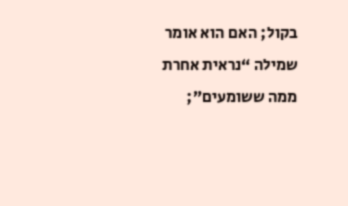בקול; האם הוא אומר שמילה “נראית אחרת ממה ששומעים”;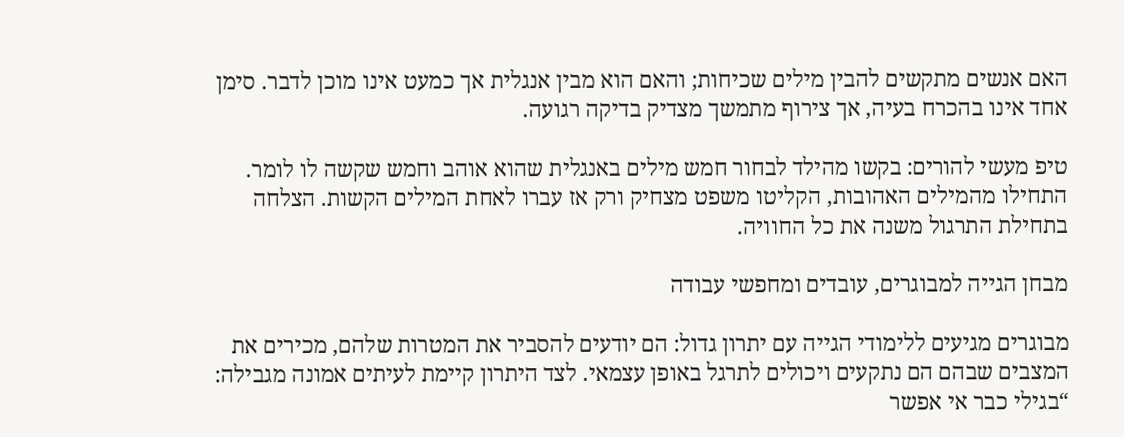האם אנשים מתקשים להבין מילים שכיחות; והאם הוא מבין אנגלית אך כמעט אינו מוכן לדבר. סימן אחד אינו בהכרח בעיה, אך צירוף מתמשך מצדיק בדיקה רגועה.

טיפ מעשי להורים: בקשו מהילד לבחור חמש מילים באנגלית שהוא אוהב וחמש שקשה לו לומר. התחילו מהמילים האהובות, הקליטו משפט מצחיק ורק אז עברו לאחת המילים הקשות. הצלחה בתחילת התרגול משנה את כל החוויה.

מבחן הגייה למבוגרים, עובדים ומחפשי עבודה

מבוגרים מגיעים ללימודי הגייה עם יתרון גדול: הם יודעים להסביר את המטרות שלהם, מכירים את המצבים שבהם הם נתקעים ויכולים לתרגל באופן עצמאי. לצד היתרון קיימת לעיתים אמונה מגבילה: “בגילי כבר אי אפשר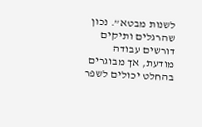לשנות מבטא”. נכון שהרגלים ותיקים דורשים עבודה מודעת, אך מבוגרים בהחלט יכולים לשפר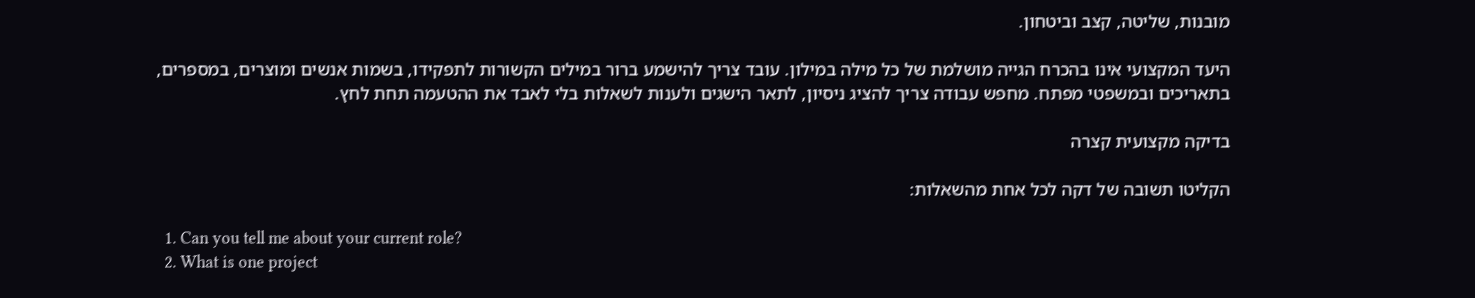מובנות, שליטה, קצב וביטחון.

היעד המקצועי אינו בהכרח הגייה מושלמת של כל מילה במילון. עובד צריך להישמע ברור במילים הקשורות לתפקידו, בשמות אנשים ומוצרים, במספרים, בתאריכים ובמשפטי מפתח. מחפש עבודה צריך להציג ניסיון, לתאר הישגים ולענות לשאלות בלי לאבד את ההטעמה תחת לחץ.

בדיקה מקצועית קצרה

הקליטו תשובה של דקה לכל אחת מהשאלות:

  1. Can you tell me about your current role?
  2. What is one project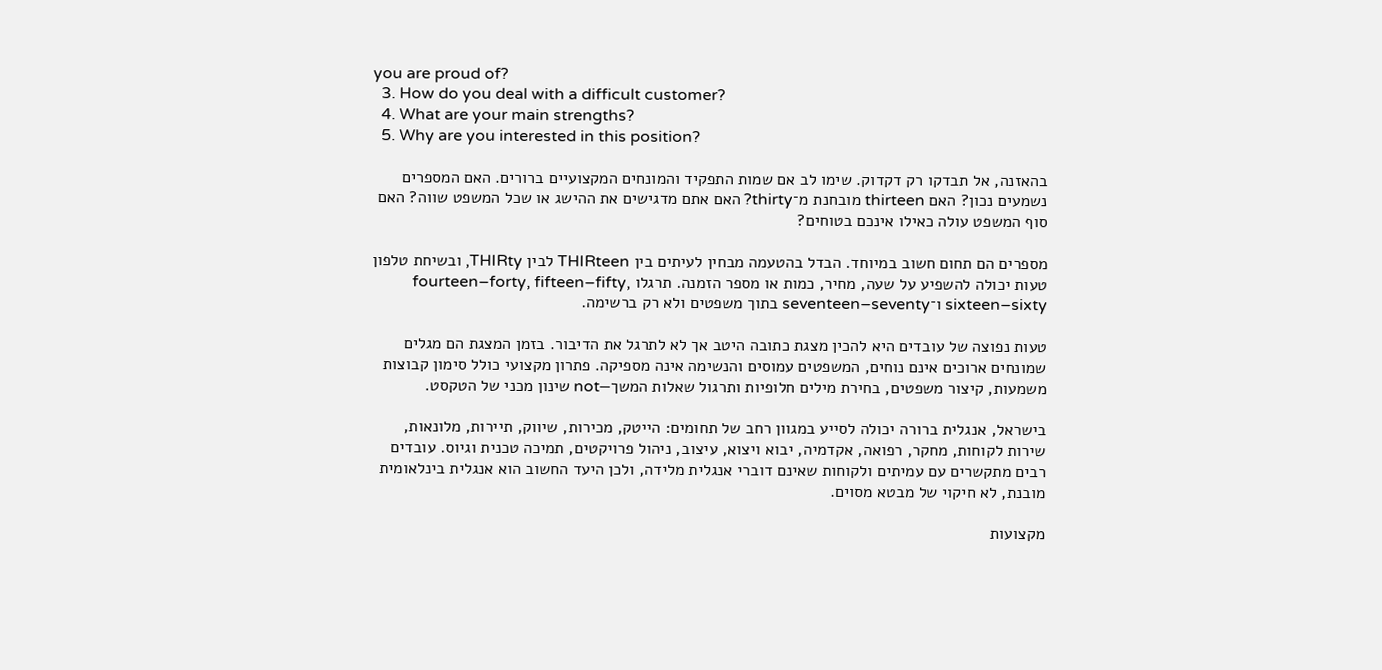you are proud of?
  3. How do you deal with a difficult customer?
  4. What are your main strengths?
  5. Why are you interested in this position?

בהאזנה, אל תבדקו רק דקדוק. שימו לב אם שמות התפקיד והמונחים המקצועיים ברורים. האם המספרים נשמעים נכון? האם thirteen מובחנת מ־thirty? האם אתם מדגישים את ההישג או שכל המשפט שווה? האם סוף המשפט עולה כאילו אינכם בטוחים?

מספרים הם תחום חשוב במיוחד. הבדל בהטעמה מבחין לעיתים בין THIRteen לבין THIRty, ובשיחת טלפון טעות יכולה להשפיע על שעה, מחיר, כמות או מספר הזמנה. תרגלו fourteen–forty, fifteen–fifty, sixteen–sixty ו־seventeen–seventy בתוך משפטים ולא רק ברשימה.

טעות נפוצה של עובדים היא להכין מצגת כתובה היטב אך לא לתרגל את הדיבור. בזמן המצגת הם מגלים שמונחים ארוכים אינם נוחים, המשפטים עמוסים והנשימה אינה מספיקה. פתרון מקצועי כולל סימון קבוצות משמעות, קיצור משפטים, בחירת מילים חלופיות ותרגול שאלות המשך—not שינון מכני של הטקסט.

בישראל, אנגלית ברורה יכולה לסייע במגוון רחב של תחומים: הייטק, מכירות, שיווק, תיירות, מלונאות, שירות לקוחות, מחקר, רפואה, אקדמיה, יבוא ויצוא, עיצוב, ניהול פרויקטים, תמיכה טכנית וגיוס. עובדים רבים מתקשרים עם עמיתים ולקוחות שאינם דוברי אנגלית מלידה, ולכן היעד החשוב הוא אנגלית בינלאומית מובנת, לא חיקוי של מבטא מסוים.

מקצועות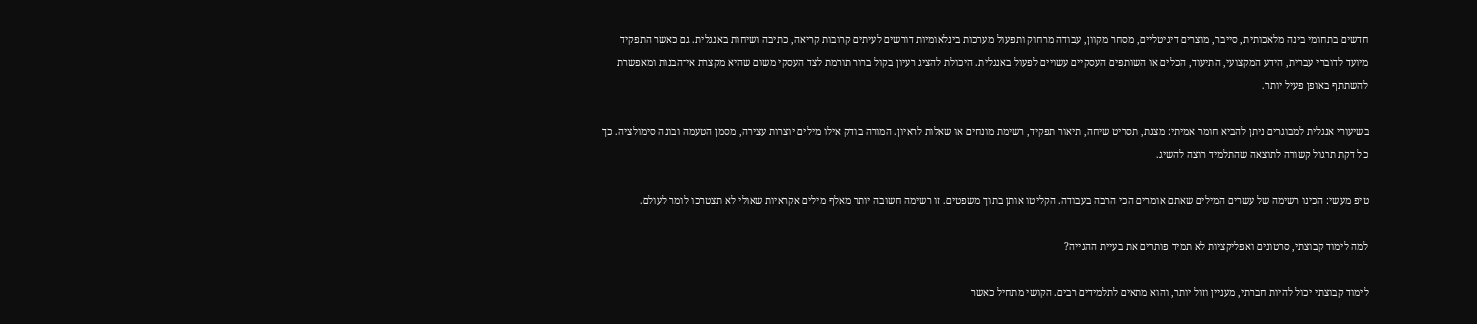חדשים בתחומי בינה מלאכותית, סייבר, מוצרים דיגיטליים, מסחר מקוון, עבודה מרחוק ותפעול מערכות בינלאומיות דורשים לעיתים קרובות קריאה, כתיבה ושיחות באנגלית. גם כאשר התפקיד מיועד לדוברי עברית, הידע המקצועי, התיעוד, הכלים או השותפים העסקיים עשויים לפעול באנגלית. היכולת להציג רעיון בקול ברור תורמת לצד העסקי משום שהיא מקצרת אי־הבנות ומאפשרת להשתתף באופן פעיל יותר.

בשיעורי אנגלית למבוגרים ניתן להביא חומר אמיתי: מצגת, תסריט שיחה, תיאור תפקיד, רשימת מונחים או שאלות לראיון. המורה בודק אילו מילים יוצרות עצירה, מסמן הטעמה ובונה סימולציה. כך כל דקת תרגול קשורה לתוצאה שהתלמיד רוצה להשיג.

טיפ מעשי: הכינו רשימה של עשרים המילים שאתם אומרים הכי הרבה בעבודה. הקליטו אותן בתוך משפטים. זו רשימה חשובה יותר מאלף מילים אקראיות שאולי לא תצטרכו לומר לעולם.

למה לימוד קבוצתי, סרטונים ואפליקציות לא תמיד פותרים את בעיית ההגייה?

לימוד קבוצתי יכול להיות חברתי, מעניין וזול יותר, והוא מתאים לתלמידים רבים. הקושי מתחיל כאשר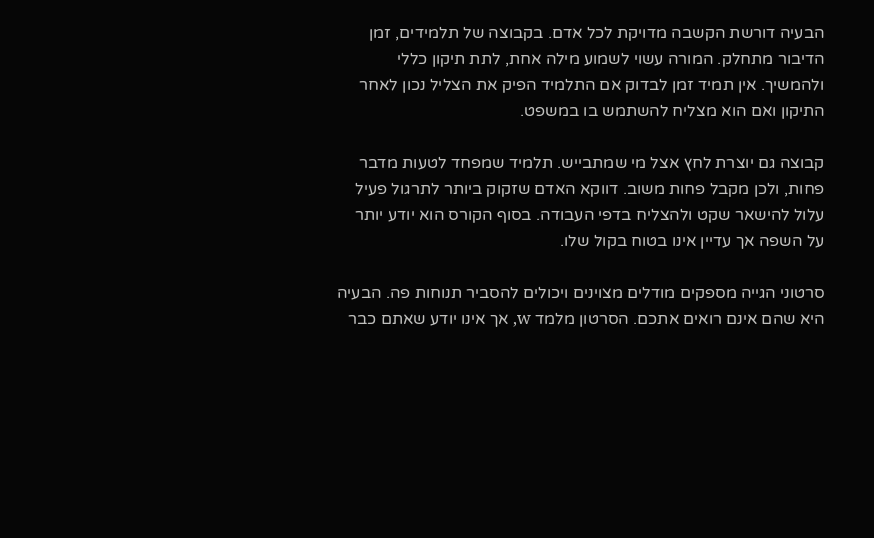הבעיה דורשת הקשבה מדויקת לכל אדם. בקבוצה של תלמידים, זמן הדיבור מתחלק. המורה עשוי לשמוע מילה אחת, לתת תיקון כללי ולהמשיך. אין תמיד זמן לבדוק אם התלמיד הפיק את הצליל נכון לאחר התיקון ואם הוא מצליח להשתמש בו במשפט.

קבוצה גם יוצרת לחץ אצל מי שמתבייש. תלמיד שמפחד לטעות מדבר פחות, ולכן מקבל פחות משוב. דווקא האדם שזקוק ביותר לתרגול פעיל עלול להישאר שקט ולהצליח בדפי העבודה. בסוף הקורס הוא יודע יותר על השפה אך עדיין אינו בטוח בקול שלו.

סרטוני הגייה מספקים מודלים מצוינים ויכולים להסביר תנוחות פה. הבעיה היא שהם אינם רואים אתכם. הסרטון מלמד w, אך אינו יודע שאתם כבר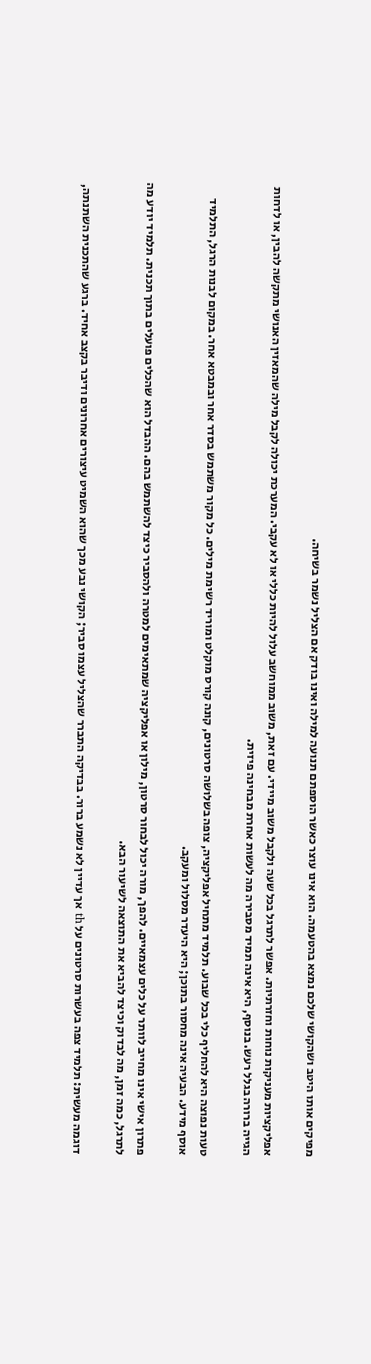מפיקים אותו היטב ושהקושי שלכם נמצא בהטעמה. הוא אינו עוצר כאשר הוספתם תנועה למילה ואינו בודק אם הצליל נשמר בשיחה.

אפליקציות מעניקות נוחות וחזרתיות. אפשר לתרגל בכל שעה ולקבל משוב מיידי. עם זאת, משוב ממוחשב עלול להיות כללי או לא עקבי. המערכת יכולה לקבל מילה שהמאזין האנושי מתקשה להבין, או לדחות הגייה ברורה בגלל רעש. בנוסף, היא אינה תמיד מסבירה מה לעשות אחרת מבחינה פיזית.

טעות נפוצה היא להחליף כלי בכל שבוע. תלמיד מתחיל אפליקציה, צופה בשלושה סרטונים, קונה קורס מוקלט ומוריד רשימת מילים. כל מקור משתמש בסדר אחר ובמבטא אחר. במקום לבנות הרגל, התלמיד אוסף מידע. הבעיה אינה מחסור בתוכן; היא היעדר מסלול ומעקב.

פתרון אישי אינו מחייב לוותר על כלים עצמאיים. להפך, מורה יכול לבחור סרטון, מילון או אפליקציה שמתאימים למטרה ולהסביר כיצד להשתמש בהם. ההבדל הוא שהכלים פועלים בתוך תכנית. תלמיד יודע מה לתרגל, כמה זמן, מה לבדוק וכיצד להביא את התוצאה לשיעור הבא.

דוגמה מעשית: תלמיד צפה בעשרות סרטונים על th אך עדיין לא נשמע ברור. בבדיקה התברר שהצליל עצמו סביר; הקושי נבע מכך שהוא השמיט עיצורים אחרונים ודיבר בקצב אחיד. ברגע שהתכנית השתנתה,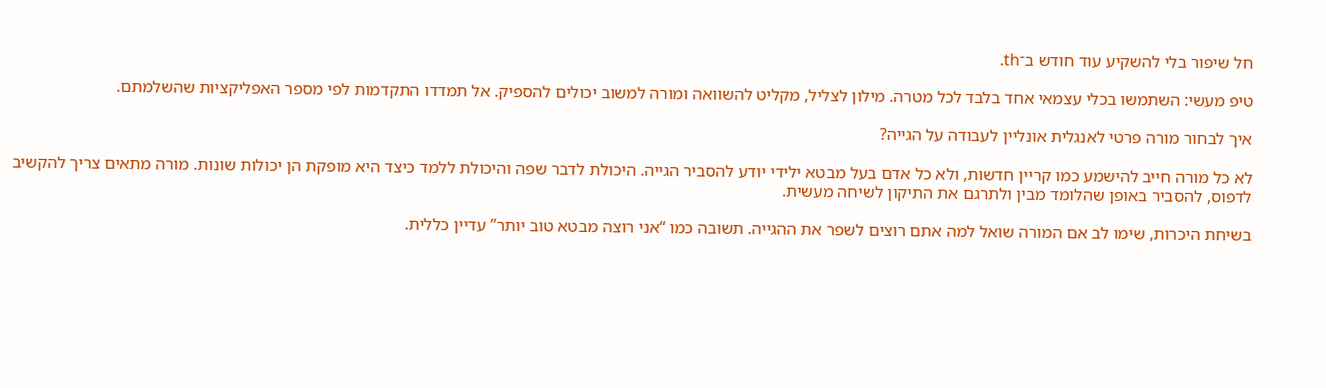חל שיפור בלי להשקיע עוד חודש ב־th.

טיפ מעשי: השתמשו בכלי עצמאי אחד בלבד לכל מטרה. מילון לצליל, מקליט להשוואה ומורה למשוב יכולים להספיק. אל תמדדו התקדמות לפי מספר האפליקציות שהשלמתם.

איך לבחור מורה פרטי לאנגלית אונליין לעבודה על הגייה?

לא כל מורה חייב להישמע כמו קריין חדשות, ולא כל אדם בעל מבטא ילידי יודע להסביר הגייה. היכולת לדבר שפה והיכולת ללמד כיצד היא מופקת הן יכולות שונות. מורה מתאים צריך להקשיב לדפוס, להסביר באופן שהלומד מבין ולתרגם את התיקון לשיחה מעשית.

בשיחת היכרות, שימו לב אם המורה שואל למה אתם רוצים לשפר את ההגייה. תשובה כמו “אני רוצה מבטא טוב יותר” עדיין כללית.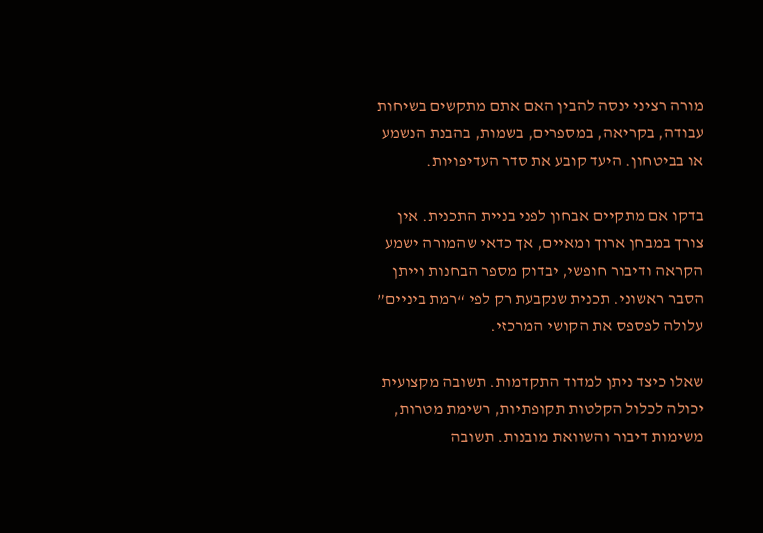מורה רציני ינסה להבין האם אתם מתקשים בשיחות עבודה, בקריאה, במספרים, בשמות, בהבנת הנשמע או בביטחון. היעד קובע את סדר העדיפויות.

בדקו אם מתקיים אבחון לפני בניית התכנית. אין צורך במבחן ארוך ומאיים, אך כדאי שהמורה ישמע הקראה ודיבור חופשי, יבדוק מספר הבחנות וייתן הסבר ראשוני. תכנית שנקבעת רק לפי “רמת ביניים” עלולה לפספס את הקושי המרכזי.

שאלו כיצד ניתן למדוד התקדמות. תשובה מקצועית יכולה לכלול הקלטות תקופתיות, רשימת מטרות, משימות דיבור והשוואת מובנות. תשובה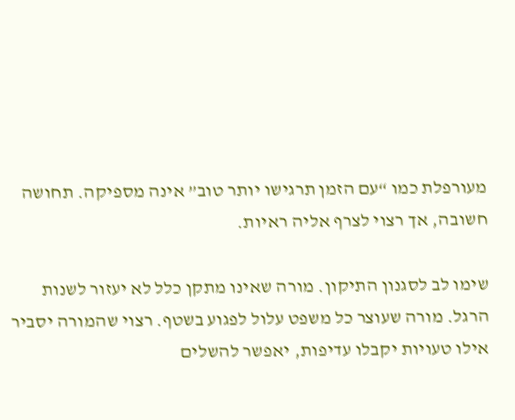מעורפלת כמו “עם הזמן תרגישו יותר טוב” אינה מספיקה. תחושה חשובה, אך רצוי לצרף אליה ראיות.

שימו לב לסגנון התיקון. מורה שאינו מתקן כלל לא יעזור לשנות הרגל. מורה שעוצר כל משפט עלול לפגוע בשטף. רצוי שהמורה יסביר אילו טעויות יקבלו עדיפות, יאפשר להשלים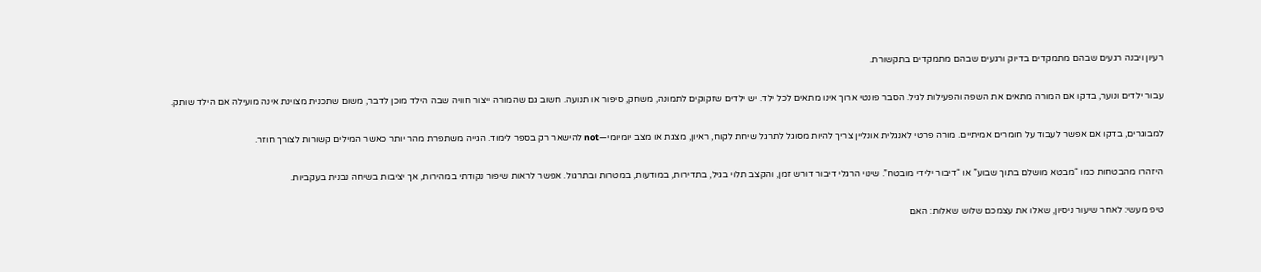רעיון ויבנה רגעים שבהם מתמקדים בדיוק ורגעים שבהם מתמקדים בתקשורת.

עבור ילדים ונוער, בדקו אם המורה מתאים את השפה והפעילות לגיל. הסבר פונטי ארוך אינו מתאים לכל ילד. יש ילדים שזקוקים לתמונה, משחק, סיפור או תנועה. חשוב גם שהמורה ייצור חוויה שבה הילד מוכן לדבר, משום שתכנית מצוינת אינה מועילה אם הילד שותק.

למבוגרים, בדקו אם אפשר לעבוד על חומרים אמיתיים. מורה פרטי לאנגלית אונליין צריך להיות מסוגל לתרגל שיחת לקוח, ראיון, מצגת או מצב יומיומי—not להישאר רק בספר לימוד. הגייה משתפרת מהר יותר כאשר המילים קשורות לצורך חוזר.

היזהרו מהבטחות כמו “מבטא מושלם בתוך שבוע” או “דיבור ילידי מובטח”. שינוי הרגלי דיבור דורש זמן, והקצב תלוי בגיל, בתדירות, במודעות, במטרות ובתרגול. אפשר לראות שיפור נקודתי במהירות, אך יציבות בשיחה נבנית בעקביות.

טיפ מעשי: לאחר שיעור ניסיון, שאלו את עצמכם שלוש שאלות: האם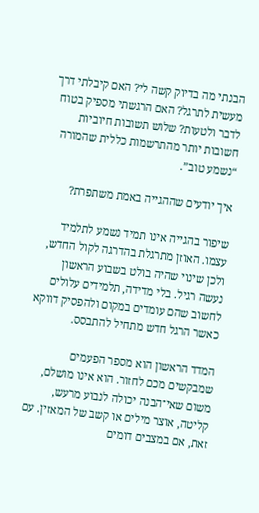הבנתי מה בדיוק קשה לי? האם קיבלתי דרך מעשית לתרגל? האם הרגשתי מספיק בטוח לדבר ולטעות? שלוש תשובות חיוביות חשובות יותר מהתרשמות כללית שהמורה “נשמע טוב”.

איך יודעים שההגייה באמת משתפרת?

שיפור בהגייה אינו תמיד נשמע לתלמיד עצמו. האוזן מתרגלת בהדרגה לקול החדש, ולכן שינוי שהיה בולט בשבוע הראשון נעשה רגיל. בלי מדידה, תלמידים עלולים לחשוב שהם עומדים במקום ולהפסיק דווקא כאשר הרגל חדש מתחיל להתבסס.

המדד הראשון הוא מספר הפעמים שמבקשים מכם לחזור. הוא אינו מושלם, משום שאי־הבנה יכולה לנבוע מרעש, קליטה, אוצר מילים או קשב של המאזין. עם זאת, אם במצבים דומים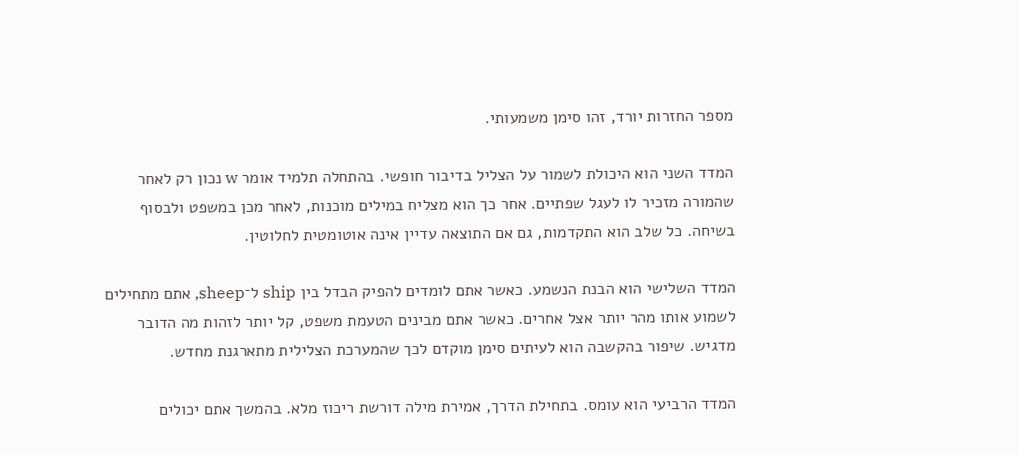מספר החזרות יורד, זהו סימן משמעותי.

המדד השני הוא היכולת לשמור על הצליל בדיבור חופשי. בהתחלה תלמיד אומר w נכון רק לאחר שהמורה מזכיר לו לעגל שפתיים. אחר כך הוא מצליח במילים מוכנות, לאחר מכן במשפט ולבסוף בשיחה. כל שלב הוא התקדמות, גם אם התוצאה עדיין אינה אוטומטית לחלוטין.

המדד השלישי הוא הבנת הנשמע. כאשר אתם לומדים להפיק הבדל בין ship ל־sheep, אתם מתחילים לשמוע אותו מהר יותר אצל אחרים. כאשר אתם מבינים הטעמת משפט, קל יותר לזהות מה הדובר מדגיש. שיפור בהקשבה הוא לעיתים סימן מוקדם לכך שהמערכת הצלילית מתארגנת מחדש.

המדד הרביעי הוא עומס. בתחילת הדרך, אמירת מילה דורשת ריכוז מלא. בהמשך אתם יכולים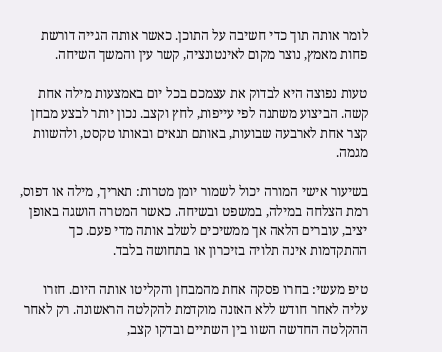לומר אותה תוך כדי חשיבה על התוכן. כאשר אותה הגייה דורשת פחות מאמץ, נוצר מקום לאינטונציה, קשר עין והמשך השיחה.

טעות נפוצה היא לבדוק את עצמכם בכל יום באמצעות מילה אחת קשה. הביצוע משתנה לפי עייפות, לחץ וקצב. נכון יותר לבצע מבחן קצר אחת לארבעה שבועות, באותם תנאים ובאותו טקסט, ולהשוות מגמה.

בשיעור אישי המורה יכול לשמור יומן מטרות: תאריך, מילה או דפוס, רמת הצלחה במילה, במשפט ובשיחה. כאשר המטרה הושגה באופן יציב, עוברים הלאה אך ממשיכים לשלב אותה מדי פעם. כך ההתקדמות אינה תלויה בזיכרון או בתחושה בלבד.

טיפ מעשי: בחרו פסקה אחת מהמבחן והקליטו אותה היום. חזרו עליה לאחר חודש ללא האזנה מוקדמת להקלטה הראשונה. רק לאחר ההקלטה החדשה השוו בין השתיים ובדקו קצב,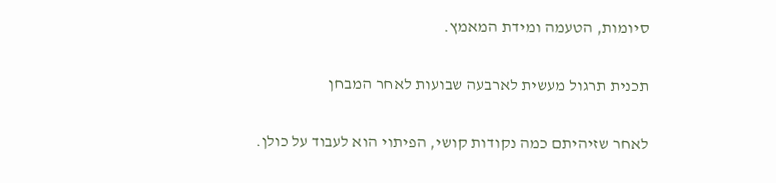סיומות, הטעמה ומידת המאמץ.

תכנית תרגול מעשית לארבעה שבועות לאחר המבחן

לאחר שזיהיתם כמה נקודות קושי, הפיתוי הוא לעבוד על כולן.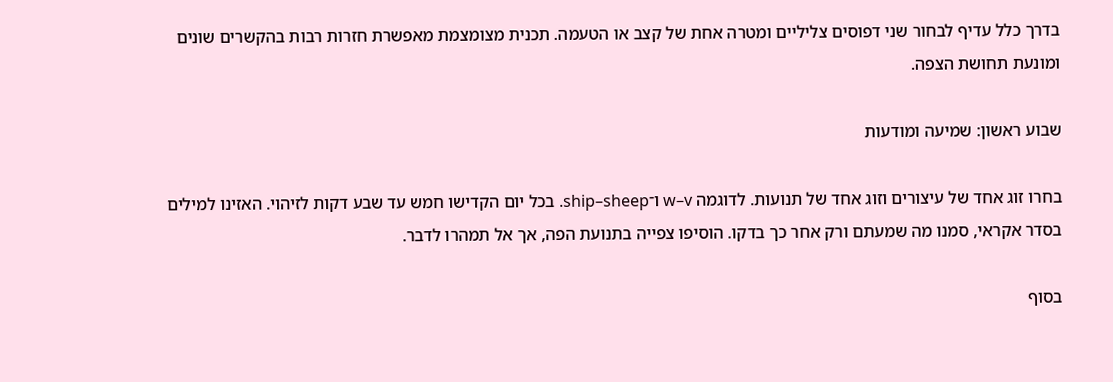בדרך כלל עדיף לבחור שני דפוסים צליליים ומטרה אחת של קצב או הטעמה. תכנית מצומצמת מאפשרת חזרות רבות בהקשרים שונים ומונעת תחושת הצפה.

שבוע ראשון: שמיעה ומודעות

בחרו זוג אחד של עיצורים וזוג אחד של תנועות. לדוגמה w–v ו־ship–sheep. בכל יום הקדישו חמש עד שבע דקות לזיהוי. האזינו למילים בסדר אקראי, סמנו מה שמעתם ורק אחר כך בדקו. הוסיפו צפייה בתנועת הפה, אך אל תמהרו לדבר.

בסוף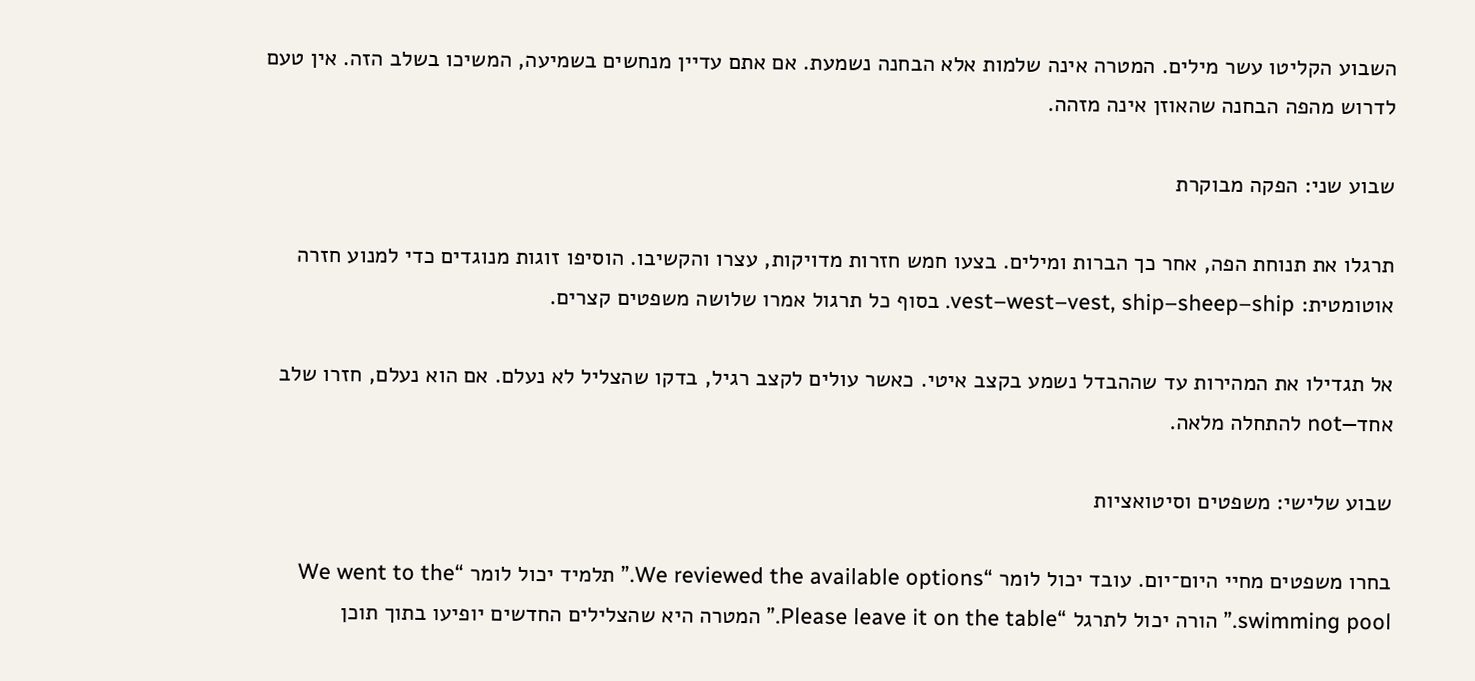השבוע הקליטו עשר מילים. המטרה אינה שלמות אלא הבחנה נשמעת. אם אתם עדיין מנחשים בשמיעה, המשיכו בשלב הזה. אין טעם לדרוש מהפה הבחנה שהאוזן אינה מזהה.

שבוע שני: הפקה מבוקרת

תרגלו את תנוחת הפה, אחר כך הברות ומילים. בצעו חמש חזרות מדויקות, עצרו והקשיבו. הוסיפו זוגות מנוגדים כדי למנוע חזרה אוטומטית: vest–west–vest, ship–sheep–ship. בסוף כל תרגול אמרו שלושה משפטים קצרים.

אל תגדילו את המהירות עד שההבדל נשמע בקצב איטי. כאשר עולים לקצב רגיל, בדקו שהצליל לא נעלם. אם הוא נעלם, חזרו שלב אחד—not להתחלה מלאה.

שבוע שלישי: משפטים וסיטואציות

בחרו משפטים מחיי היום־יום. עובד יכול לומר “We reviewed the available options.” תלמיד יכול לומר “We went to the swimming pool.” הורה יכול לתרגל “Please leave it on the table.” המטרה היא שהצלילים החדשים יופיעו בתוך תוכן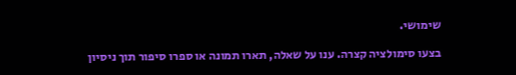שימושי.

בצעו סימולציה קצרה. ענו על שאלה, תארו תמונה או ספרו סיפור תוך ניסיון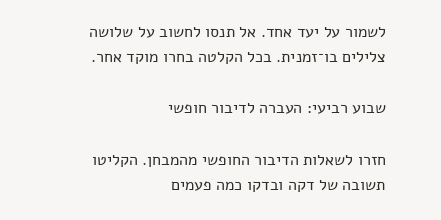לשמור על יעד אחד. אל תנסו לחשוב על שלושה צלילים בו־זמנית. בכל הקלטה בחרו מוקד אחר.

שבוע רביעי: העברה לדיבור חופשי

חזרו לשאלות הדיבור החופשי מהמבחן. הקליטו תשובה של דקה ובדקו כמה פעמים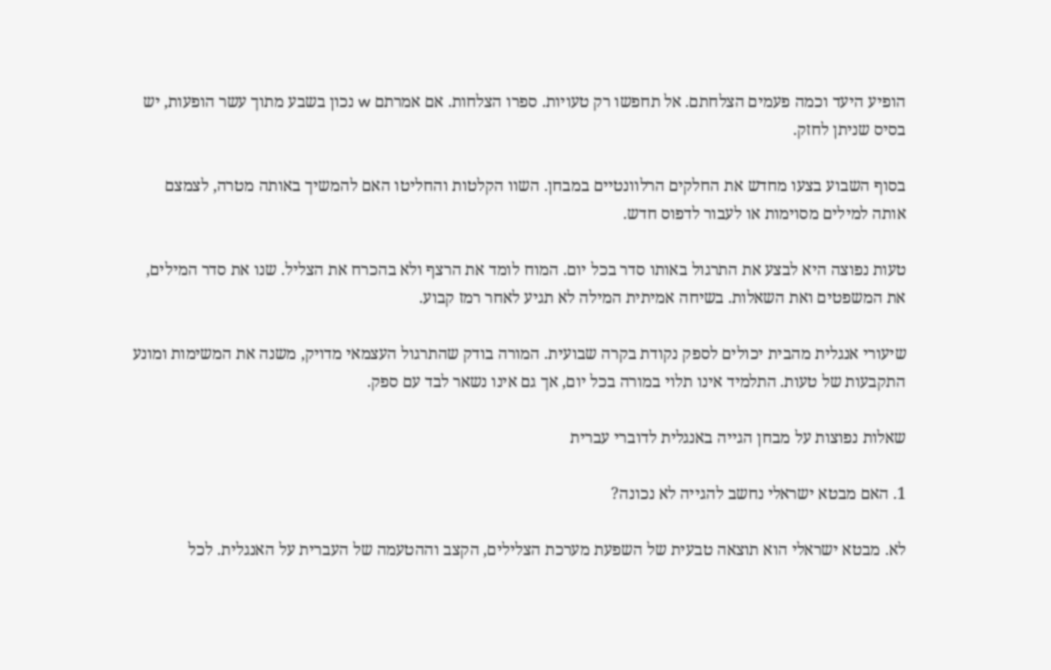הופיע היעד וכמה פעמים הצלחתם. אל תחפשו רק טעויות. ספרו הצלחות. אם אמרתם w נכון בשבע מתוך עשר הופעות, יש בסיס שניתן לחזק.

בסוף השבוע בצעו מחדש את החלקים הרלוונטיים במבחן. השוו הקלטות והחליטו האם להמשיך באותה מטרה, לצמצם אותה למילים מסוימות או לעבור לדפוס חדש.

טעות נפוצה היא לבצע את התרגול באותו סדר בכל יום. המוח לומד את הרצף ולא בהכרח את הצליל. שנו את סדר המילים, את המשפטים ואת השאלות. בשיחה אמיתית המילה לא תגיע לאחר רמז קבוע.

שיעורי אנגלית מהבית יכולים לספק נקודת בקרה שבועית. המורה בודק שהתרגול העצמאי מדויק, משנה את המשימות ומונע התקבעות של טעות. התלמיד אינו תלוי במורה בכל יום, אך גם אינו נשאר לבד עם ספק.

שאלות נפוצות על מבחן הגייה באנגלית לדוברי עברית

1. האם מבטא ישראלי נחשב להגייה לא נכונה?

לא. מבטא ישראלי הוא תוצאה טבעית של השפעת מערכת הצלילים, הקצב וההטעמה של העברית על האנגלית. לכל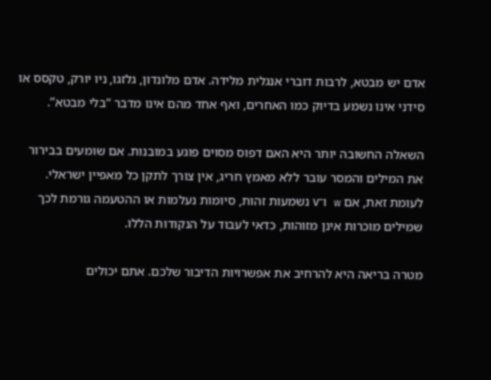אדם יש מבטא, לרבות דוברי אנגלית מלידה. אדם מלונדון, גלזגו, ניו יורק, טקסס או סידני אינו נשמע בדיוק כמו האחרים, ואף אחד מהם אינו מדבר “בלי מבטא”.

השאלה החשובה יותר היא האם דפוס מסוים פוגע במובנות. אם שומעים בבירור את המילים והמסר עובר ללא מאמץ חריג, אין צורך לתקן כל מאפיין ישראלי. לעומת זאת, אם w ו־v נשמעות זהות, סיומות נעלמות או ההטעמה גורמת לכך שמילים מוכרות אינן מזוהות, כדאי לעבוד על הנקודות הללו.

מטרה בריאה היא להרחיב את אפשרויות הדיבור שלכם. אתם יכולים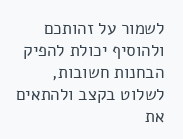לשמור על זהותכם ולהוסיף יכולת להפיק הבחנות חשובות, לשלוט בקצב ולהתאים את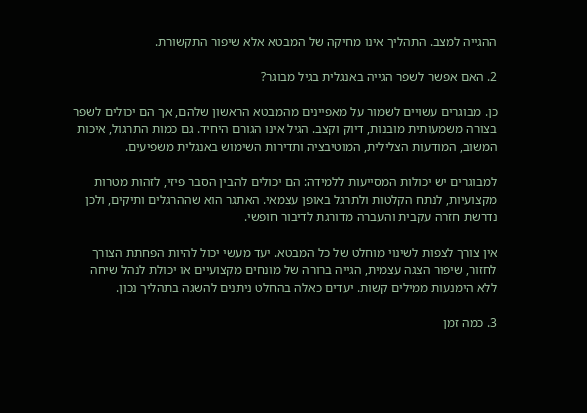ההגייה למצב. התהליך אינו מחיקה של המבטא אלא שיפור התקשורת.

2. האם אפשר לשפר הגייה באנגלית בגיל מבוגר?

כן. מבוגרים עשויים לשמור על מאפיינים מהמבטא הראשון שלהם, אך הם יכולים לשפר בצורה משמעותית מובנות, דיוק וקצב. הגיל אינו הגורם היחיד. גם כמות התרגול, איכות המשוב, המודעות הצלילית, המוטיבציה ותדירות השימוש באנגלית משפיעים.

למבוגרים יש יכולות המסייעות ללמידה: הם יכולים להבין הסבר פיזי, לזהות מטרות מקצועיות, לנתח הקלטות ולתרגל באופן עצמאי. האתגר הוא שההרגלים ותיקים, ולכן נדרשת חזרה עקבית והעברה מדורגת לדיבור חופשי.

אין צורך לצפות לשינוי מוחלט של כל המבטא. יעד מעשי יכול להיות הפחתת הצורך לחזור, שיפור הצגה עצמית, הגייה ברורה של מונחים מקצועיים או יכולת לנהל שיחה ללא הימנעות ממילים קשות. יעדים כאלה בהחלט ניתנים להשגה בתהליך נכון.

3. כמה זמן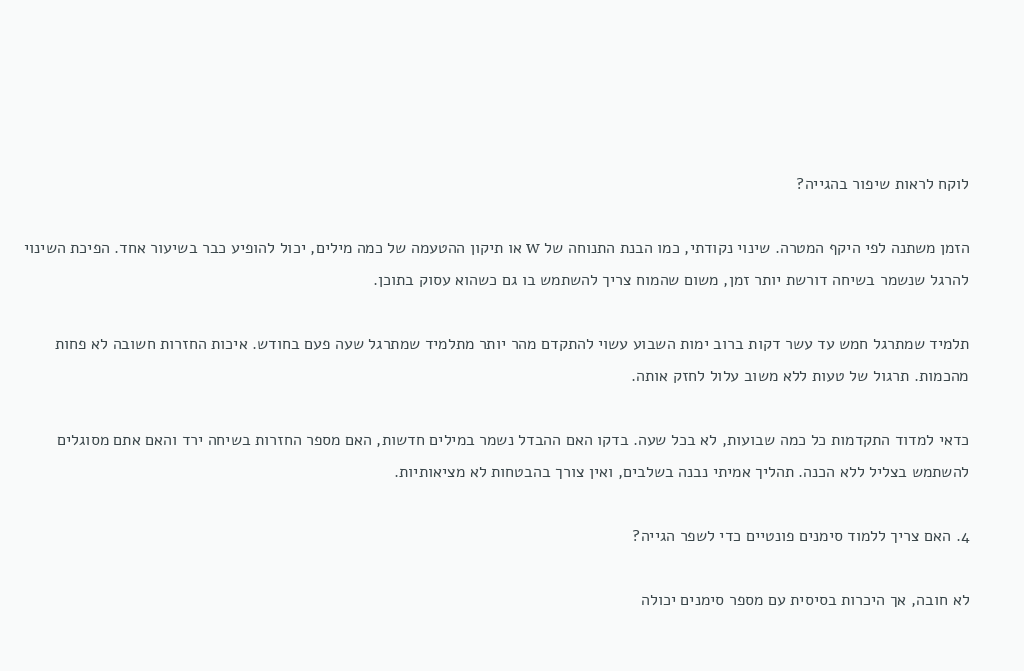לוקח לראות שיפור בהגייה?

הזמן משתנה לפי היקף המטרה. שינוי נקודתי, כמו הבנת התנוחה של w או תיקון ההטעמה של כמה מילים, יכול להופיע כבר בשיעור אחד. הפיכת השינוי להרגל שנשמר בשיחה דורשת יותר זמן, משום שהמוח צריך להשתמש בו גם כשהוא עסוק בתוכן.

תלמיד שמתרגל חמש עד עשר דקות ברוב ימות השבוע עשוי להתקדם מהר יותר מתלמיד שמתרגל שעה פעם בחודש. איכות החזרות חשובה לא פחות מהכמות. תרגול של טעות ללא משוב עלול לחזק אותה.

כדאי למדוד התקדמות כל כמה שבועות, לא בכל שעה. בדקו האם ההבדל נשמר במילים חדשות, האם מספר החזרות בשיחה ירד והאם אתם מסוגלים להשתמש בצליל ללא הכנה. תהליך אמיתי נבנה בשלבים, ואין צורך בהבטחות לא מציאותיות.

4. האם צריך ללמוד סימנים פונטיים כדי לשפר הגייה?

לא חובה, אך היכרות בסיסית עם מספר סימנים יכולה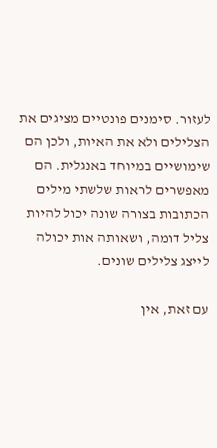לעזור. סימנים פונטיים מציגים את הצלילים ולא את האיות, ולכן הם שימושיים במיוחד באנגלית. הם מאפשרים לראות שלשתי מילים הכתובות בצורה שונה יכול להיות צליל דומה, ושאותה אות יכולה לייצג צלילים שונים.

עם זאת, אין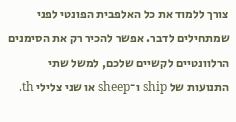צורך ללמוד את כל האלפבית הפונטי לפני שמתחילים לדבר. אפשר להכיר רק את הסימנים הרלוונטיים לקשיים שלכם, למשל שתי התנועות של ship ו־sheep או שני צלילי th.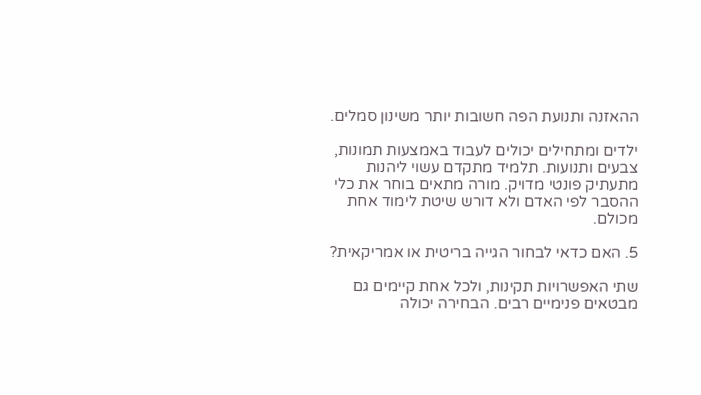ההאזנה ותנועת הפה חשובות יותר משינון סמלים.

ילדים ומתחילים יכולים לעבוד באמצעות תמונות, צבעים ותנועות. תלמיד מתקדם עשוי ליהנות מתעתיק פונטי מדויק. מורה מתאים בוחר את כלי ההסבר לפי האדם ולא דורש שיטת לימוד אחת מכולם.

5. האם כדאי לבחור הגייה בריטית או אמריקאית?

שתי האפשרויות תקינות, ולכל אחת קיימים גם מבטאים פנימיים רבים. הבחירה יכולה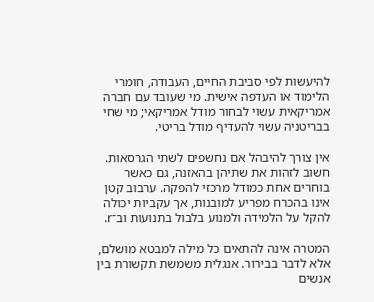להיעשות לפי סביבת החיים, העבודה, חומרי הלימוד או העדפה אישית. מי שעובד עם חברה אמריקאית עשוי לבחור מודל אמריקאי; מי שחי בבריטניה עשוי להעדיף מודל בריטי.

אין צורך להיבהל אם נחשפים לשתי הגרסאות. חשוב לזהות את שתיהן בהאזנה, גם כאשר בוחרים אחת כמודל מרכזי להפקה. ערבוב קטן אינו בהכרח מפריע למובנות, אך עקביות יכולה להקל על הלמידה ולמנוע בלבול בתנועות וב־r.

המטרה אינה להתאים כל מילה למבטא מושלם, אלא לדבר בבירור. אנגלית משמשת תקשורת בין אנשים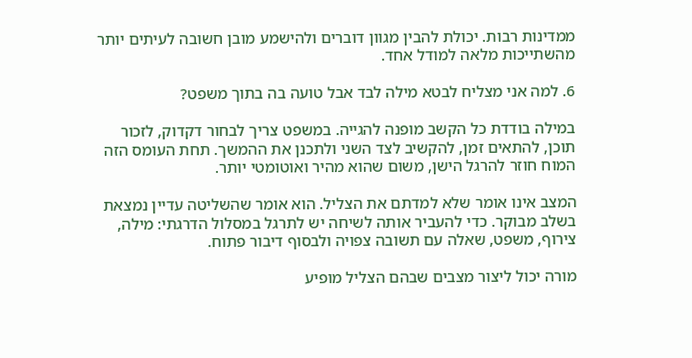ממדינות רבות. יכולת להבין מגוון דוברים ולהישמע מובן חשובה לעיתים יותר מהשתייכות מלאה למודל אחד.

6. למה אני מצליח לבטא מילה לבד אבל טועה בה בתוך משפט?

במילה בודדת כל הקשב מופנה להגייה. במשפט צריך לבחור דקדוק, לזכור תוכן, להתאים זמן, להקשיב לצד השני ולתכנן את ההמשך. תחת העומס הזה המוח חוזר להרגל הישן, משום שהוא מהיר ואוטומטי יותר.

המצב אינו אומר שלא למדתם את הצליל. הוא אומר שהשליטה עדיין נמצאת בשלב מבוקר. כדי להעביר אותה לשיחה יש לתרגל במסלול הדרגתי: מילה, צירוף, משפט, שאלה עם תשובה צפויה ולבסוף דיבור פתוח.

מורה יכול ליצור מצבים שבהם הצליל מופיע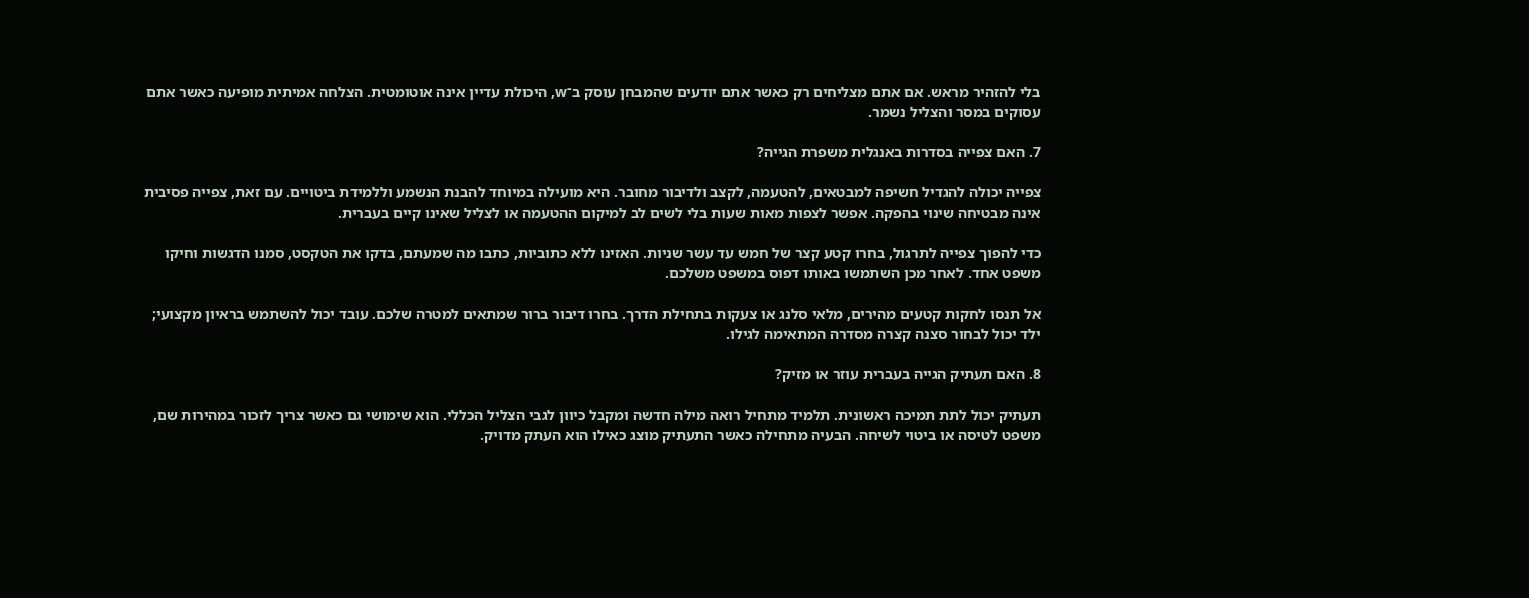בלי להזהיר מראש. אם אתם מצליחים רק כאשר אתם יודעים שהמבחן עוסק ב־w, היכולת עדיין אינה אוטומטית. הצלחה אמיתית מופיעה כאשר אתם עסוקים במסר והצליל נשמר.

7. האם צפייה בסדרות באנגלית משפרת הגייה?

צפייה יכולה להגדיל חשיפה למבטאים, להטעמה, לקצב ולדיבור מחובר. היא מועילה במיוחד להבנת הנשמע וללמידת ביטויים. עם זאת, צפייה פסיבית אינה מבטיחה שינוי בהפקה. אפשר לצפות מאות שעות בלי לשים לב למיקום ההטעמה או לצליל שאינו קיים בעברית.

כדי להפוך צפייה לתרגול, בחרו קטע קצר של חמש עד עשר שניות. האזינו ללא כתוביות, כתבו מה שמעתם, בדקו את הטקסט, סמנו הדגשות וחיקו משפט אחד. לאחר מכן השתמשו באותו דפוס במשפט משלכם.

אל תנסו לחקות קטעים מהירים, מלאי סלנג או צעקות בתחילת הדרך. בחרו דיבור ברור שמתאים למטרה שלכם. עובד יכול להשתמש בראיון מקצועי; ילד יכול לבחור סצנה קצרה מסדרה המתאימה לגילו.

8. האם תעתיק הגייה בעברית עוזר או מזיק?

תעתיק יכול לתת תמיכה ראשונית. תלמיד מתחיל רואה מילה חדשה ומקבל כיוון לגבי הצליל הכללי. הוא שימושי גם כאשר צריך לזכור במהירות שם, משפט לטיסה או ביטוי לשיחה. הבעיה מתחילה כאשר התעתיק מוצג כאילו הוא העתק מדויק.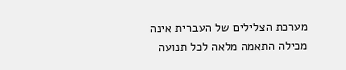מערכת הצלילים של העברית אינה מכילה התאמה מלאה לכל תנועה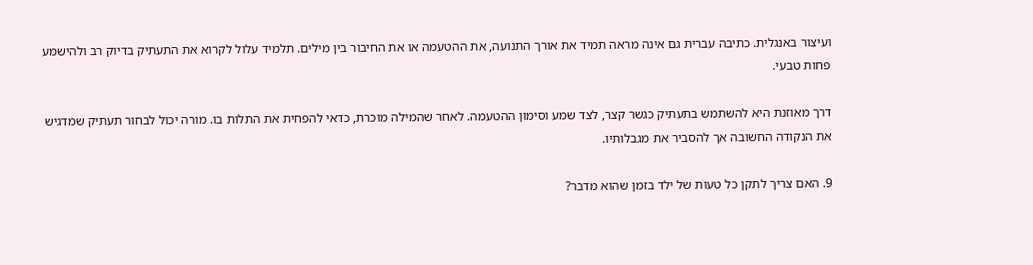ועיצור באנגלית. כתיבה עברית גם אינה מראה תמיד את אורך התנועה, את ההטעמה או את החיבור בין מילים. תלמיד עלול לקרוא את התעתיק בדיוק רב ולהישמע פחות טבעי.

דרך מאוזנת היא להשתמש בתעתיק כגשר קצר, לצד שמע וסימון ההטעמה. לאחר שהמילה מוכרת, כדאי להפחית את התלות בו. מורה יכול לבחור תעתיק שמדגיש את הנקודה החשובה אך להסביר את מגבלותיו.

9. האם צריך לתקן כל טעות של ילד בזמן שהוא מדבר?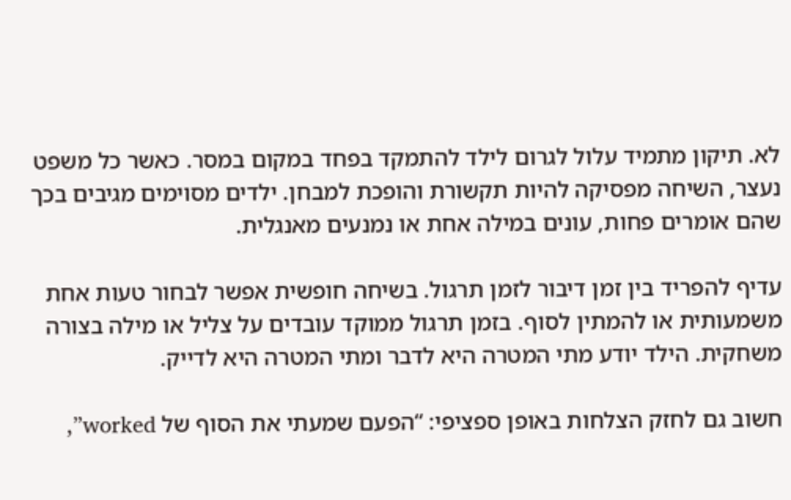לא. תיקון מתמיד עלול לגרום לילד להתמקד בפחד במקום במסר. כאשר כל משפט נעצר, השיחה מפסיקה להיות תקשורת והופכת למבחן. ילדים מסוימים מגיבים בכך שהם אומרים פחות, עונים במילה אחת או נמנעים מאנגלית.

עדיף להפריד בין זמן דיבור לזמן תרגול. בשיחה חופשית אפשר לבחור טעות אחת משמעותית או להמתין לסוף. בזמן תרגול ממוקד עובדים על צליל או מילה בצורה משחקית. הילד יודע מתי המטרה היא לדבר ומתי המטרה היא לדייק.

חשוב גם לחזק הצלחות באופן ספציפי: “הפעם שמעתי את הסוף של worked”,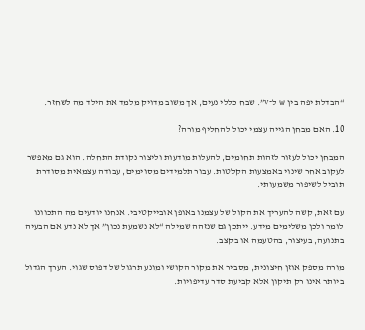“הבדלת יפה בין w ל־v”. שבח כללי נעים, אך משוב מדויק מלמד את הילד מה לשחזר.

10. האם מבחן הגייה עצמי יכול להחליף מורה?

המבחן יכול לעזור לזהות תחומים, להעלות מודעות וליצור נקודת התחלה. הוא גם מאפשר לעקוב אחר שינוי באמצעות הקלטות. עבור תלמידים מסוימים, עבודה עצמאית מסודרת תוביל לשיפור משמעותי.

עם זאת, קשה להעריך את הקול של עצמנו באופן אובייקטיבי. אנחנו יודעים מה התכוונו לומר ולכן משלימים מידע. ייתכן גם שנזהה שמילה “לא נשמעת נכון” אך לא נדע אם הבעיה בתנועה, בעיצור, בהטעמה או בקצב.

מורה מספק אוזן חיצונית, מסביר את מקור הקושי ומונע תרגול של דפוס שגוי. הערך הגדול ביותר אינו רק תיקון אלא קביעת סדר עדיפויות.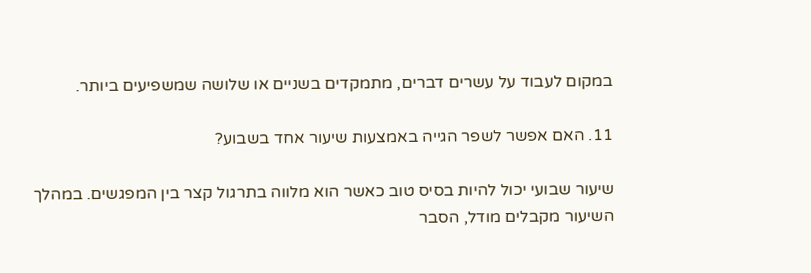במקום לעבוד על עשרים דברים, מתמקדים בשניים או שלושה שמשפיעים ביותר.

11. האם אפשר לשפר הגייה באמצעות שיעור אחד בשבוע?

שיעור שבועי יכול להיות בסיס טוב כאשר הוא מלווה בתרגול קצר בין המפגשים. במהלך השיעור מקבלים מודל, הסבר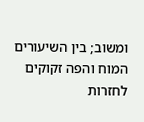ומשוב; בין השיעורים המוח והפה זקוקים לחזרות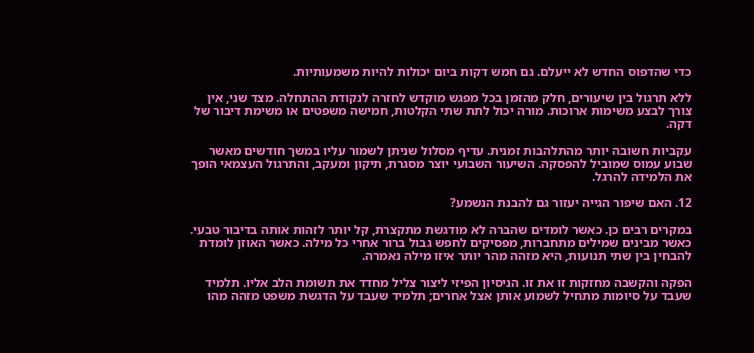כדי שהדפוס החדש לא ייעלם. גם חמש דקות ביום יכולות להיות משמעותיות.

ללא תרגול בין שיעורים, חלק מהזמן בכל מפגש מוקדש לחזרה לנקודת ההתחלה. מצד שני, אין צורך לבצע משימות ארוכות. מורה יכול לתת שתי הקלטות, חמישה משפטים או משימת דיבור של דקה.

עקביות חשובה יותר מהתלהבות זמנית. עדיף מסלול שניתן לשמור עליו במשך חודשים מאשר שבוע עמוס שמוביל להפסקה. השיעור השבועי יוצר מסגרת, תיקון ומעקב, והתרגול העצמאי הופך את הלמידה להרגל.

12. האם שיפור הגייה יעזור גם להבנת הנשמע?

במקרים רבים כן. כאשר לומדים שהברה לא מודגשת מתקצרת, קל יותר לזהות אותה בדיבור טבעי. כאשר מבינים שמילים מתחברות, מפסיקים לחפש גבול ברור אחרי כל מילה. כאשר האוזן לומדת להבחין בין שתי תנועות, היא מזהה מהר יותר איזו מילה נאמרה.

הפקה והקשבה מחזקות זו את זו. הניסיון הפיזי ליצור צליל מחדד את תשומת הלב אליו. תלמיד שעבד על סיומות מתחיל לשמוע אותן אצל אחרים; תלמיד שעבד על הדגשת משפט מזהה מהו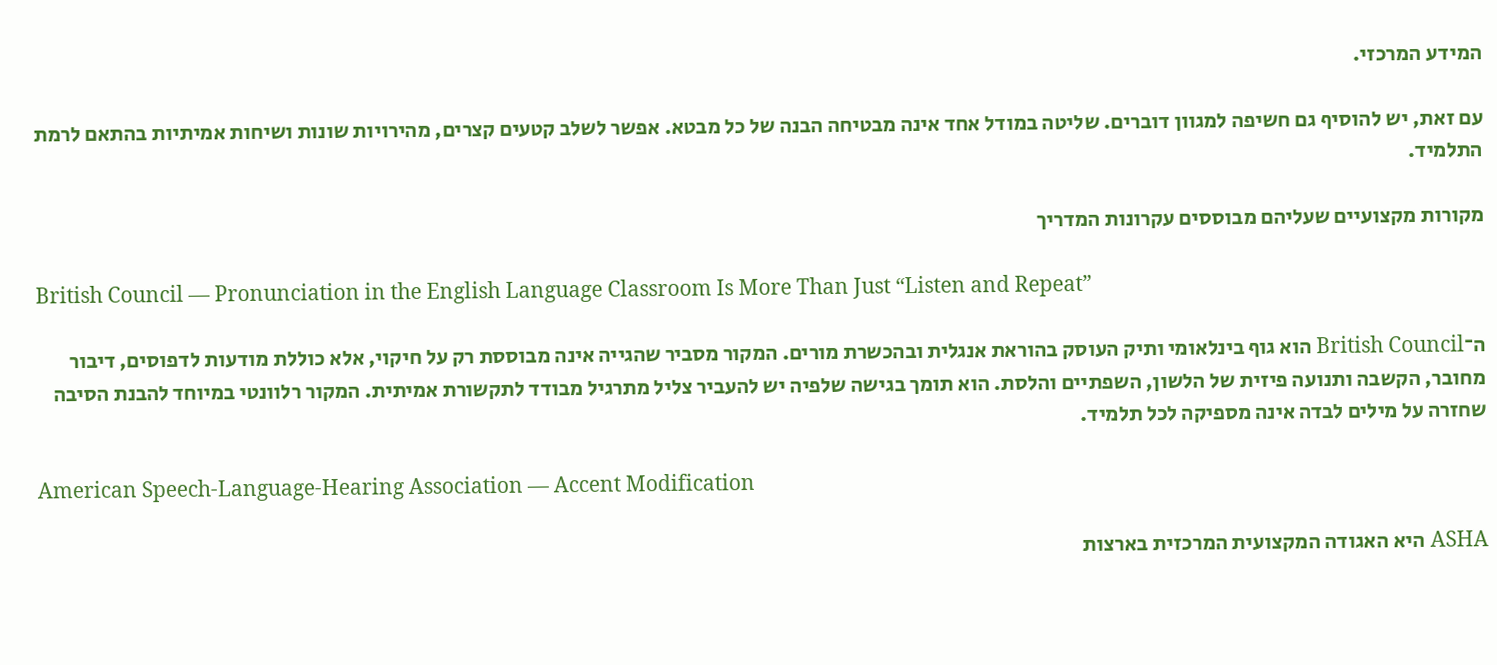המידע המרכזי.

עם זאת, יש להוסיף גם חשיפה למגוון דוברים. שליטה במודל אחד אינה מבטיחה הבנה של כל מבטא. אפשר לשלב קטעים קצרים, מהירויות שונות ושיחות אמיתיות בהתאם לרמת התלמיד.

מקורות מקצועיים שעליהם מבוססים עקרונות המדריך

British Council — Pronunciation in the English Language Classroom Is More Than Just “Listen and Repeat”

ה־British Council הוא גוף בינלאומי ותיק העוסק בהוראת אנגלית ובהכשרת מורים. המקור מסביר שהגייה אינה מבוססת רק על חיקוי, אלא כוללת מודעות לדפוסים, דיבור מחובר, הקשבה ותנועה פיזית של הלשון, השפתיים והלסת. הוא תומך בגישה שלפיה יש להעביר צליל מתרגיל מבודד לתקשורת אמיתית. המקור רלוונטי במיוחד להבנת הסיבה שחזרה על מילים לבדה אינה מספיקה לכל תלמיד.

American Speech-Language-Hearing Association — Accent Modification

ASHA היא האגודה המקצועית המרכזית בארצות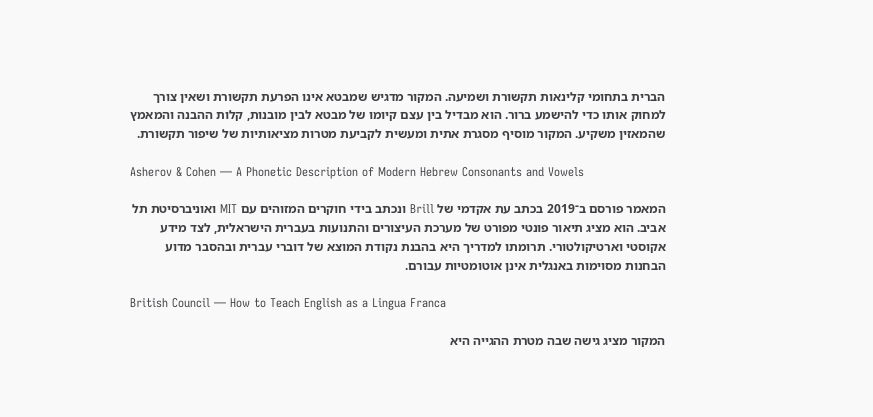הברית בתחומי קלינאות תקשורת ושמיעה. המקור מדגיש שמבטא אינו הפרעת תקשורת ושאין צורך למחוק אותו כדי להישמע ברור. הוא מבדיל בין עצם קיומו של מבטא לבין מובנות, קלות ההבנה והמאמץ שהמאזין משקיע. המקור מוסיף מסגרת אתית ומעשית לקביעת מטרות מציאותיות של שיפור תקשורת.

Asherov & Cohen — A Phonetic Description of Modern Hebrew Consonants and Vowels

המאמר פורסם ב־2019 בכתב עת אקדמי של Brill ונכתב בידי חוקרים המזוהים עם MIT ואוניברסיטת תל אביב. הוא מציג תיאור פונטי מפורט של מערכת העיצורים והתנועות בעברית הישראלית, לצד מידע אקוסטי וארטיקולטורי. תרומתו למדריך היא בהבנת נקודת המוצא של דוברי עברית ובהסבר מדוע הבחנות מסוימות באנגלית אינן אוטומטיות עבורם.

British Council — How to Teach English as a Lingua Franca

המקור מציג גישה שבה מטרת ההגייה היא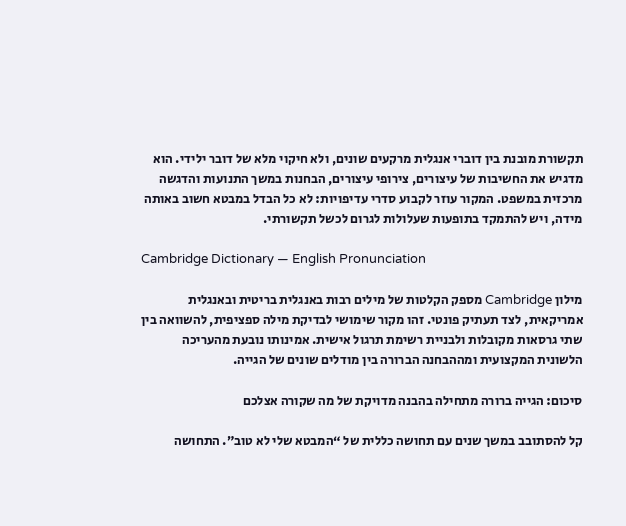תקשורת מובנת בין דוברי אנגלית מרקעים שונים, ולא חיקוי מלא של דובר ילידי. הוא מדגיש את החשיבות של עיצורים, צירופי עיצורים, הבחנות במשך התנועות והדגשה מרכזית במשפט. המקור עוזר לקבוע סדרי עדיפויות: לא כל הבדל במבטא חשוב באותה מידה, ויש להתמקד בתופעות שעלולות לגרום לכשל תקשורתי.

Cambridge Dictionary — English Pronunciation

מילון Cambridge מספק הקלטות של מילים רבות באנגלית בריטית ובאנגלית אמריקאית, לצד תעתיק פונטי. זהו מקור שימושי לבדיקת מילה ספציפית, להשוואה בין שתי גרסאות מקובלות ולבניית רשימת תרגול אישית. אמינותו נובעת מהעריכה הלשונית המקצועית ומההבחנה הברורה בין מודלים שונים של הגייה.

סיכום: הגייה ברורה מתחילה בהבנה מדויקת של מה שקורה אצלכם

קל להסתובב במשך שנים עם תחושה כללית של “המבטא שלי לא טוב”. התחושה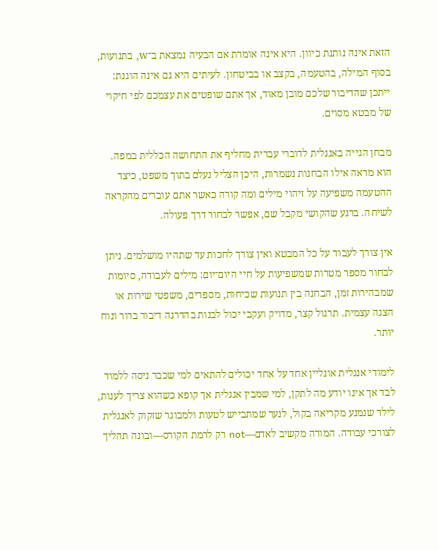הזאת אינה נותנת כיוון. היא אינה אומרת אם הבעיה נמצאת ב־w, בתנועות, בסוף המילה, בהטעמה, בקצב או בביטחון. לעיתים היא גם אינה הוגנת: ייתכן שהדיבור שלכם מובן מאוד, אך אתם שופטים את עצמכם לפי חיקוי של מבטא מסוים.

מבחן הגייה באנגלית לדוברי עברית מחליף את התחושה הכללית במפה. הוא מראה אילו הבחנות נשמרות, היכן הצליל נעלם בתוך משפט, כיצד ההטעמה משפיעה על זיהוי מילים ומה קורה כאשר אתם עוברים מהקראה לשיחה. ברגע שהקושי מקבל שם, אפשר לבחור דרך פעולה.

אין צורך לעבוד על כל המבטא ואין צורך לחכות עד שתהיו מושלמים. ניתן לבחור מספר מטרות שמשפיעות על חיי היום־יום: מילים לעבודה, סיומות שמבהירות זמן, הבחנה בין תנועות שכיחות, מספרים, משפטי שירות או הצגה עצמית. תרגול קצר, מדויק ועקבי יכול לבנות בהדרגה דיבור ברור ונוח יותר.

לימודי אנגלית אונליין אחד על אחד יכולים להתאים למי שכבר ניסה ללמוד לבד אך אינו יודע מה לתקן, למי שמבין אנגלית אך קופא כשהוא צריך לענות, לילד שנמנע מקריאה בקול, לנער שמתבייש לטעות ולמבוגר שזקוק לאנגלית לצורכי עבודה. המורה מקשיב לאדם—not רק לרמת הקורס—ובונה תהליך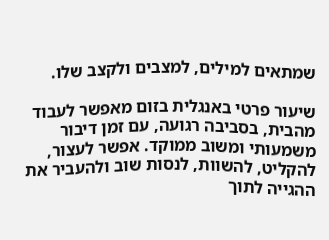שמתאים למילים, למצבים ולקצב שלו.

שיעור פרטי באנגלית בזום מאפשר לעבוד מהבית, בסביבה רגועה, עם זמן דיבור משמעותי ומשוב ממוקד. אפשר לעצור, להקליט, להשוות, לנסות שוב ולהעביר את ההגייה לתוך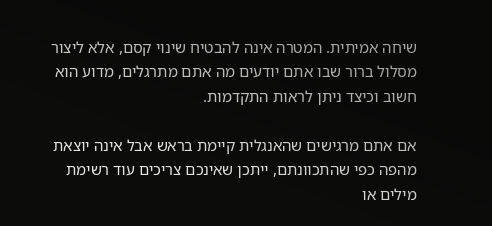שיחה אמיתית. המטרה אינה להבטיח שינוי קסם, אלא ליצור מסלול ברור שבו אתם יודעים מה אתם מתרגלים, מדוע הוא חשוב וכיצד ניתן לראות התקדמות.

אם אתם מרגישים שהאנגלית קיימת בראש אבל אינה יוצאת מהפה כפי שהתכוונתם, ייתכן שאינכם צריכים עוד רשימת מילים או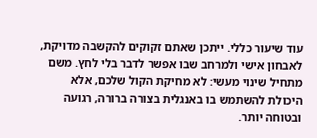עוד שיעור כללי. ייתכן שאתם זקוקים להקשבה מדויקת, לאבחון אישי ולמרחב שבו אפשר לדבר בלי לחץ. משם מתחיל שינוי מעשי: לא מחיקת הקול שלכם, אלא היכולת להשתמש בו באנגלית בצורה ברורה, רגועה ובטוחה יותר.